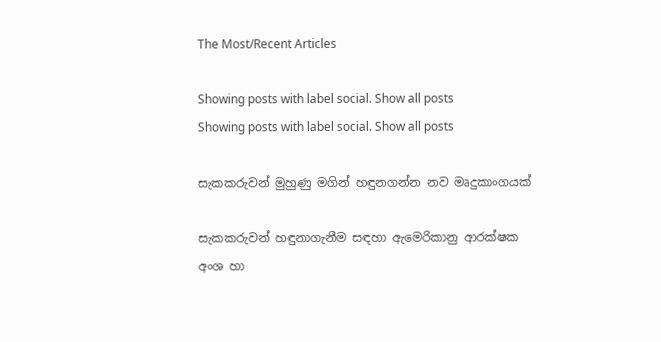The Most/Recent Articles

Showing posts with label social. Show all posts
Showing posts with label social. Show all posts

සැකකරුවන් මුහුණු මගින් හඳුනගන්න නව මෘදුකාංගයක්

සැකකරුවන් හඳුනාගැනීම සඳහා ඇමෙරිකානු ආරක්ෂක අංශ හා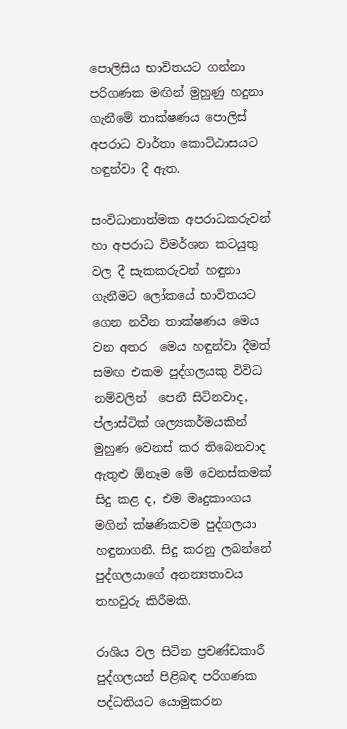පොලිසිය භාවිතයට ගන්නා පරිගණක මඟින් මුහුණු හදුනා ගැනීමේ තාක්ෂණය පොලිස් අපරාධ වාර්තා කොට්ඨාසයට හඳුන්වා දී ඇත.

සංවිධානාත්මක අපරාධකරුවන් හා අපරාධ විමර්ශන කටයුතු වල දී සැකකරුවන් හඳුනා ගැනීමට ලෝකයේ භාවිතයට ගෙන නවීන තාක්ෂණය මෙය වන අතර  මෙය හඳුන්වා දීමත් සමඟ එකම පුද්ගලයකු විවිධ නම්වලින්  පෙනී සිටිනවාද, ප්ලාස්ටික් ශල්‍යකර්මයකින් මුහුණ වෙනස් කර තිබෙනවාද ඇතුළු ඕනෑම මේ වෙනස්කමක් සිදු කළ ද, එම මෘදුකාංගය මගින් ක්ෂණිකවම පුද්ගලයා හඳුනාගනී. සිදු කරනු ලබන්නේ පුද්ගලයාගේ අනන්‍යතාවය තහවුරු කිරීමකි.

රාශිය වල සිටින ප්‍රචණ්ඩකාරී පුද්ගලයන් පිළිබඳ පරිගණක පද්ධතියට යොමුකරන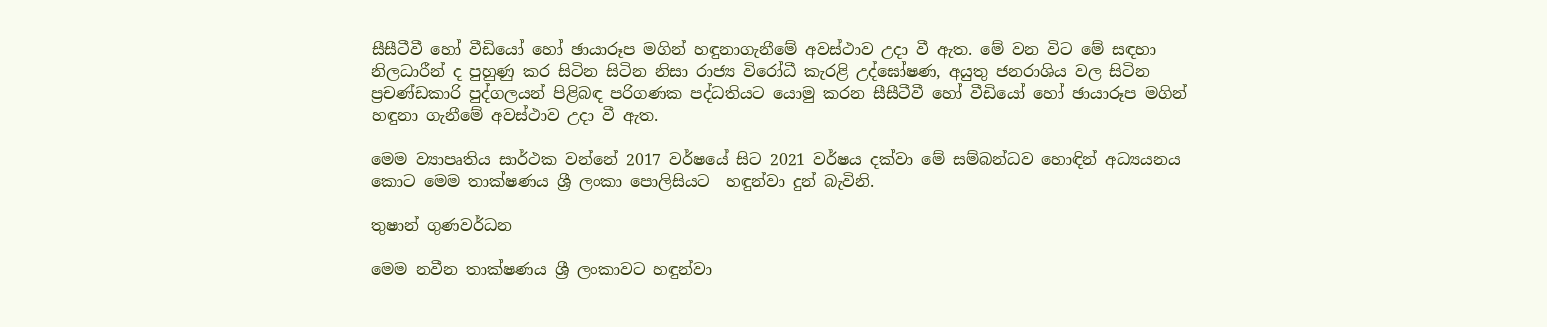සීසීටීවී හෝ වීඩියෝ හෝ ඡායාරූප මගින් හඳුනාගැනීමේ අවස්ථාව උදා වී ඇත. මේ වන විට මේ සඳහා නිලධාරීන් ද පුහුණු කර සිටින සිටින නිසා රාජ්‍ය විරෝධී කැරළි උද්ඝෝෂණ, අයුතු ජනරාශිය වල සිටින ප්‍රචණ්ඩකාරි පුද්ගලයන් පිළිබඳ පරිගණක පද්ධතියට යොමු කරන සීසීටීවී හෝ වීඩියෝ හෝ ඡායාරූප මගින් හඳුනා ගැනීමේ අවස්ථාව උදා වී ඇත.

මෙම ව්‍යාපෘතිය සාර්ථක වන්නේ 2017 වර්ෂයේ සිට 2021 වර්ෂය දක්වා මේ සම්බන්ධව හොඳින් අධ්‍යයනය කොට මෙම තාක්ෂණය ශ්‍රී ලංකා පොලිසියට  හඳුන්වා දුන් බැවිනි.

තුෂාන් ගුණවර්ධන

මෙම නවීන තාක්ෂණය ශ්‍රී ලංකාවට හඳුන්වා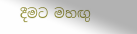දීමට මහඟු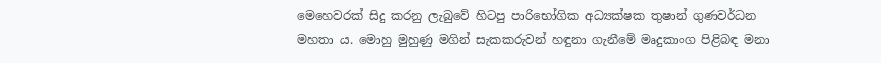මෙහෙවරක් සිදු කරනු ලැබුවේ හිටපු පාරිභෝගික අධ්‍යක්ෂක තුෂාන් ගුණවර්ධන මහතා ය. මොහු මුහුණු මගින් සැකකරුවන් හඳුනා ගැනීමේ මෘදුකාංග පිළිබඳ මනා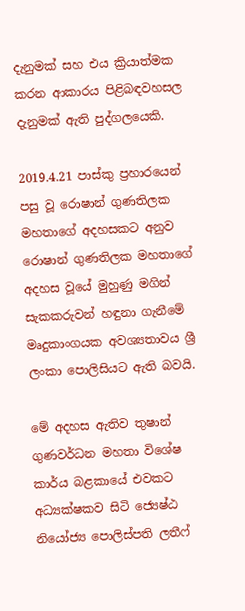දැනුමක් සහ එය ක්‍රියාත්මක කරන ආකාරය පිළිබඳවහසල දැනුමක් ඇති පුද්ගලයෙකි.

2019.4.21 පාස්කු ප්‍රහාරයෙන් පසු වූ රොෂාන් ගුණතිලක මහතාගේ අදහසකට අනුව රොෂාන් ගුණතිලක මහතාගේ අදහස වූයේ මුහුණු මගින් සැකකරුවන් හඳුනා ගැනීමේ මෘදුකාංගයක අවශ්‍යතාවය ශ්‍රී ලංකා පොලිසියට ඇති බවයි.

මේ අදහස ඇතිව තුෂාන් ගුණවර්ධන මහතා විශේෂ කාර්ය බළකායේ එවකට අධ්‍යක්ෂකව සිටි ජ්‍යෙෂ්ඨ නියෝජ්‍ය පොලිස්පති ලතීෆ්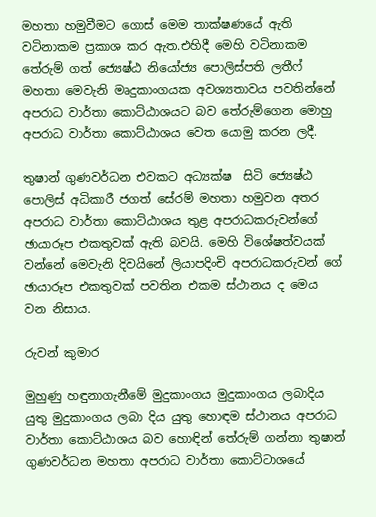මහතා හමුවීමට ගොස් මෙම තාක්ෂණයේ ඇති වටිනාකම ප්‍රකාශ කර ඇත.එහිදී මෙහි වටිනාකම තේරුම් ගත් ජ්‍යෙෂ්ඨ නියෝජ්‍ය පොලිස්පති ලතීෆ් මහතා මෙවැනි මෘදුකාංගයක අවශ්‍යතාවය පවතින්නේ අපරාධ වාර්තා කොට්ඨාශයට බව තේරුම්ගෙන මොහු අපරාධ වාර්තා කොට්ඨාශය වෙත යොමු කරන ලදී.

තුෂාන් ගුණවර්ධන එවකට අධ්‍යක්ෂ  සිටි ජ්‍යෙෂ්ඨ පොලිස් අධිකාරී ජගත් සේරම් මහතා හමුවන අතර අපරාධ වාර්තා කොට්ඨාශය තුළ අපරාධකරුවන්ගේ ඡායාරූප එකතුවක් ඇති බවයි. මෙහි විශේෂත්වයක් වන්නේ මෙවැනි දිවයිනේ ලියාපදිංචි අපරාධකරුවන් ගේ ඡායාරූප එකතුවක් පවතින එකම ස්ථානය ද මෙය වන නිසාය.

රුවන් කුමාර

මුහුණු හඳුනාගැනීමේ මුදුකාංගය මුදුකාංගය ලබාදිය යුතු මුදුකාංගය ලබා දිය යුතු හොඳම ස්ථානය අපරාධ වාර්තා කොට්ඨාශය බව හොඳින් තේරුම් ගන්නා තුෂාන් ගුණවර්ධන මහතා අපරාධ වාර්තා කොට්ටාශයේ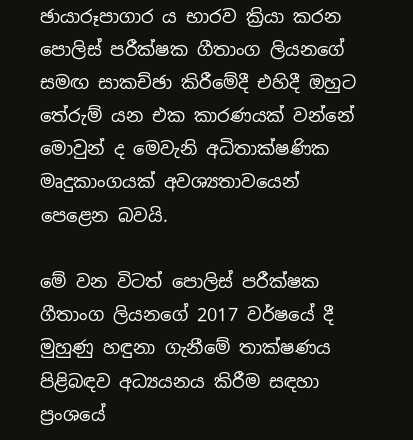ඡායාරූපාගාර ය භාරව ක්‍රියා කරන පොලිස් පරීක්ෂක ගීතාංග ලියනගේ සමඟ සාකච්ඡා කිරීමේදී එහිදී ඔහුට තේරුම් යන එක කාරණයක් වන්නේ මොවුන් ද මෙවැනි අධිතාක්ෂණික මෘදුකාංගයක් අවශ්‍යතාවයෙන් පෙළෙන බවයි.

මේ වන විටත් පොලිස් පරීක්ෂක ගීතාංග ලියනගේ 2017 වර්ෂයේ දී මුහුණු හඳුනා ගැනීමේ තාක්ෂණය පිළිබඳව අධ්‍යයනය කිරීම සඳහා ප්‍රංශයේ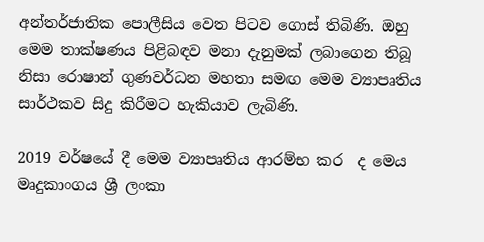අන්තර්ජාතික පොලීසිය වෙත පිටව ගොස් තිබිණි. ඔහු මෙම තාක්ෂණය පිළිබඳව මනා දැනුමක් ලබාගෙන තිබූ නිසා රොෂාන් ගුණවර්ධන මහතා සමඟ මෙම ව්‍යාපෘතිය සාර්ථකව සිදු කිරීමට හැකියාව ලැබිණි.

2019 වර්ෂයේ දී මෙම ව්‍යාපෘතිය ආරම්භ කර  ද මෙය මෘදුකාංගය ශ්‍රී ලංකා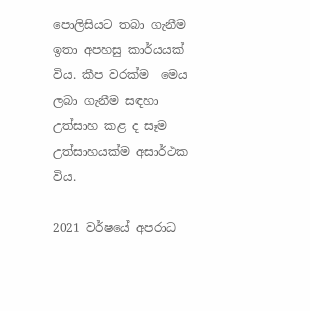පොලිසියට තබා ගැනීම ඉතා අපහසු කාර්යයක් විය. කීප වරක්ම  මෙය ලබා ගැනීම සඳහා උත්සාහ කළ ද සෑම උත්සාහයක්ම අසාර්ථක විය.

2021 වර්ෂයේ අපරාධ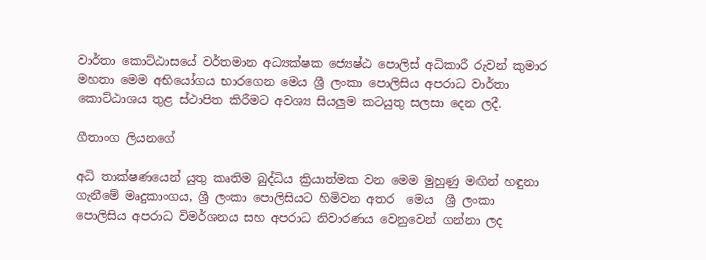වාර්තා කොට්ඨාසයේ වර්තමාන අධ්‍යක්ෂක ජ්‍යෙෂ්ඨ පොලිස් අධිකාරී රුවන් කුමාර මහතා මෙම අභියෝගය භාරගෙන මෙය ශ්‍රී ලංකා පොලිසිය අපරාධ වාර්තා කොට්ඨාශය තුළ ස්ථාපිත කිරීමට අවශ්‍ය සියලුම කටයුතු සලසා දෙන ලදී.

ගීතාංග ලියනගේ

අධි තාක්ෂණයෙන් යුතු කෘතිම බුද්ධිය ක්‍රියාත්මක වන මෙම මුහුණු මඟින් හඳුනා ගැනීමේ මෘදුකාංගය, ශ්‍රී ලංකා පොලිසියට හිමිවන අතර  මෙය  ශ්‍රී ලංකා පොලිසිය අපරාධ විමර්ශනය සහ අපරාධ නිවාරණය වෙනුවෙන් ගන්නා ලද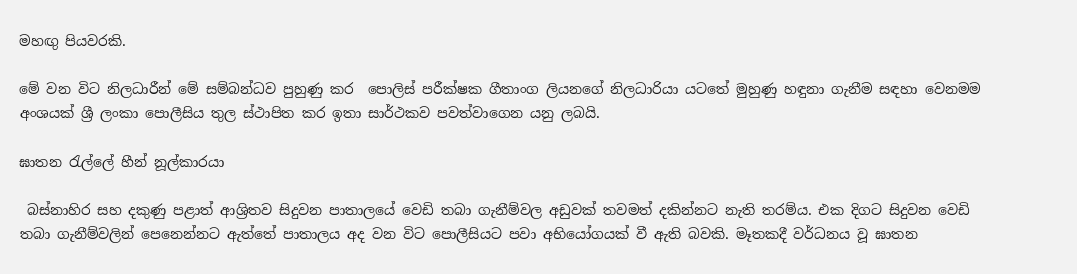මහඟු පියවරකි.

මේ වන විට නිලධාරීන් මේ සම්බන්ධව පුහුණු කර  පොලිස් පරීක්ෂක ගීතාංග ලියනගේ නිලධාරියා යටතේ මුහුණු හඳුනා ගැනීම සඳහා වෙනමම අංශයක් ශ්‍රී ලංකා පොලීසිය තුල ස්ථාපිත කර ඉතා සාර්ථකව පවත්වාගෙන යනු ලබයි.

ඝාතන රැල්ලේ හීන් නූල්කාරයා

 බස්නාහිර සහ දකුණු පළාත් ආශ්‍රිතව සිදුවන පාතාලයේ වෙඩි තබා ගැනීම්වල අඩුවක් තවමත් දකින්නට නැති තරම්ය. එක දිගට සිදුවන වෙඩි තබා ගැනීම්වලින් පෙනෙන්නට ඇත්තේ පාතාලය අද වන විට පොලීසියට පවා අභියෝගයක් වී ඇති බවකි. මෑතකදී වර්ධනය වූ ඝාතන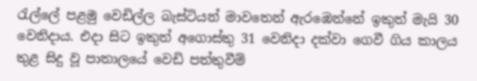රැල්ලේ පළමු වෙඩිල්ල බැස්ටියන් මාවතෙන් ඇරඹෙන්නේ ඉකුත් මැයි 30 වෙනිදාය. එදා සිට ඉකුත් අගොස්තු 31 වෙනිදා දක්වා ගෙවී ගිය කාලය තුළ සිදු වූ පාතාලයේ වෙඩි පත්තුවීම්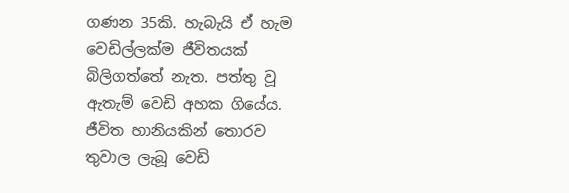ගණන 35කි. හැබැයි ඒ හැම වෙඩිල්ලක්ම ජීවිතයක් බිලිගත්තේ නැත. පත්තු වූ ඇතැම් වෙඩි අහක ගියේය. ජීවිත හානියකින් තොරව තුවාල ලැබූ වෙඩි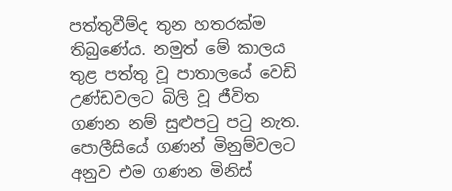පත්තුවීම්ද තුන හතරක්ම තිබුණේය. නමුත් මේ කාලය තුළ පත්තු වූ පාතාලයේ වෙඩි උණ්ඩවලට බිලි වූ ජීවිත ගණන නම් සුළුපටු පටු නැත. පොලීසියේ ගණන් මිනුම්වලට අනුව එම ගණන මිනිස්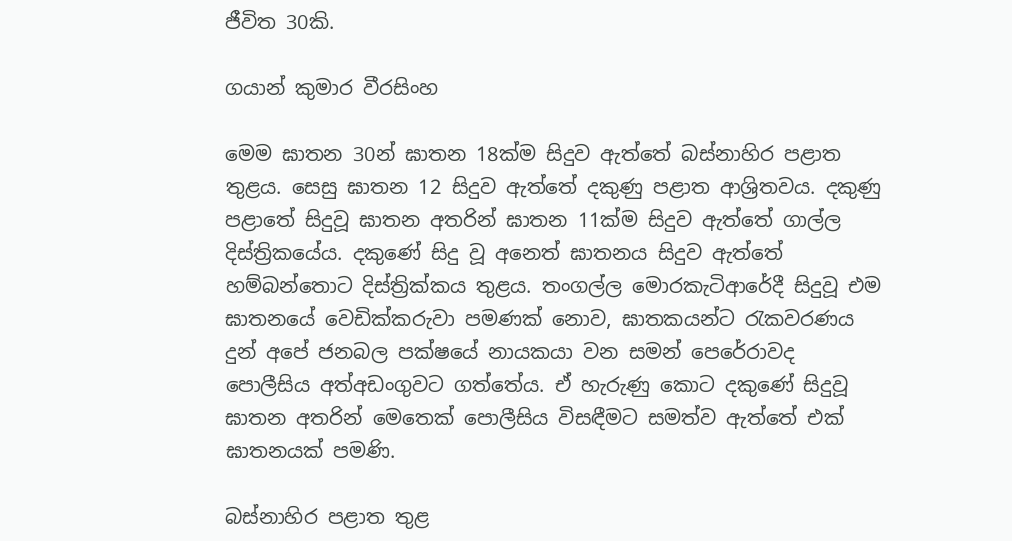ජීවිත 30කි.

ගයාන් කුමාර වීරසිංහ

මෙම ඝාතන 30න් ඝාතන 18ක්ම සිදුව ඇත්තේ බස්නාහිර පළාත තුළය. සෙසු ඝාතන 12 සිදුව ඇත්තේ දකුණු පළාත ආශ්‍රිතවය. දකුණු පළාතේ සිදුවූ ඝාතන අතරින් ඝාතන 11ක්ම සිදුව ඇත්තේ ගාල්ල දිස්ත්‍රිකයේය. දකුණේ සිදු වූ අනෙත් ඝාතනය සිදුව ඇත්තේ හම්බන්තොට දිස්ත්‍රික්කය තුළය. තංගල්ල මොරකැටිආරේදී සිදුවූ එම ඝාතනයේ වෙඩික්කරුවා පමණක් නොව, ඝාතකයන්ට රැකවරණය දුන් අපේ ජනබල පක්ෂයේ නායකයා වන සමන් පෙරේරාවද පොලීසිය අත්අඩංගුවට ගත්තේය. ඒ හැරුණු කොට දකුණේ සිදුවූ ඝාතන අතරින් මෙතෙක් පොලීසිය විසඳීමට සමත්ව ඇත්තේ එක් ඝාතනයක් පමණි.

බස්නාහිර පළාත තුළ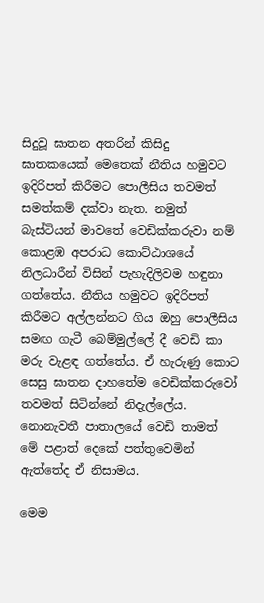සිදුවූ ඝාතන අතරින් කිසිදු ඝාතකයෙක් මෙතෙක් නීතිය හමුවට ඉදිරිපත් කිරීමට පොලීසිය තවමත් සමත්කම් දක්වා නැත. නමුත් බැස්ටියන් මාවතේ වෙඩික්කරුවා නම් කොළඹ අපරාධ කොට්ඨාශයේ නිලධාරීන් විසින් පැහැදිලිවම හඳුනා ගත්තේය. නීතිය හමුවට ඉදිරිපත් කිරීමට අල්ලන්නට ගිය ඔහු පොලීසිය සමඟ ගැටී බෙම්මුල්ලේ දී වෙඩි කා මරු වැළඳ ගත්තේය. ඒ හැරුණු කොට සෙසු ඝාතන දාහතේම වෙඩික්කරුවෝ තවමත් සිටින්නේ නිදැල්ලේය. නොනැවතී පාතාලයේ වෙඩි තාමත් මේ පළාත් දෙකේ පත්තුවෙමින් ඇත්තේද ඒ නිසාමය.

මෙම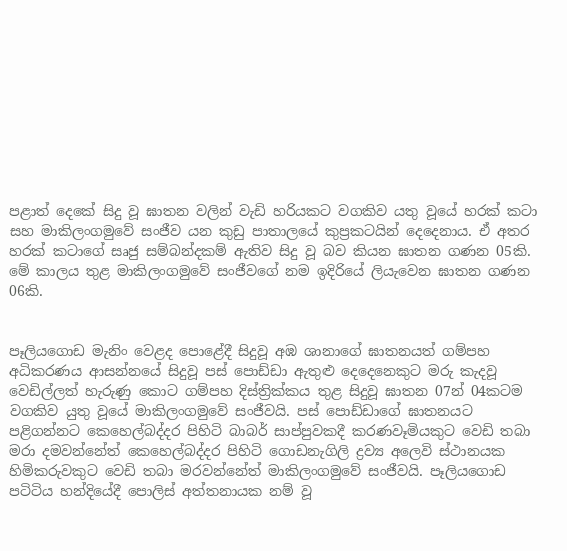පළාත් දෙකේ සිදු වූ ඝාතන වලින් වැඩි හරියකට වගකිව යතු වූයේ හරක් කටා සහ මාකිලංගමුවේ සංජීව යන කුඩු පාතාලයේ කුප්‍රකටයින් දෙදෙනාය. ඒ අතර හරක් කටාගේ සෘජු සම්බන්දකම් ඇතිව සිදු වූ බව කියන ඝාතන ගණන 05කි. මේ කාලය තුළ මාකිලංගමුවේ සංජීවගේ නම ඉදිරියේ ලියැවෙන ඝාතන ගණන 06කි.


පෑලියගොඩ මැනිං වෙළද පොළේදී සිදුවූ අඹ ශානාගේ ඝාතනයත් ගම්පහ අධිකරණය ආසන්නයේ සිදුවූ පස් පොඩ්ඩා ඇතුළු දෙදෙනෙකුට මරු කැදවූ වෙඩිල්ලත් හැරුණු කොට ගම්පහ දිස්ත්‍රික්කය තුළ සිදුවූ ඝාතන 07න් 04කටම වගකිව යුතු වූයේ මාකිලංගමුවේ සංජීවයි. පස් පොඩ්ඩාගේ ඝාතනයට පළිගන්නට කෙහෙල්බද්දර පිහිටි බාබර් සාප්පුවකදී කරණවෑමියකුට වෙඩි තබා මරා දමවන්නේත් කෙහෙල්බද්දර පිහිටි ගොඩනැගිලි ද්‍රව්‍ය අලෙවි ස්ථානයක හිමිකරුවකුට වෙඩි තබා මරවන්නේත් මාකිලංගමුවේ සංජීවයි. පෑලියගොඩ පටිටිය හන්දියේදී පොලිස් අත්තනායක නම් වූ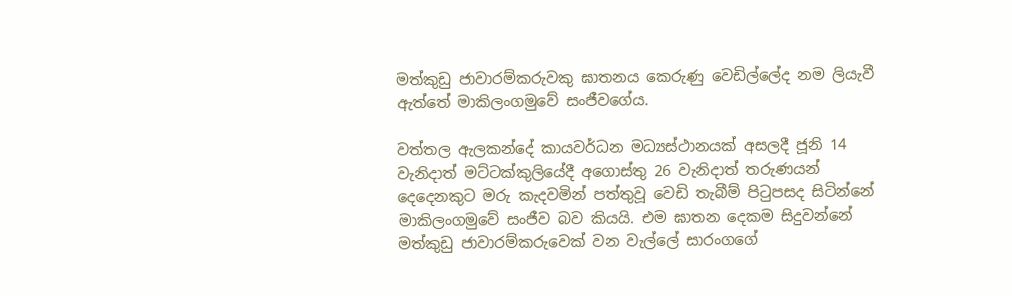මත්කුඩු ජාවාරම්කරුවකු ඝාතනය කෙරුණු වෙඩිල්ලේද නම ලියැවී ඇත්තේ මාකිලංගමුවේ සංජීවගේය.

වත්තල ඇලකන්දේ කායවර්ධන මධ්‍යස්ථානයක් අසලදී ජූනි 14 වැනිදාත් මට්ටක්කුලියේදී අගොස්තු 26 වැනිදාත් තරුණයන් දෙදෙනකුට මරු කැදවමින් පත්තුවූ වෙඩි තැබීම් පිටුපසද සිටින්නේ මාකිලංගමුවේ සංජීව බව කියයි. එම ඝාතන දෙකම සිදුවන්නේ මත්කුඩු ජාවාරම්කරුවෙක් වන වැල්ලේ සාරංගගේ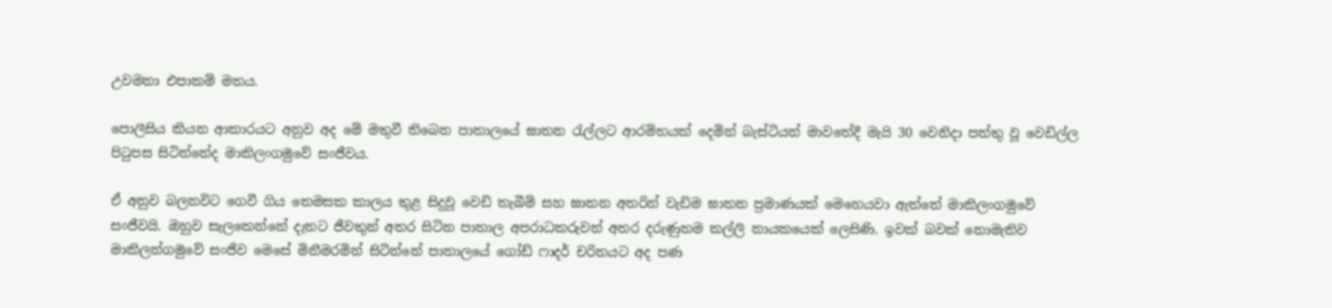උවමනා එපාකම් මතය.

පොලීසිය කියන ආකාරයට අනුව අද මේ මතුවී තිබෙන පාතාලයේ ඝාතන රැල්ලට ආරම්භයක් දෙමින් බැස්ටියන් මාවතේදී මැයි 30 වෙනිදා පත්තු වූ වෙඩිල්ල පිටුපස සිටින්නේද මාකිලංගමුවේ සංජීවය.

ඒ අනුව බලනවිට ගෙවී ගිය තෙමසක කාලය තුළ සිදුවූ වෙඩි තැබීම් සහ ඝාතන අතරින් වැඩිම ඝාතන ප්‍රමාණයක් මෙහෙයවා ඇත්තේ මාකිලංගමුවේ සංජීවයි. ඔහුව සැලකෙන්නේ දැනට ජීවතුන් අතර සිටින පාතාල අපරාධකරුවන් අතර දරුණුතම කල්ලි නායකයෙක් ලෙසිණි. ඉවක් බවක් නොමැතිව මාකිලන්ගමුවේ සංජීව මෙසේ මිනීමරමින් සිටින්නේ පාතාලයේ ගෝඩ් ෆාදර් චරිතයට අද පණ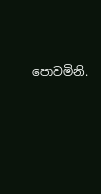පොවමිනි.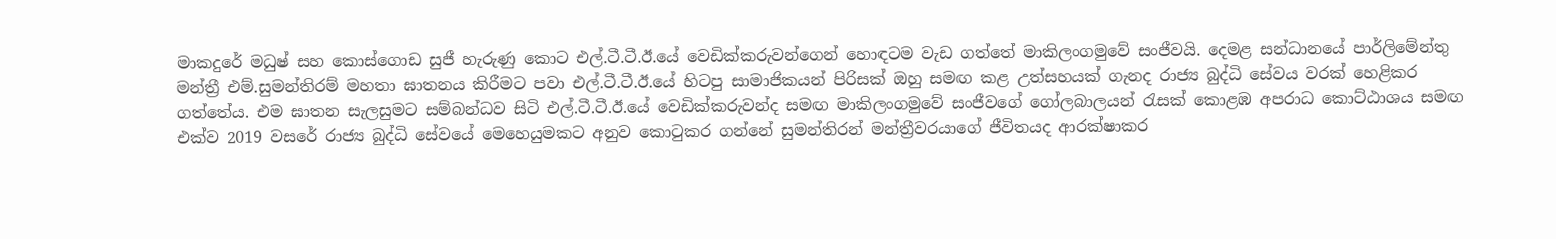මාකදුරේ මධුෂ් සහ කොස්ගොඩ සුජී හැරුණු කොට එල්.ටී.ටී.ඊ.යේ වෙඩික්කරුවන්ගෙන් හොඳටම වැඩ ගත්තේ මාකිලංගමුවේ සංජීවයි. දෙමළ සන්ධානයේ පාර්ලිමේන්තු මන්ත්‍රී එම්.සුමන්තිරම් මහතා ඝාතනය කිරීමට පවා එල්.ටී.ටී.ඊ.යේ හිටපු සාමාජිකයන් පිරිසක් ඔහු සමඟ කළ උත්සහයක් ගැනද රාජ්‍ය බුද්ධි සේවය වරක් හෙළිකර ගත්තේය. එම ඝාතන සැලසුමට සම්බන්ධව සිටි එල්.ටී.ටී.ඊ.යේ වෙඩික්කරුවන්ද සමඟ මාකිලංගමුවේ සංජීවගේ ගෝලබාලයන් රැසක් කොළඹ අපරාධ කොට්ඨාශය සමඟ එක්ව 2019 වසරේ රාජ්‍ය බුද්ධි සේවයේ මෙහෙයුමකට අනුව කොටුකර ගන්නේ සුමන්තිරන් මන්ත්‍රීවරයාගේ ජීවිතයද ආරක්ෂාකර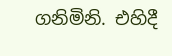ගනිමිනි. එහිදී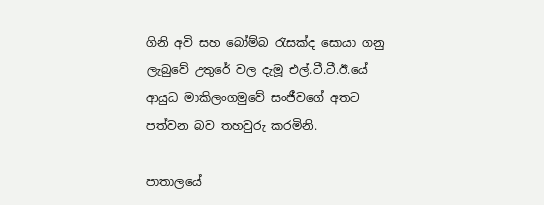ගිනි අවි සහ බෝම්බ රැසක්ද සොයා ගනු ලැබුවේ උතුරේ වල දැමූ එල්.ටී.ටී.ඊ.යේ ආයුධ මාකිලංගමුවේ සංජීවගේ අතට පත්වන බව තහවුරු කරමිනි.

පාතාලයේ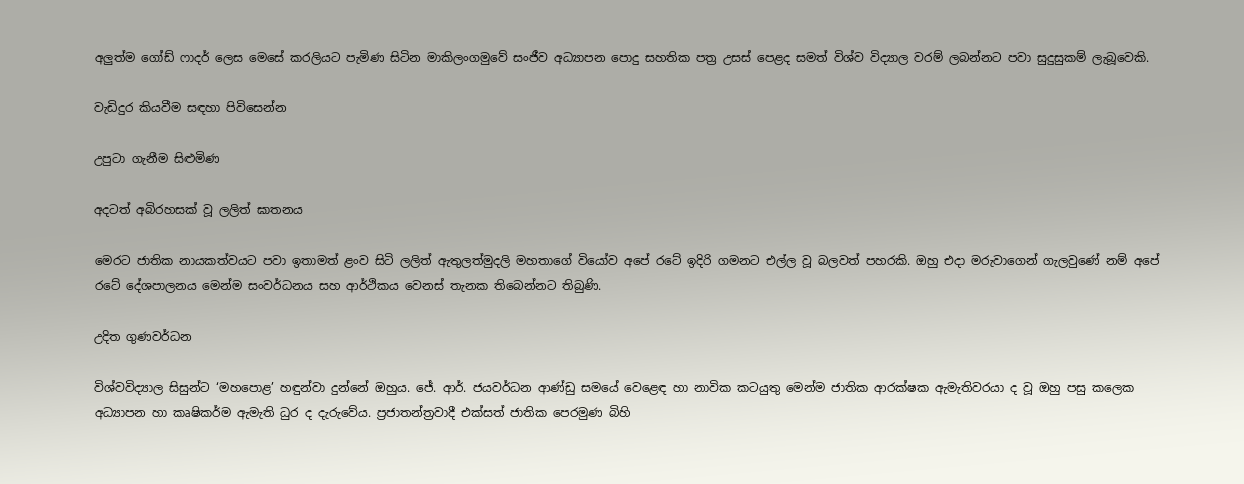අලුත්ම ගෝඩ් ෆාදර් ලෙස මෙසේ කරලියට පැමිණ සිටින මාකිලංගමුවේ සංජීව අධ්‍යාපන පොදු සහතික පත්‍ර උසස් පෙළද සමත් විශ්ව විද්‍යාල වරම් ලබන්නට පවා සුදුසුකම් ලැබූවෙකි.

වැඩිදුර කියවීම සඳහා පිවිසෙන්න

උපුටා ගැනීම සිළුමිණ

අදටත් අබිරහසක් වූ ලලිත් ඝාතනය

මෙරට ජාතික නායකත්වයට පවා ඉතාමත් ළංව සිටි ලලිත් ඇතුලත්මුදලි මහතාගේ වියෝව අපේ රටේ ඉදිරි ගමනට එල්ල වූ බලවත් පහරකි. ඔහු එදා මරුවාගෙන් ගැලවුණේ නම් අපේ රටේ දේශපාලනය මෙන්ම සංවර්ධනය සහ ආර්ථිකය වෙනස් තැනක තිබෙන්නට තිබුණි.

උදිත ගුණවර්ධන

විශ්වවිද්‍යාල සිසුන්ට ‘මහපොළ’ හඳුන්වා දුන්නේ ඔහුය. ජේ. ආර්. ජයවර්ධන ආණ්ඩු සමයේ වෙළෙඳ හා නාවික කටයුතු මෙන්ම ජාතික ආරක්ෂක ඇමැතිවරයා ද වූ ඔහු පසු කලෙක අධ්‍යාපන හා කෘෂිකර්ම ඇමැති ධුර ද දැරුවේය. ප්‍රජාතන්ත්‍රවාදී එක්සත් ජාතික පෙරමුණ බිහි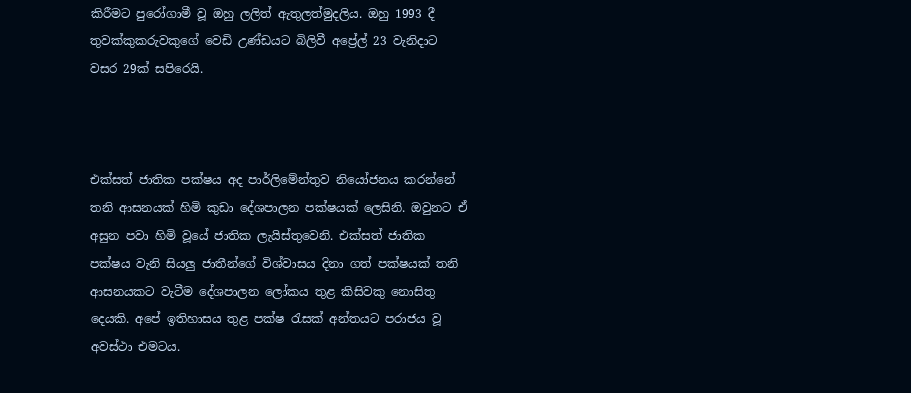කිරීමට පුරෝගාමී වූ ඔහු ලලිත් ඇතුලත්මුදලිය. ඔහු 1993 දී තුවක්කුකරුවකුගේ වෙඩි උණ්ඩයට බිලිවී අප්‍රේල් 23 වැනිදාට වසර 29ක් සපිරෙයි.



එක්සත් ජාතික පක්ෂය අද පාර්ලිමේන්තුව නියෝජනය කරන්නේ තනි ආසනයක් හිමි කුඩා දේශපාලන පක්ෂයක් ලෙසිනි. ඔවුනට ඒ අසුන පවා හිමි වූයේ ජාතික ලැයිස්තුවෙනි. එක්සත් ජාතික පක්ෂය වැනි සියලු ජාතීන්ගේ විශ්වාසය දිනා ගත් පක්ෂයක් තනි ආසනයකට වැටීම දේශපාලන ලෝකය තුළ කිසිවකු නොසිතු දෙයකි. අපේ ඉතිහාසය තුළ පක්ෂ රැසක් අන්තයට පරාජය වූ අවස්ථා එමටය.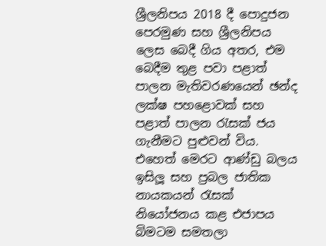ශ්‍රීලනිපය 2018 දී පොදුජන පෙරමුණ සහ ශ්‍රීලනිපය ලෙස බෙදී ගිය අතර, එම බෙදීම තුළ පවා පළාත් පාලන මැතිවරණයෙන් ඡන්ද ලක්ෂ පහළොවක් සහ පළාත් පාලන රැසක් ජය ගැනීමට පුළුවන් විය. එහෙත් මෙරට ආණ්ඩු බලය ඉසිලූ සහ ප්‍රබල ජාතික නායකයන් රැසක් නියෝජනය කළ එජාපය බිමටම සමතලා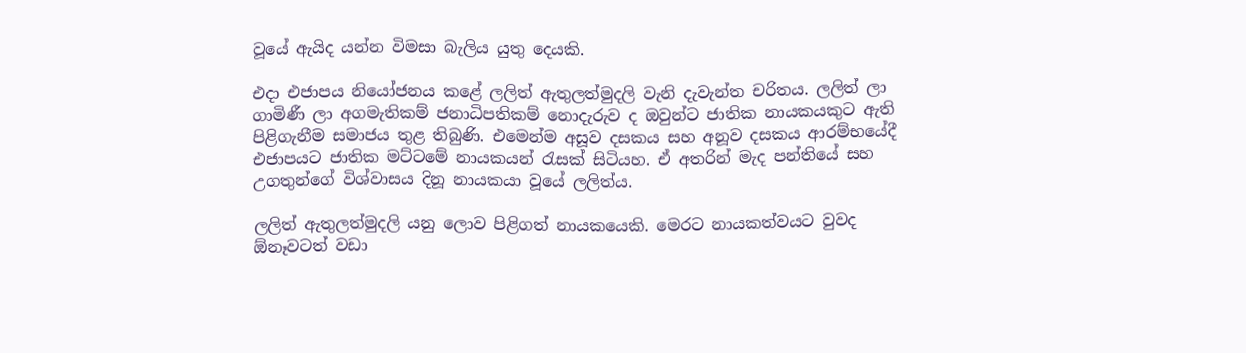වූයේ ඇයිද යන්න විමසා බැලිය යුතු දෙයකි.

එදා එජාපය නියෝජනය කළේ ලලිත් ඇතුලත්මුදලි වැනි දැවැන්ත චරිතය. ලලිත් ලා ගාමිණී ලා අගමැතිකම් ජනාධිපතිකම් නොදැරුව ද ඔවුන්ට ජාතික නායකයකුට ඇති පිළිගැනීම සමාජය තුළ තිබුණි. එමෙන්ම අසූව දසකය සහ අනූව දසකය ආරම්භයේදී එජාපයට ජාතික මට්ටමේ නායකයන් රැසක් සිටියහ. ඒ අතරින් මැද පන්තියේ සහ උගතුන්ගේ විශ්වාසය දිනූ නායකයා වූයේ ලලිත්ය.

ලලිත් ඇතුලත්මුදලි යනු ලොව පිළිගත් නායකයෙකි. මෙරට නායකත්වයට වුවද ඕනෑවටත් වඩා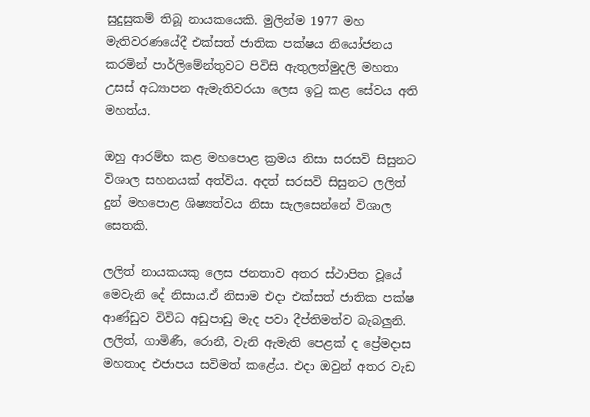සුදුසුකම් තිබූ නායකයෙකි. මුලින්ම 1977 මහ මැතිවරණයේදී එක්සත් ජාතික පක්ෂය නියෝජනය කරමින් පාර්ලිමේන්තුවට පිවිසි ඇතුලත්මුදලි මහතා උසස් අධ්‍යාපන ඇමැතිවරයා ලෙස ඉටු කළ සේවය අති මහත්ය.

ඔහු ආරම්භ කළ මහපොළ ක්‍රමය නිසා සරසවි සිසුනට විශාල සහනයක් අත්විය. අදත් සරසවි සිසුනට ලලිත් දුන් මහපොළ ශිෂ්‍යත්වය නිසා සැලසෙන්නේ විශාල සෙතකි.

ලලිත් නායකයකු ලෙස ජනතාව අතර ස්ථාපිත වූයේ මෙවැනි දේ නිසාය.ඒ නිසාම එදා එක්සත් ජාතික පක්ෂ ආණ්ඩුව විවිධ අඩුපාඩු මැද පවා දීප්තිමත්ව බැබලුනි. ලලිත්, ගාමිණී, රොනී, වැනි ඇමැති පෙළක් ද ප්‍රේමදාස මහතාද එජාපය සවිමත් කළේය. එදා ඔවුන් අතර වැඩ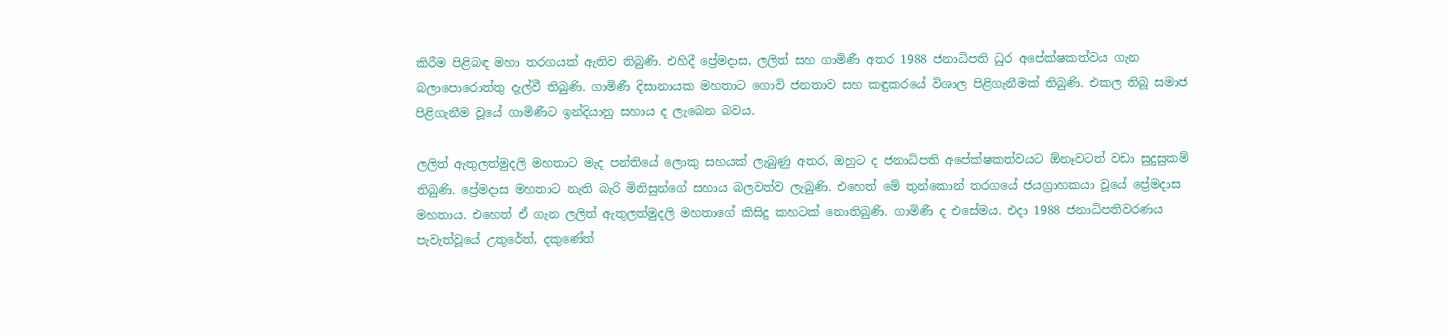කිරීම පිළිබඳ මහා තරගයක් ඇතිව තිබුණි. එහිදී ප්‍රේමදාස, ලලිත් සහ ගාමිණී අතර 1988 ජනාධිපති ධුර අපේක්ෂකත්වය ගැන බලාපොරොත්තු දැල්වී තිබුණි. ගාමිණී දිසානායක මහතාට ගොවි ජනතාව සහ කඳුකරයේ විශාල පිළිගැනීමක් තිබුණි. එකල තිබූ සමාජ පිළිගැනීම වූයේ ගාමිණීට ඉන්දියානු සහාය ද ලැබෙන බවය.

ලලිත් ඇතුලත්මුදලි මහතාට මැද පන්තියේ ලොකු සහයක් ලැබුණු අතර, ඔහුට ද ජනාධිපති අපේක්ෂකත්වයට ඕනෑවටත් වඩා සුදුසුකම් තිබුණි. ප්‍රේමදාස මහතාට නැති බැරි මිනිසුන්ගේ සහාය බලවත්ව ලැබුණි. එහෙත් මේ තුන්කොන් තරගයේ ජයග්‍රාහකයා වූයේ ප්‍රේමදාස මහතාය. එහෙත් ඒ ගැන ලලිත් ඇතුලත්මුදලි මහතාගේ කිසිදු කහටක් නොතිබුණි. ගාමිණී ද එසේමය. එදා 1988 ජනාධිපතිවරණය පැවැත්වූයේ උතුරේත්, දකුණේත්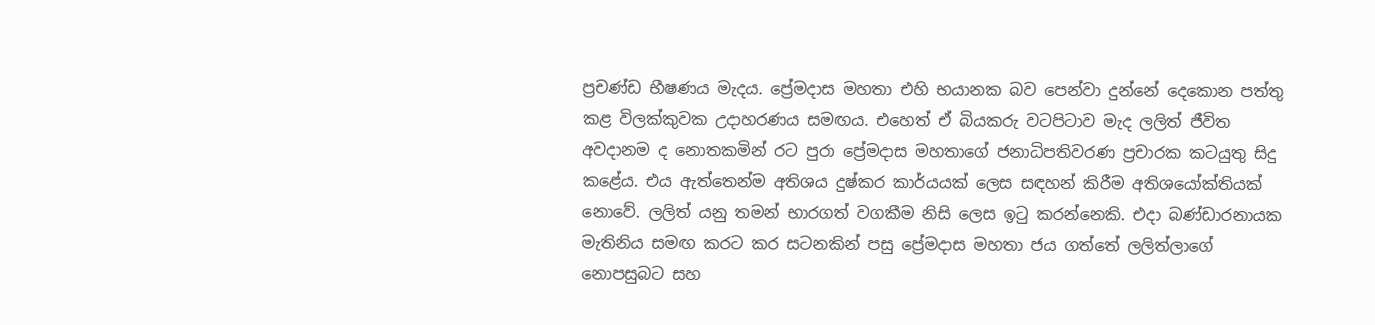ප්‍රචණ්ඩ භීෂණය මැදය. ප්‍රේමදාස මහතා එහි භයානක බව පෙන්වා දුන්නේ දෙකොන පත්තු කළ විලක්කුවක උදාහරණය සමඟය. එහෙත් ඒ බියකරු වටපිටාව මැද ලලිත් ජීවිත අවදානම ද නොතකමින් රට පුරා ප්‍රේමදාස මහතාගේ ජනාධිපතිවරණ ප්‍රචාරක කටයුතු සිදු කළේය. එය ඇත්තෙන්ම අතිශය දුෂ්කර කාර්යයක් ලෙස සඳහන් කිරීම අතිශයෝක්තියක් නොවේ. ලලිත් යනු තමන් භාරගත් වගකීම නිසි ලෙස ඉටු කරන්නෙකි. එදා බණ්ඩාරනායක මැතිනිය සමඟ කරට කර සටනකින් පසු ප්‍රේමදාස මහතා ජය ගත්තේ ලලිත්ලාගේ නොපසුබට සහ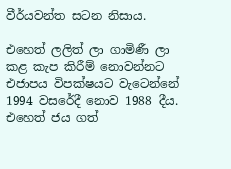වීර්යවන්ත සටන නිසාය.

එහෙත් ලලිත් ලා ගාමිණී ලා කළ කැප කිරීම් නොවන්නට එජාපය විපක්ෂයට වැටෙන්නේ 1994 වසරේදී නොව 1988 දීය. එහෙත් ජය ගත්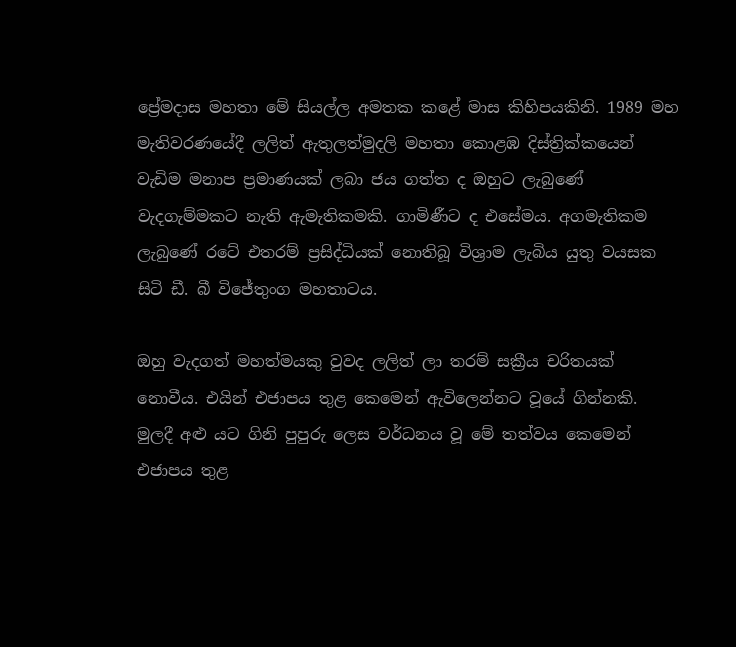ප්‍රේමදාස මහතා මේ සියල්ල අමතක කළේ මාස කිහිපයකිනි. 1989 මහ මැතිවරණයේදී ලලිත් ඇතුලත්මුදලි මහතා කොළඹ දිස්ත්‍රික්කයෙන් වැඩිම මනාප ප්‍රමාණයක් ලබා ජය ගත්ත ද ඔහුට ලැබුණේ වැදගැම්මකට නැති ඇමැතිකමකි. ගාමිණීට ද එසේමය. අගමැතිකම ලැබුණේ රටේ එතරම් ප්‍රසිද්ධියක් නොතිබූ විශ්‍රාම ලැබිය යුතු වයසක සිටි ඩී. බී විජේතුංග මහතාටය.

ඔහු වැදගත් මහත්මයකු වුවද ලලිත් ලා තරම් සක්‍රීය චරිතයක් නොවීය. එයින් එජාපය තුළ කෙමෙන් ඇවිලෙන්නට වූයේ ගින්නකි. මුලදී අළු යට ගිනි පුපුරු ලෙස වර්ධනය වූ මේ තත්වය කෙමෙන් එජාපය තුළ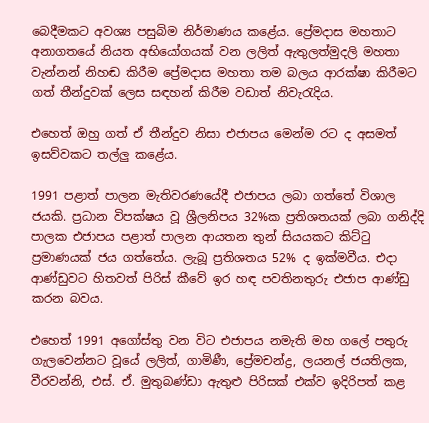බෙදීමකට අවශ්‍ය පසුබිම නිර්මාණය කළේය. ප්‍රේමදාස මහතාට අනාගතයේ නියත අභියෝගයක් වන ලලිත් ඇතුලත්මුදලි මහතා වැන්නන් නිහඬ කිරීම ප්‍රේමදාස මහතා තම බලය ආරක්ෂා කිරීමට ගත් තීන්දුවක් ලෙස සඳහන් කිරීම වඩාත් නිවැරැදිය.

එහෙත් ඔහු ගත් ඒ තීන්දුව නිසා එජාපය මෙන්ම රට ද අසමත් ඉසව්වකට තල්ලු කළේය.

1991 පළාත් පාලන මැතිවරණයේදී එජාපය ලබා ගත්තේ විශාල ජයකි. ප්‍රධාන විපක්ෂය වූ ශ්‍රීලනිපය 32%ක ප්‍රතිශතයක් ලබා ගනිද්දි පාලක එජාපය පළාත් පාලන ආයතන තුන් සියයකට කිට්ටු ප්‍රමාණයක් ජය ගත්තේය. ලැබූ ප්‍රතිශතය 52% ද ඉක්මවීය. එදා ආණ්ඩුවට හිතවත් පිරිස් කීවේ ඉර හඳ පවතිනතුරු එජාප ආණ්ඩු කරන බවය.

එහෙත් 1991 අගෝස්තු වන විට එජාපය නමැති මහ ගලේ පතුරු ගැලවෙන්නට වූයේ ලලිත්, ගාමිණී, ප්‍රේමචන්ද්‍ර, ලයනල් ජයතිලක, වීරවන්නි, එස්. ඒ. මුතුබණ්ඩා ඇතුළු පිරිසක් එක්ව ඉදිරිපත් කළ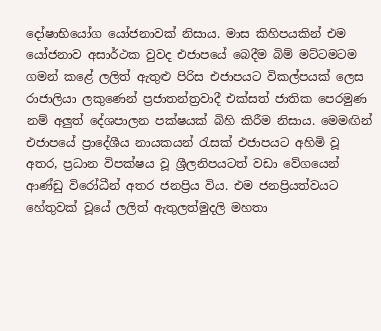දෝෂාභියෝග යෝජනාවක් නිසාය. මාස කිහිපයකින් එම යෝජනාව අසාර්ථක වුවද එජාපයේ බෙදීම බිම් මට්ටමටම ගමන් කළේ ලලිත් ඇතුළු පිරිස එජාපයට විකල්පයක් ලෙස රාජාලියා ලකුණෙන් ප්‍රජාතන්ත්‍රවාදී එක්සත් ජාතික පෙරමුණ නම් අලුත් දේශපාලන පක්ෂයක් බිහි කිරීම නිසාය. මෙමඟින් එජාපයේ ප්‍රාදේශීය නායකයන් රැසක් එජාපයට අහිමි වූ අතර, ප්‍රධාන විපක්ෂය වූ ශ්‍රීලනිපයටත් වඩා වේගයෙන් ආණ්ඩු විරෝධීන් අතර ජනප්‍රිය විය. එම ජනප්‍රියත්වයට හේතුවක් වූයේ ලලිත් ඇතුලත්මුදලි මහතා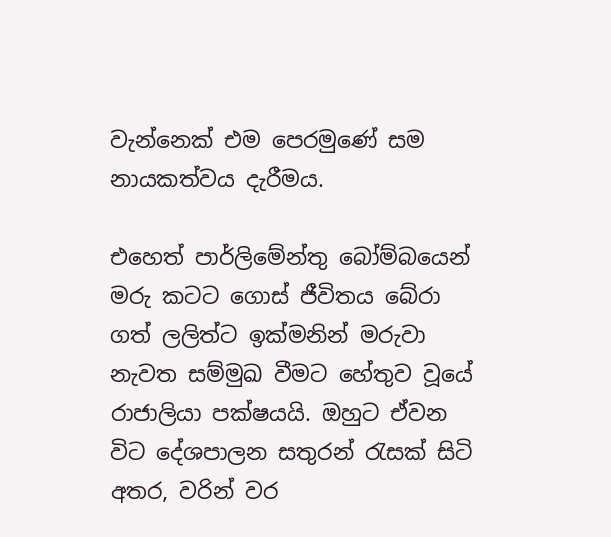වැන්නෙක් එම පෙරමුණේ සම නායකත්වය දැරීමය.

එහෙත් පාර්ලිමේන්තු බෝම්බයෙන් මරු කටට ගොස් ජීවිතය බේරා ගත් ලලිත්ට ඉක්මනින් මරුවා නැවත සම්මුඛ වීමට හේතුව වූයේ රාජාලියා පක්ෂයයි. ඔහුට ඒවන විට දේශපාලන සතුරන් රැසක් සිටි අතර, වරින් වර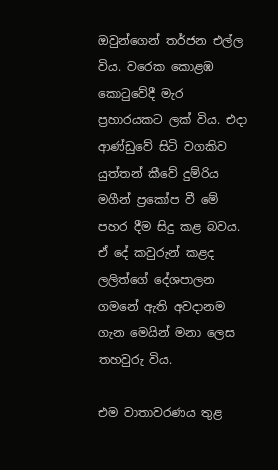ඔවුන්ගෙන් තර්ජන එල්ල විය. වරෙක කොළඹ කොටුවේදී මැර ප්‍රහාරයකට ලක් විය. එදා ආණ්ඩුවේ සිටි වගකිව යුත්තන් කීවේ දුම්රිය මගීන් ප්‍රකෝප වී මේ පහර දීම සිදු කළ බවය. ඒ දේ කවුරුන් කළද ලලිත්ගේ දේශපාලන ගමනේ ඇති අවදානම ගැන මෙයින් මනා ලෙස තහවුරු විය.

එම වාතාවරණය තුළ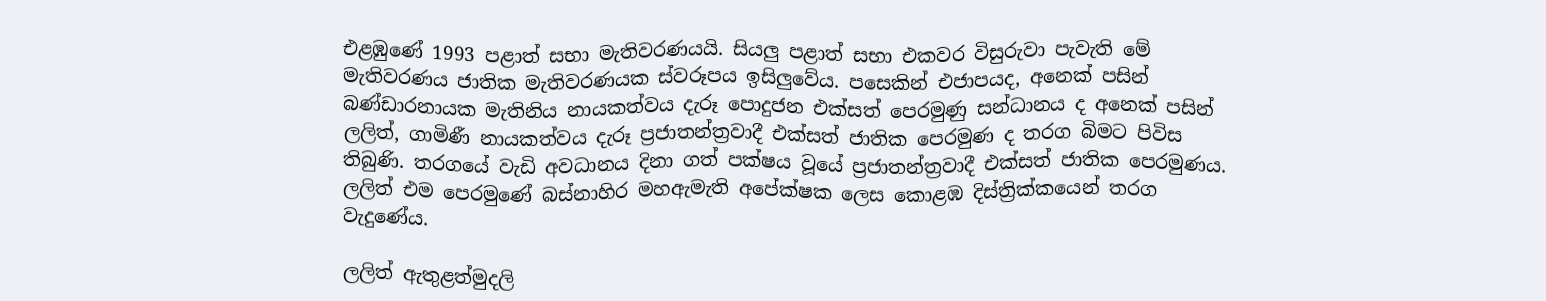එළඹුණේ 1993 පළාත් සභා මැතිවරණයයි. සියලු පළාත් සභා එකවර විසුරුවා පැවැති මේ මැතිවරණය ජාතික මැතිවරණයක ස්වරූපය ඉසිලුවේය. පසෙකින් එජාපයද, අනෙක් පසින් බණ්ඩාරනායක මැතිනිය නායකත්වය දැරූ පොදුජන එක්සත් පෙරමුණු සන්ධානය ද අනෙක් පසින් ලලිත්, ගාමිණී නායකත්වය දැරූ ප්‍රජාතන්ත්‍රවාදී එක්සත් ජාතික පෙරමුණ ද තරග බිමට පිවිස තිබුණි. තරගයේ වැඩි අවධානය දිනා ගත් පක්ෂය වූයේ ප්‍රජාතන්ත්‍රවාදී එක්සත් ජාතික පෙරමුණය. ලලිත් එම පෙරමුණේ බස්නාහිර මහඇමැති අපේක්ෂක ලෙස කොළඹ දිස්ත්‍රික්කයෙන් තරග වැදුණේය.

ලලිත් ඇතුළත්මුදලි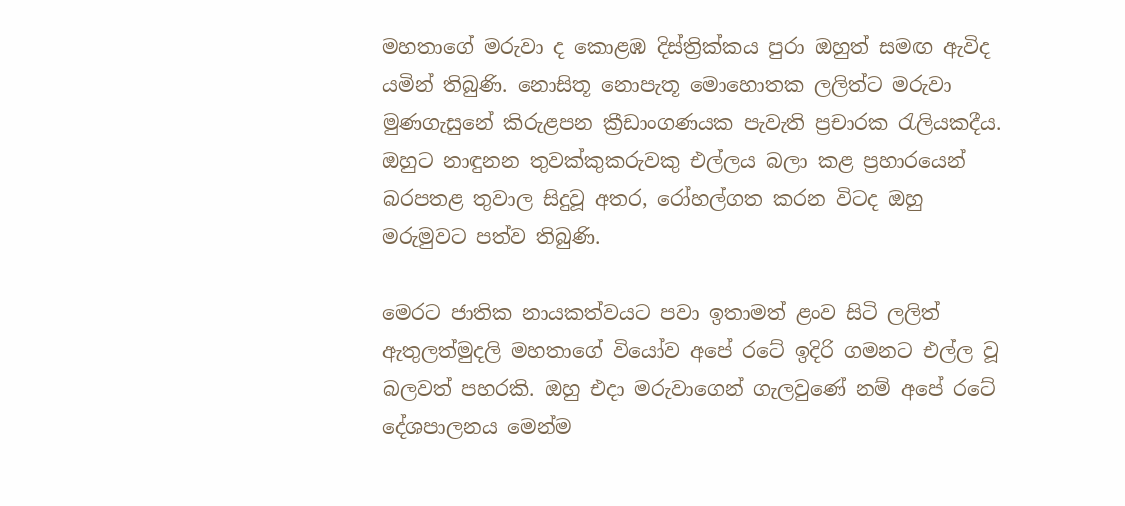මහතාගේ මරුවා ද කොළඹ දිස්ත්‍රික්කය පුරා ඔහුත් සමඟ ඇවිද යමින් තිබුණි. නොසිතූ නොපැතූ මොහොතක ලලිත්ට මරුවා මුණගැසුනේ කිරුළපන ක්‍රීඩාංගණයක පැවැති ප්‍රචාරක රැලියකදීය. ඔහුට නාඳුනන තුවක්කුකරුවකු එල්ලය බලා කළ ප්‍රහාරයෙන් බරපතළ තුවාල සිදුවූ අතර, රෝහල්ගත කරන විටද ඔහු මරුමුවට පත්ව තිබුණි.

මෙරට ජාතික නායකත්වයට පවා ඉතාමත් ළංව සිටි ලලිත් ඇතුලත්මුදලි මහතාගේ වියෝව අපේ රටේ ඉදිරි ගමනට එල්ල වූ බලවත් පහරකි. ඔහු එදා මරුවාගෙන් ගැලවුණේ නම් අපේ රටේ දේශපාලනය මෙන්ම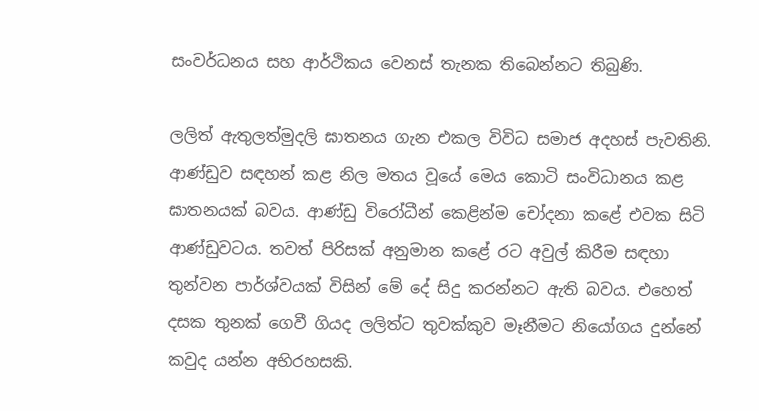සංවර්ධනය සහ ආර්ථිකය වෙනස් තැනක තිබෙන්නට තිබුණි.

ලලිත් ඇතුලත්මුදලි ඝාතනය ගැන එකල විවිධ සමාජ අදහස් පැවතිනි. ආණ්ඩුව සඳහන් කළ නිල මතය වූයේ මෙය කොටි සංවිධානය කළ ඝාතනයක් බවය. ආණ්ඩු විරෝධීන් කෙළින්ම චෝදනා කළේ එවක සිටි ආණ්ඩුවටය. තවත් පිරිසක් අනුමාන කළේ රට අවුල් කිරීම සඳහා තුන්වන පාර්ශ්වයක් විසින් මේ දේ සිදු කරන්නට ඇති බවය. එහෙත් දසක තුනක් ගෙවී ගියද ලලිත්ට තුවක්කුව මෑනීමට නියෝගය දුන්නේ කවුද යන්න අභිරහසකි.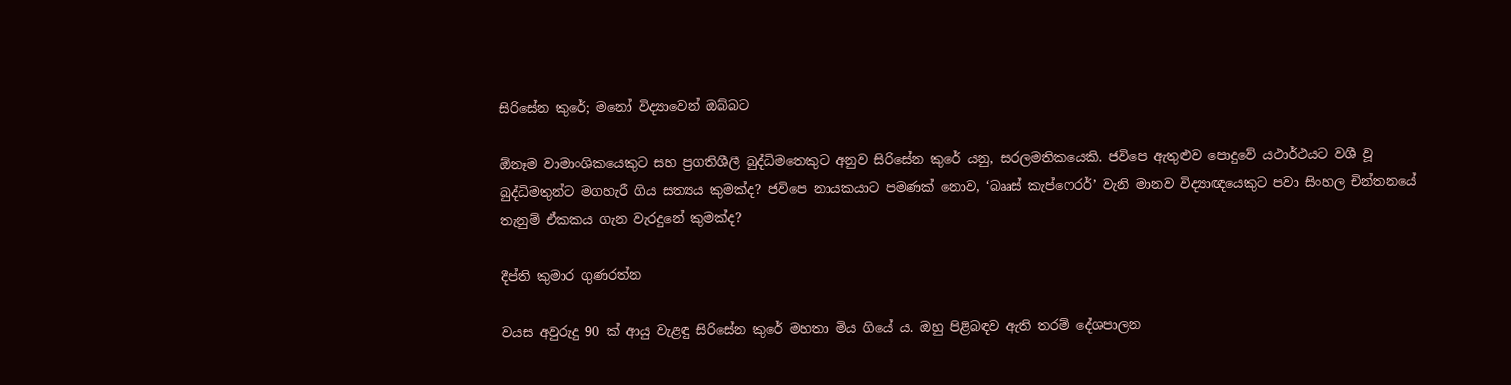සිරිසේන කුරේ; මනෝ විද්‍යාවෙන් ඔබ්බට

ඕනෑම වාමාංශිකයෙකුට සහ ප්‍රගතිශීලී බුද්ධිමතෙකුට අනුව සිරිසේන කුරේ යනු, සරලමතිකයෙකි. ජවිපෙ ඇතුළුව පොදුවේ යථාර්ථයට වශී වූ බුද්ධිමතුන්ට මගහැරී ගිය සත්‍යය කුමක්ද? ජවිපෙ නායකයාට පමණක් නොව, ‘බෲස් කැප්ෆෙරර්’ වැනි මානව විද්‍යාඥයෙකුට පවා සිංහල චින්තනයේ තැනුම් ඒකකය ගැන වැරදුනේ කුමක්ද?

දීප්ති කුමාර ගුණරත්න

වයස අවුරුදු 90 ක් ආයු වැළඳු සිරිසේන කුරේ මහතා මිය ගියේ ය. ඔහු පිළිබඳව ඇති තරම් දේශපාලන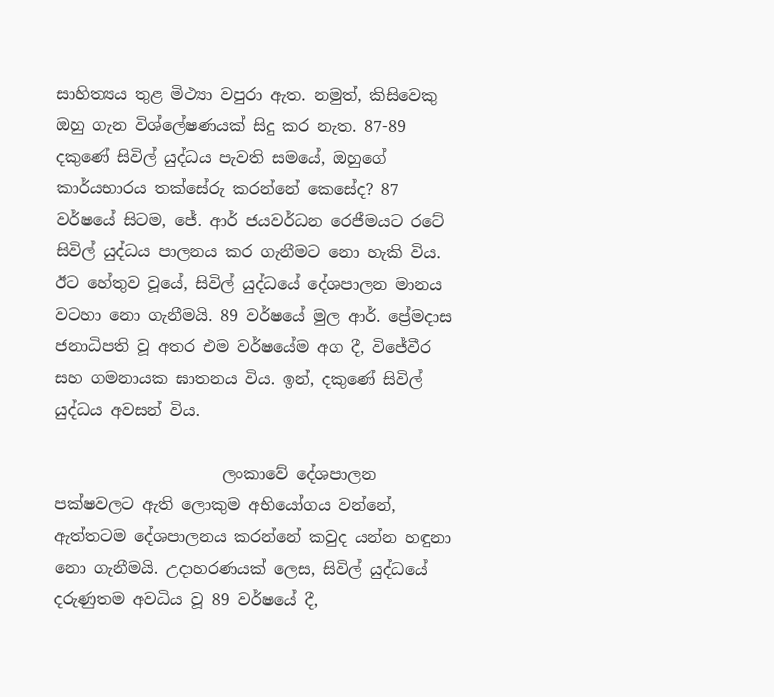සාහිත්‍යය තුළ මිථ්‍යා වපුරා ඇත. නමුත්, කිසිවෙකු ඔහු ගැන විශ්ලේෂණයක් සිදු කර නැත. 87-89 දකුණේ සිවිල් යුද්ධය පැවති සමයේ, ඔහුගේ කාර්යභාරය තක්සේරු කරන්නේ කෙසේද? 87 වර්ෂයේ සිටම, ජේ. ආර් ජයවර්ධන රෙජීමයට රටේ සිවිල් යුද්ධය පාලනය කර ගැනීමට නො හැකි විය. ඊට හේතුව වූයේ, සිවිල් යුද්ධයේ දේශපාලන මානය වටහා නො ගැනීමයි. 89 වර්ෂයේ මුල ආර්. ප්‍රේමදාස ජනාධිපති වූ අතර එම වර්ෂයේම අග දී, විජේවීර සහ ගමනායක ඝාතනය විය. ඉන්, දකුණේ සිවිල් යුද්ධය අවසන් විය.

                     ලංකාවේ දේශපාලන පක්ෂවලට ඇති ලොකුම අභියෝගය වන්නේ, ඇත්තටම දේශපාලනය කරන්නේ කවුද යන්න හඳුනා නො ගැනීමයි. උදාහරණයක් ලෙස, සිවිල් යුද්ධයේ දරුණුතම අවධිය වූ 89 වර්ෂයේ දී,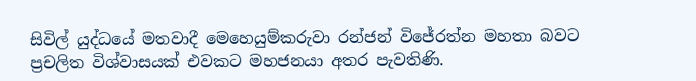සිවිල් යුද්ධයේ මතවාදී මෙහෙයුම්කරුවා රන්ජන් විජේරත්න මහතා බවට ප්‍රචලිත විශ්වාසයක් එවකට මහජනයා අතර පැවතිණි.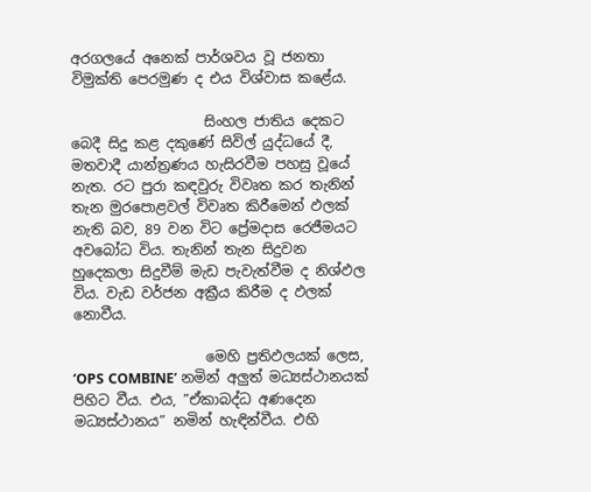අරගලයේ අනෙක් පාර්ශවය වූ ජනතා විමුක්ති පෙරමුණ ද එය විශ්වාස කළේය.

                   සිංහල ජාතිය දෙකට බෙදී සිදු කළ දකුණේ සිවිල් යුද්ධයේ දී, මතවාදී යාන්ත්‍රණය හැසිරවීම පහසු වූයේ නැත. රට පුරා කඳවුරු විවෘත කර තැනින් තැන මුරපොළවල් විවෘත කිරීමෙන් ඵලක් නැති බව, 89 වන විට ප්‍රේමදාස රෙජීමයට අවබෝධ විය. තැනින් තැන සිදුවන හුදෙකලා සිදුවීම් මැඩ පැවැත්වීම ද නිශ්ඵල විය. වැඩ වර්ජන අක්‍රීය කිරීම ද ඵලක් නොවීය.

                   මෙහි ප්‍රතිඵලයක් ලෙස, ‘OPS COMBINE’ නමින් අලුත් මධ්‍යස්ථානයක් පිහිට වීය. එය, ”ඒකාබද්ධ අණදෙන මධ්‍යස්ථානය” නමින් හැඳින්වීය. එහි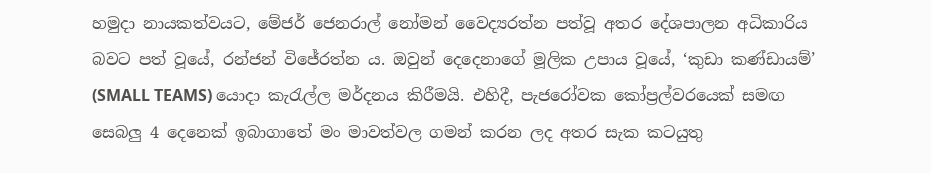හමුදා නායකත්වයට, මේජර් ජෙනරාල් නෝමන් වෛද්‍යරත්න පත්වූ අතර දේශපාලන අධිකාරිය බවට පත් වූයේ, රන්ජන් විජේරත්න ය. ඔවුන් දෙදෙනාගේ මූලික උපාය වූයේ, ‘කුඩා කණ්ඩායම්’ (SMALL TEAMS) යොදා කැරැල්ල මර්දනය කිරීමයි. එහිදී, පැජරෝවක කෝප්‍රල්වරයෙක් සමඟ සෙබලු 4 දෙනෙක් ඉබාගාතේ මං මාවත්වල ගමන් කරන ලද අතර සැක කටයුතු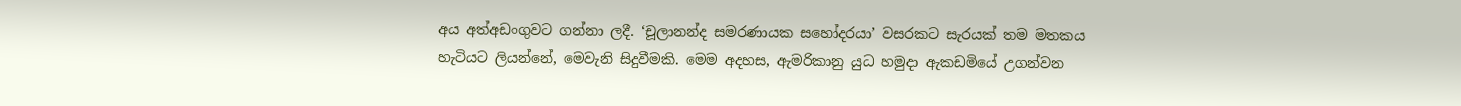අය අත්අඩංගුවට ගන්නා ලදී. ‘චූලානන්ද සමරණායක සහෝදරයා’ වසරකට සැරයක් තම මතකය හැටියට ලියන්නේ, මෙවැනි සිදුවීමකි. මෙම අදහස, ඇමරිකානු යුධ හමුදා ඇකඩමියේ උගන්වන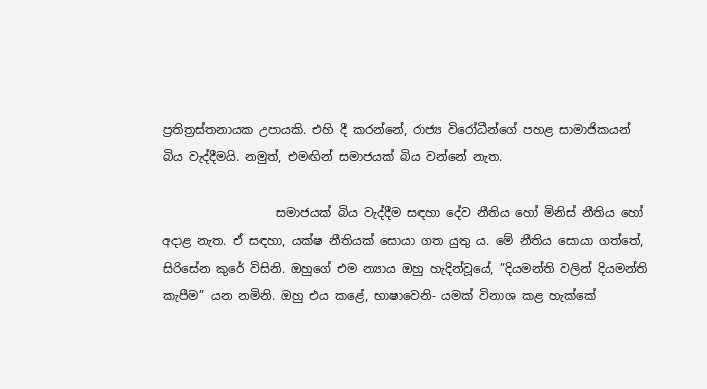ප්‍රතිත්‍රස්තනායක උපායකි. එහි දී කරන්නේ, රාජ්‍ය විරෝධීන්ගේ පහළ සාමාජිකයන් බිය වැද්දීමයි. නමුත්, එමඟින් සමාජයක් බිය වන්නේ නැත.

                   සමාජයක් බිය වැද්දීම සඳහා දේව නීතිය හෝ මිනිස් නීතිය හෝ අදාළ නැත. ඒ සඳහා, යක්ෂ නීතියක් සොයා ගත යුතු ය. මේ නීතිය සොයා ගත්තේ, සිරිසේන කුරේ විසිනි. ඔහුගේ එම න්‍යාය ඔහු හැදින්වූයේ, ”දියමන්ති වලින් දියමන්ති කැපීම” යන නමිනි. ඔහු එය කළේ, භාෂාවෙනි- යමක් විනාශ කළ හැක්කේ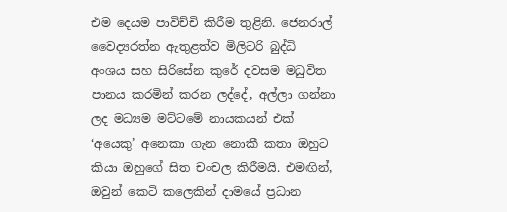එම දෙයම පාවිච්චි කිරීම තුළිනි. ජෙනරාල් වෛද්‍යරත්න ඇතුළත්ව මිලිටරි බුද්ධි අංශය සහ සිරිසේන කුරේ දවසම මධුවිත පානය කරමින් කරන ලද්දේ, අල්ලා ගන්නා ලද මධ්‍යම මට්ටමේ නායකයන් එක් ‘අයෙකු’ අනෙකා ගැන නොකී කතා ඔහුට කියා ඔහුගේ සිත චංචල කිරීමයි. එමඟින්, ඔවුන් කෙටි කලෙකින් දාමයේ ප්‍රධාන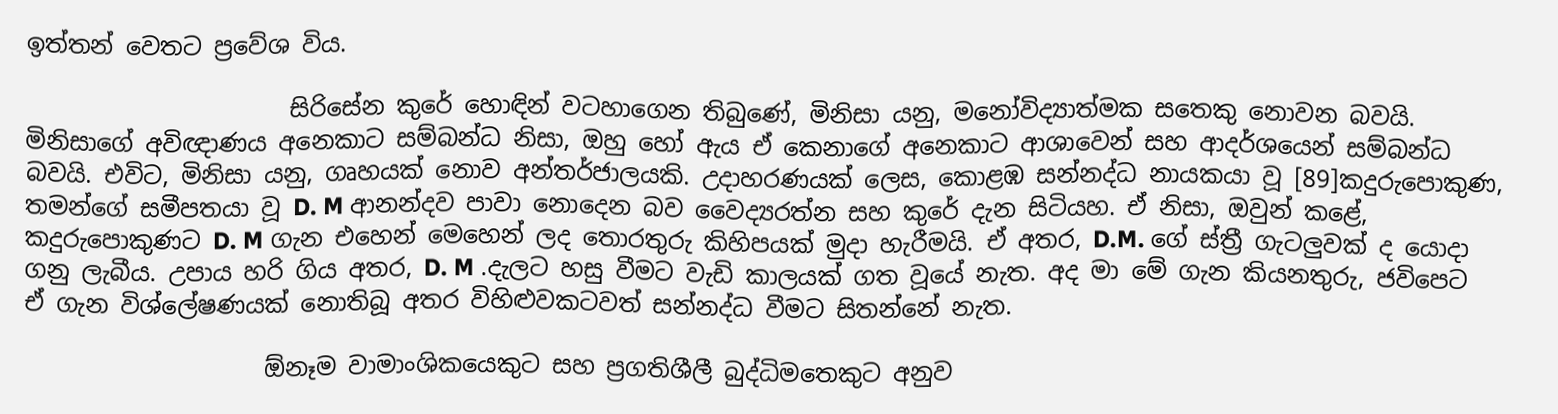ඉත්තන් වෙතට ප්‍රවේශ විය.

                      සිරිසේන කුරේ හොඳින් වටහාගෙන තිබුණේ, මිනිසා යනු, මනෝවිද්‍යාත්මක සතෙකු නොවන බවයි. මිනිසාගේ අවිඥාණය අනෙකාට සම්බන්ධ නිසා, ඔහු හෝ ඇය ඒ කෙනාගේ අනෙකාට ආශාවෙන් සහ ආදර්ශයෙන් සම්බන්ධ බවයි. එවිට, මිනිසා යනු, ගෘහයක් නොව අන්තර්ජාලයකි. උදාහරණයක් ලෙස, කොළඹ සන්නද්ධ නායකයා වූ [89]කදුරුපොකුණ, තමන්ගේ සමීපතයා වූ D. M ආනන්දව පාවා නොදෙන බව වෛද්‍යරත්න සහ කුරේ දැන සිටියහ. ඒ නිසා, ඔවුන් කළේ, කදුරුපොකුණට D. M ගැන එහෙන් මෙහෙන් ලද තොරතුරු කිහිපයක් මුදා හැරීමයි. ඒ අතර, D.M. ගේ ස්ත්‍රී ගැටලුවක් ද යොදා ගනු ලැබීය. උපාය හරි ගිය අතර, D. M .දැලට හසු වීමට වැඩි කාලයක් ගත වූයේ නැත. අද මා මේ ගැන කියනතුරු, ජවිපෙට ඒ ගැන විශ්ලේෂණයක් නොතිබූ අතර විහිළුවකටවත් සන්නද්ධ වීමට සිතන්නේ නැත.

                    ඕනෑම වාමාංශිකයෙකුට සහ ප්‍රගතිශීලී බුද්ධිමතෙකුට අනුව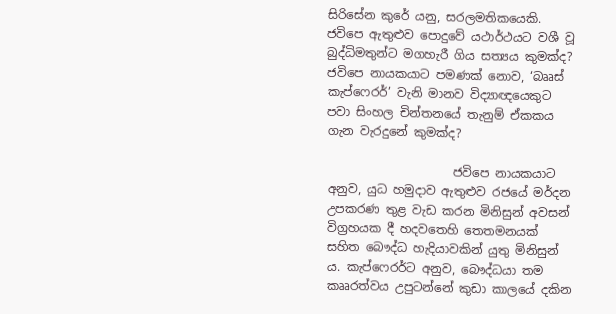සිරිසේන කුරේ යනු, සරලමතිකයෙකි. ජවිපෙ ඇතුළුව පොදුවේ යථාර්ථයට වශී වූ බුද්ධිමතුන්ට මගහැරී ගිය සත්‍යය කුමක්ද? ජවිපෙ නායකයාට පමණක් නොව, ‘බෲස් කැප්ෆෙරර්’ වැනි මානව විද්‍යාඥයෙකුට පවා සිංහල චින්තනයේ තැනුම් ඒකකය ගැන වැරදුනේ කුමක්ද?

                     ජවිපෙ නායකයාට අනුව, යුධ හමුදාව ඇතුළුව රජයේ මර්දන උපකරණ තුළ වැඩ කරන මිනිසුන් අවසන් විග්‍රහයක දී හදවතෙහි තෙතමනයක් සහිත බෞද්ධ හැදියාවකින් යුතු මිනිසුන් ය. කැප්ෆෙරර්ට අනුව, බෞද්ධයා තම කෲරත්වය උපුටන්නේ කුඩා කාලයේ දකින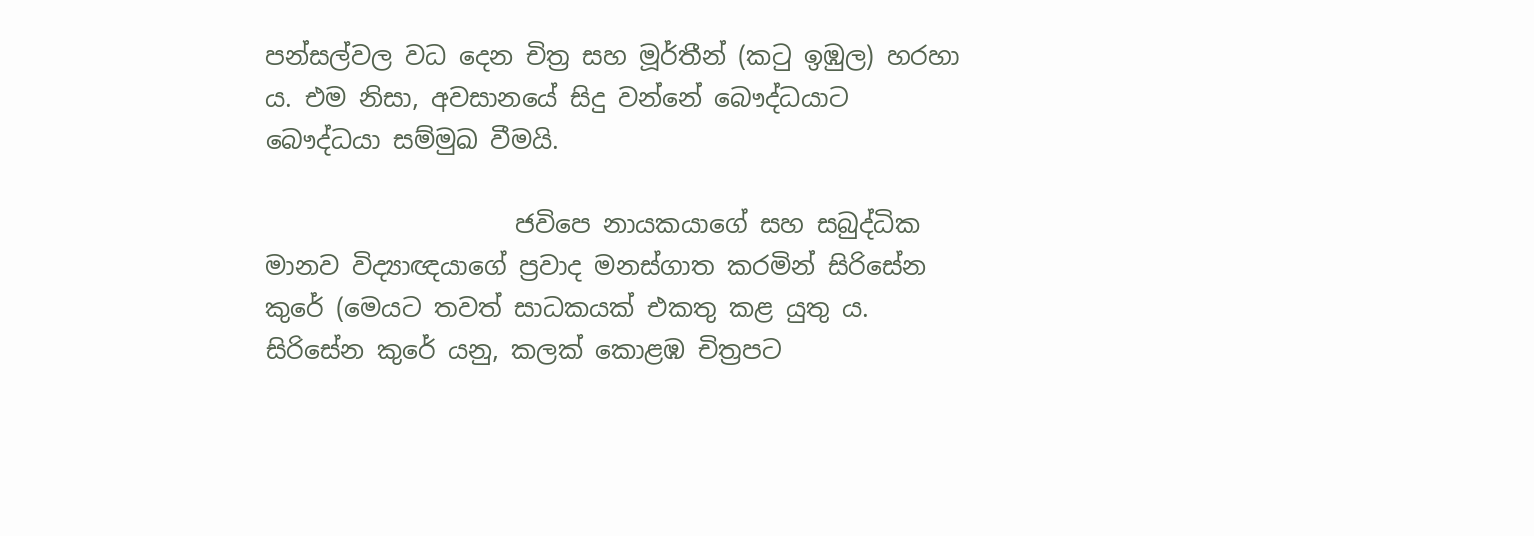පන්සල්වල වධ දෙන චිත්‍ර සහ මූර්තීන් (කටු ඉඹුල) හරහා ය. එම නිසා, අවසානයේ සිදු වන්නේ බෞද්ධයාට බෞද්ධයා සම්මුඛ වීමයි.

                    ජවිපෙ නායකයාගේ සහ සබුද්ධික මානව විද්‍යාඥයාගේ ප්‍රවාද මනස්ගාත කරමින් සිරිසේන කුරේ (මෙයට තවත් සාධකයක් එකතු කළ යුතු ය. සිරිසේන කුරේ යනු, කලක් කොළඹ චිත්‍රපට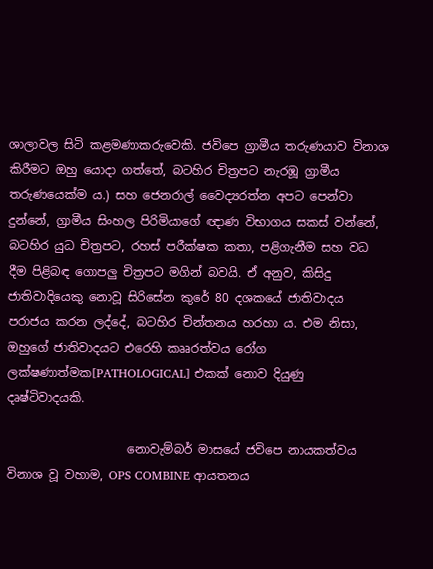ශාලාවල සිටි කළමණාකරුවෙකි. ජවිපෙ ග්‍රාමීය තරුණයාව විනාශ කිරීමට ඔහු යොදා ගත්තේ, බටහිර චිත්‍රපට නැරඹූ ග්‍රාමීය තරුණයෙක්ම ය.) සහ ජෙනරාල් වෛද්‍යරත්න අපට පෙන්වා දුන්නේ, ග්‍රාමීය සිංහල පිරිමියාගේ ඥාණ විභාගය සකස් වන්නේ, බටහිර යුධ චිත්‍රපට, රහස් පරීක්ෂක කතා, පළිගැනීම සහ වධ දීම පිළිබඳ ගොපලු චිත්‍රපට මගින් බවයි. ඒ අනුව, කිසිදු ජාතිවාදියෙකු නොවූ සිරිසේන කුරේ 80 දශකයේ ජාතිවාදය පරාජය කරන ලද්දේ, බටහිර චින්තනය හරහා ය. එම නිසා, ඔහුගේ ජාතිවාදයට එරෙහි කෲරත්වය රෝග ලක්ෂණාත්මක[PATHOLOGICAL] එකක් නොව දියුණු දෘෂ්ටිවාදයකි.

                    නොවැම්බර් මාසයේ ජවිපෙ නායකත්වය විනාශ වූ වහාම, OPS COMBINE ආයතනය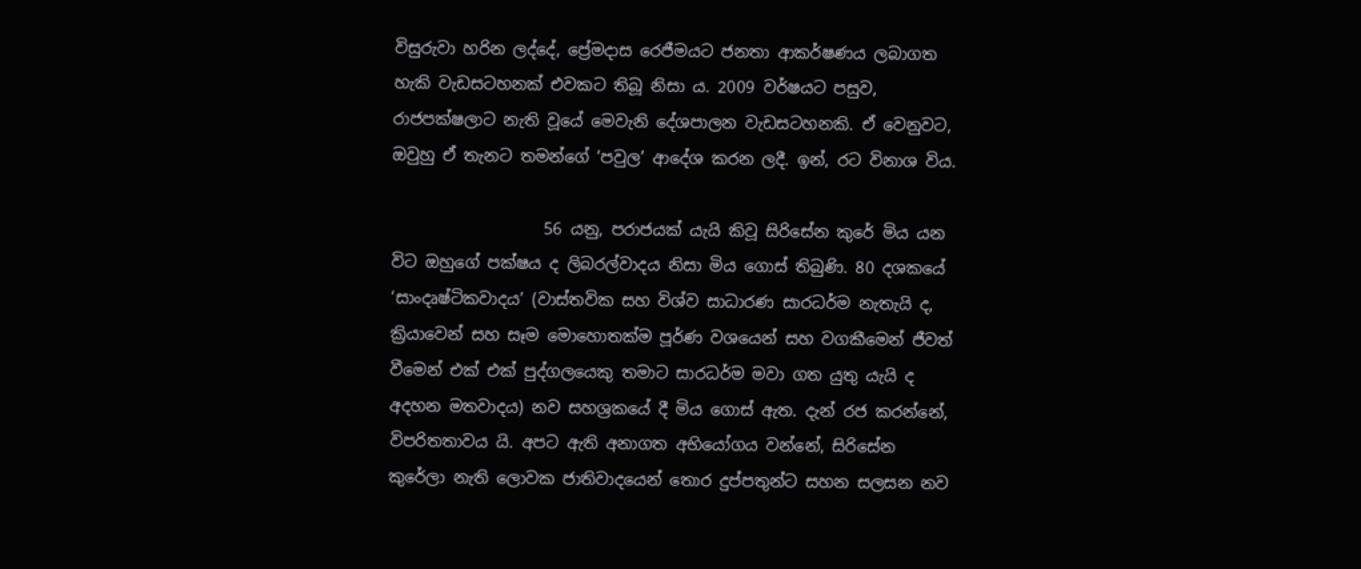විසුරුවා හරින ලද්දේ, ප්‍රේමදාස රෙජීමයට ජනතා ආකර්ෂණය ලබාගත හැකි වැඩසටහනක් එවකට තිබූ නිසා ය. 2009 වර්ෂයට පසුව, රාජපක්ෂලාට නැති වූයේ මෙවැනි දේශපාලන වැඩසටහනකි. ඒ වෙනුවට, ඔවුහු ඒ තැනට තමන්ගේ ‘පවුල’ ආදේශ කරන ලදී. ඉන්, රට විනාශ විය.

                   56 යනු, පරාජයක් යැයි කිවූ සිරිසේන කුරේ මිය යන විට ඔහුගේ පක්ෂය ද ලිබරල්වාදය නිසා මිය ගොස් තිබුණි. 80 දශකයේ ‘සාංදෘෂ්ටිකවාදය’ (වාස්තවික සහ විශ්ව සාධාරණ සාරධර්ම නැතැයි ද, ක්‍රියාවෙන් සහ සෑම මොහොතක්ම පූර්ණ වශයෙන් සහ වගකීමෙන් ජීවත් වීමෙන් එක් එක් පුද්ගලයෙකු තමාට සාරධර්ම මවා ගත යුතු යැයි ද අදහන මතවාදය) නව සහශ්‍රකයේ දී මිය ගොස් ඇත. දැන් රජ කරන්නේ, විපරිතතාවය යි. අපට ඇති අනාගත අභියෝගය වන්නේ, සිරිසේන කුරේලා නැති ලොවක ජාතිවාදයෙන් තොර දුප්පතුන්ට සහන සලසන නව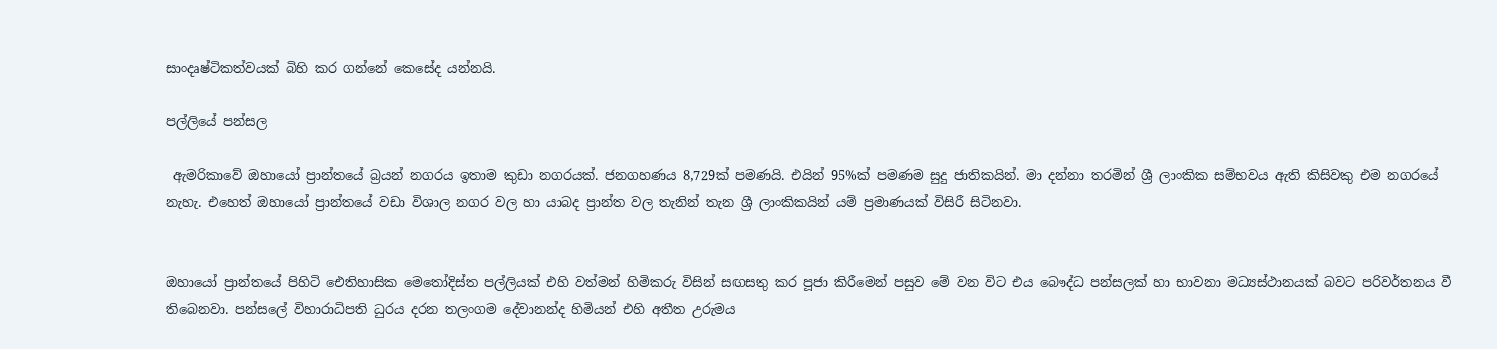සාංදෘෂ්ටිකත්වයක් බිහි කර ගන්නේ කෙසේද යන්නයි.

පල්ලියේ පන්සල

 ඇමරිකාවේ ඔහායෝ ප්‍රාන්තයේ බ්‍රයන් නගරය ඉතාම කුඩා නගරයක්. ජනගහණය 8,729ක් පමණයි. එයින් 95%ක් පමණම සුදු ජාතිකයින්. මා දන්නා තරමින් ශ්‍රී ලාංකික සම්භවය ඇති කිසිවකු එම නගරයේ නැහැ. එහෙත් ඔහායෝ ප්‍රාන්තයේ වඩා විශාල නගර වල හා යාබද ප්‍රාන්ත වල තැනින් තැන ශ්‍රී ලාංකිකයින් යම් ප්‍රමාණයක් විසිරී සිටිනවා.


ඔහායෝ ප්‍රාන්තයේ පිහිටි ඓතිහාසික මෙතෝදිස්ත පල්ලියක් එහි වත්මන් හිමිකරු විසින් සඟසතු කර පූජා කිරීමෙන් පසුව මේ වන විට එය බෞද්ධ පන්සලක් හා භාවනා මධ්‍යස්ථානයක් බවට පරිවර්තනය වී තිබෙනවා. පන්සලේ විහාරාධිපති ධුරය දරන තලංගම දේවානන්ද හිමියන් එහි අතීත උරුමය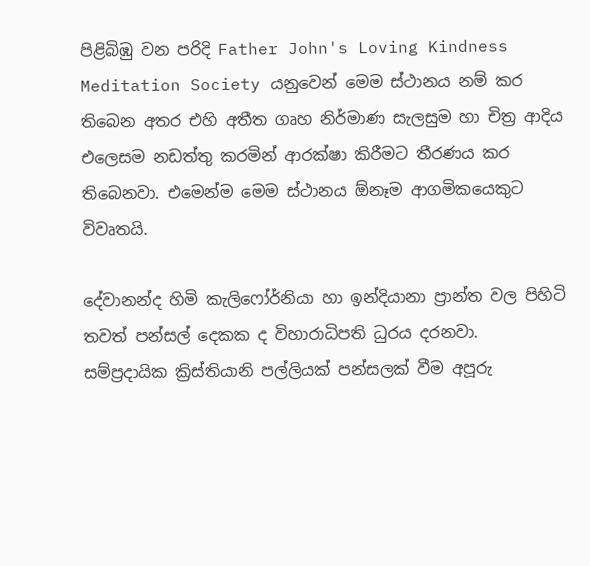පිළිබිඹු වන පරිදි Father John's Loving Kindness Meditation Society යනුවෙන් මෙම ස්ථානය නම් කර තිබෙන අතර එහි අතීත ගෘහ නිර්මාණ සැලසුම හා චිත්‍ර ආදිය එලෙසම නඩත්තු කරමින් ආරක්ෂා කිරීමට තීරණය කර තිබෙනවා. එමෙන්ම මෙම ස්ථානය ඕනෑම ආගමිකයෙකුට විවෘතයි.

දේවානන්ද හිමි කැලිෆෝර්නියා හා ඉන්දියානා ප්‍රාන්ත වල පිහිටි තවත් පන්සල් දෙකක ද විහාරාධිපති ධුරය දරනවා. සම්ප්‍රදායික ක්‍රිස්තියානි පල්ලියක් පන්සලක් වීම අපූරු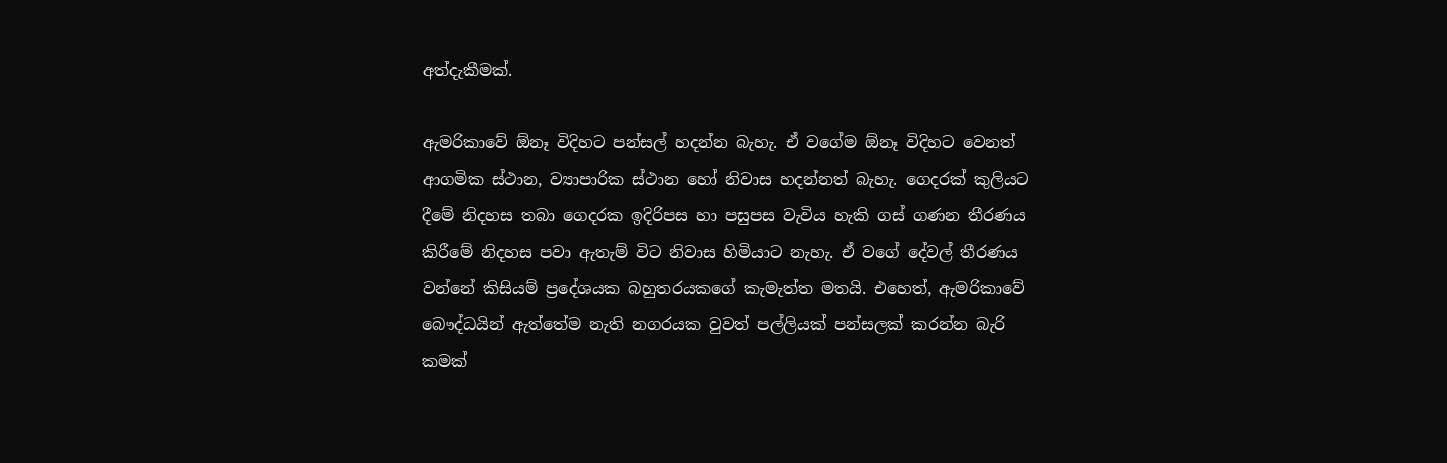අත්දැකීමක්.

ඇමරිකාවේ ඕනෑ විදිහට පන්සල් හදන්න බැහැ. ඒ වගේම ඕනෑ විදිහට වෙනත් ආගමික ස්ථාන, ව්‍යාපාරික ස්ථාන හෝ නිවාස හදන්නත් බැහැ. ගෙදරක් කුලියට දීමේ නිදහස තබා ගෙදරක ඉදිරිපස හා පසුපස වැවිය හැකි ගස් ගණන තීරණය කිරීමේ නිදහස පවා ඇතැම් විට නිවාස හිමියාට නැහැ. ඒ වගේ දේවල් තීරණය වන්නේ කිසියම් ප්‍රදේශයක බහුතරයකගේ කැමැත්ත මතයි. එහෙත්, ඇමරිකාවේ බෞද්ධයින් ඇත්තේම නැති නගරයක වුවත් පල්ලියක් පන්සලක් කරන්න බැරි කමක්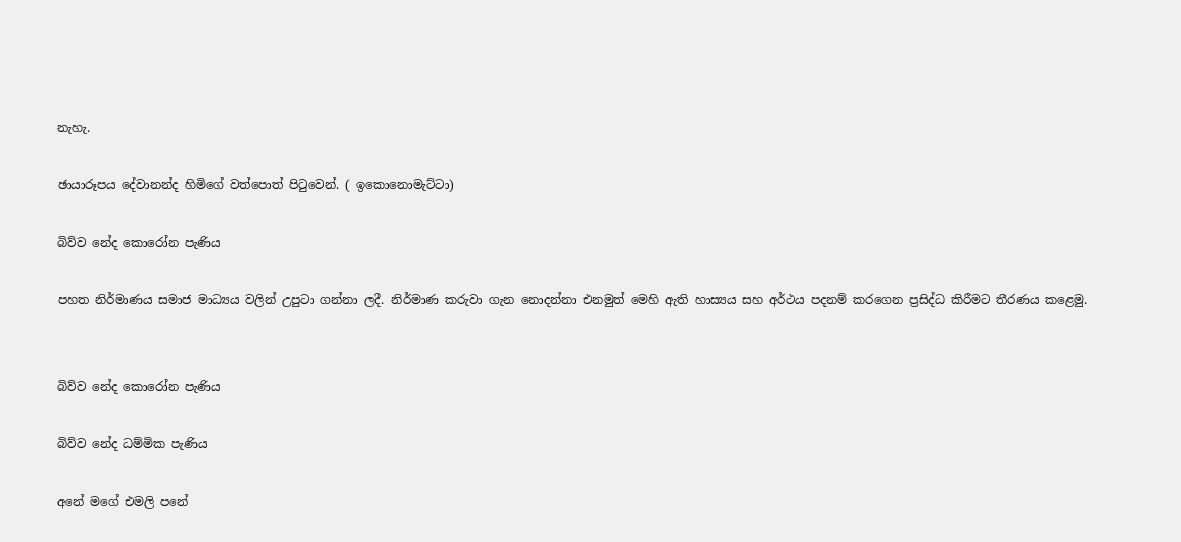නැහැ.

ඡායාරූපය දේවානන්ද හිමිගේ වත්පොත් පිටුවෙන්. ( ඉකොනොමැට්ටා)

බිව්ව නේද කොරෝන පැණිය

පහත නිර්මාණය සමාජ මාධ්‍යය වලින් උපුටා ගන්නා ලදී. නිර්මාණ කරුවා ගැන නොදන්නා එනමුත් මෙහි ඇති හාස්‍යය සහ අර්ථය පදනම් කරගෙන ප්‍රසිද්ධ කිරීමට තීරණය කළෙමු.


බිව්ව නේද කොරෝන පැණිය

බිව්ව නේද ධම්මික පැණිය

අනේ මගේ එමලි පනේ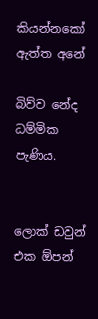කියන්නකෝ ඇත්ත අනේ

බිව්ව නේද ධම්මික පැණිය.


ලොක් ඩවුන් එක ඕපන්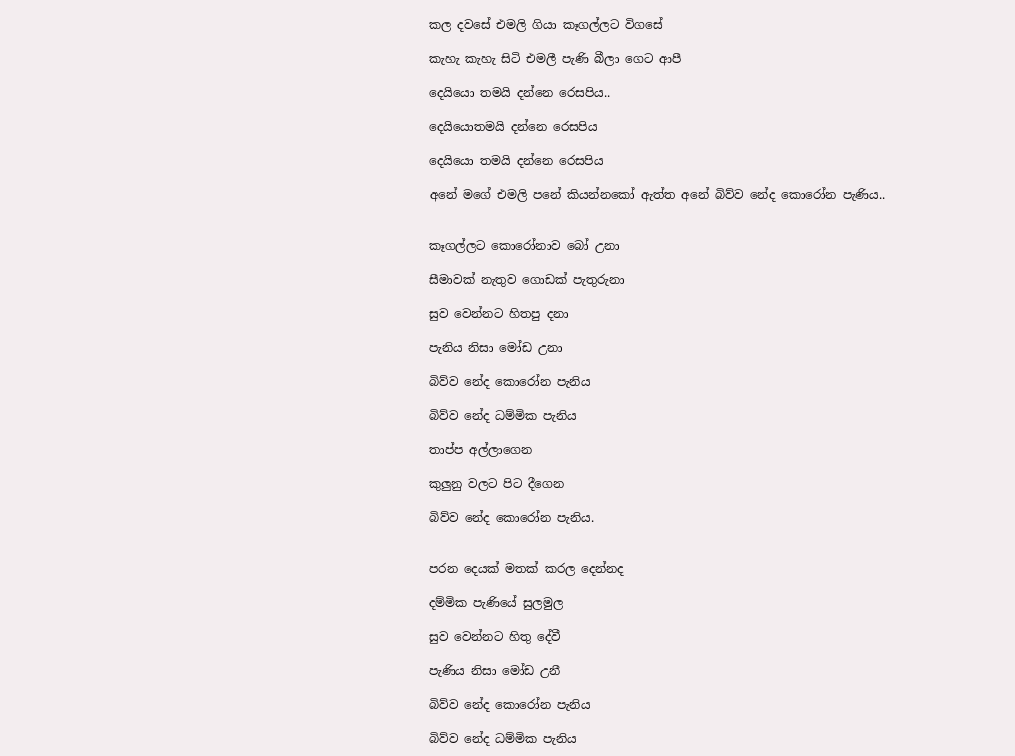කල දවසේ එමලි ගියා කෑගල්ලට විගසේ

කැහැ කැහැ සිටි එමලී පැණි බීලා ගෙට ආපී

දෙයියො තමයි දන්නෙ රෙසපිය..

දෙයියොතමයි දන්නෙ රෙසපිය

දෙයියො තමයි දන්නෙ රෙසපිය

අනේ මගේ එමලි පනේ කියන්නකෝ ඇත්ත අනේ බිව්ව නේද කොරෝන පැණිය..


කෑගල්ලට කොරෝනාව බෝ උනා

සීමාවක් නැතුව ගොඩක් පැතුරුනා

සුව වෙන්නට හිතපු දනා

පැනිය නිසා මෝඩ උනා

බිව්ව නේද කොරෝන පැනිය

බිව්ව නේද ධම්මික පැනිය

තාප්ප අල්ලාගෙන

කුලුනු වලට පිට දීගෙන

බිව්ව නේද කොරෝන පැනිය.


පරන දෙයක් මතක් කරල දෙන්නද

දම්මික පැණියේ සුලමුල

සුව වෙන්නට හිතු දේවී

පැණිය නිසා මෝඩ උනී

බිව්ව නේද කොරෝන පැනිය

බිව්ව නේද ධම්මික පැනිය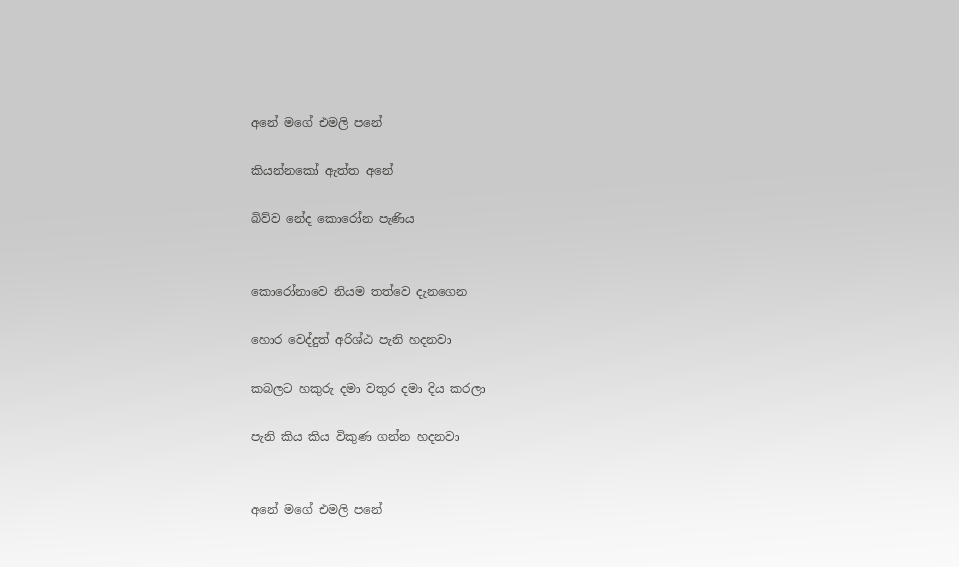අනේ මගේ එමලි පනේ

කියන්නකෝ ඇත්ත අනේ

බිව්ව නේද කොරෝන පැණිය


කොරෝනාවෙ නියම තත්වෙ දැනගෙන

හොර වෙද්දුත් අරිශ්ඨ පැනි හදනවා

කබලට හකුරු දමා වතුර දමා දිය කරලා

පැනි කිය කිය විකුණ ගන්න හදනවා


අනේ මගේ එමලි පනේ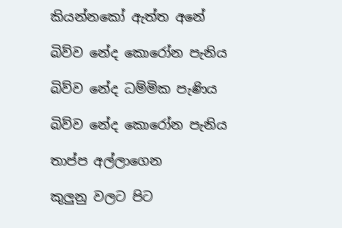කියන්නකෝ ඇත්ත අනේ

බිව්ව නේද කොරෝන පැනිය

බිව්ව නේද ධම්මික පැණිය

බිව්ව නේද කොරෝන පැනිය

තාප්ප අල්ලාගෙන

කුලුනු වලට පිට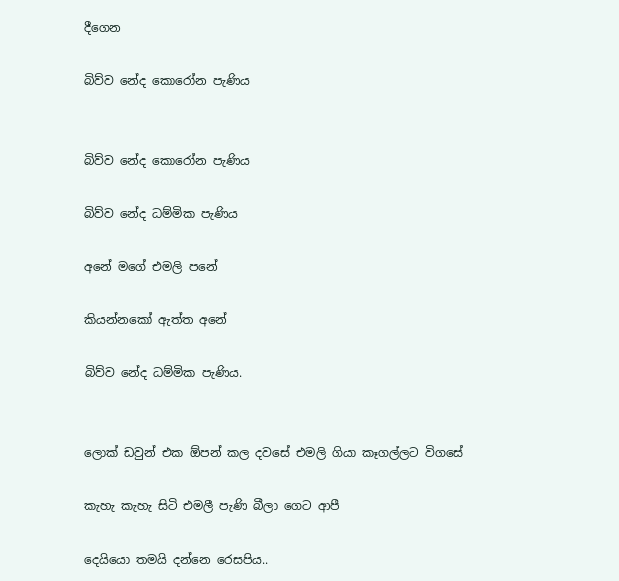දීගෙන

බිව්ව නේද කොරෝන පැණිය


බිව්ව නේද කොරෝන පැණිය

බිව්ව නේද ධම්මික පැණිය

අනේ මගේ එමලි පනේ

කියන්නකෝ ඇත්ත අනේ

බිව්ව නේද ධම්මික පැණිය.


ලොක් ඩවුන් එක ඕපන් කල දවසේ එමලි ගියා කෑගල්ලට විගසේ

කැහැ කැහැ සිටි එමලී පැණි බීලා ගෙට ආපී

දෙයියො තමයි දන්නෙ රෙසපිය..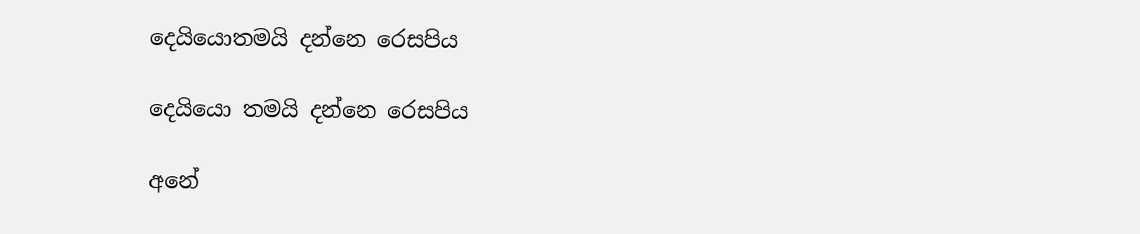දෙයියොතමයි දන්නෙ රෙසපිය

දෙයියො තමයි දන්නෙ රෙසපිය

අනේ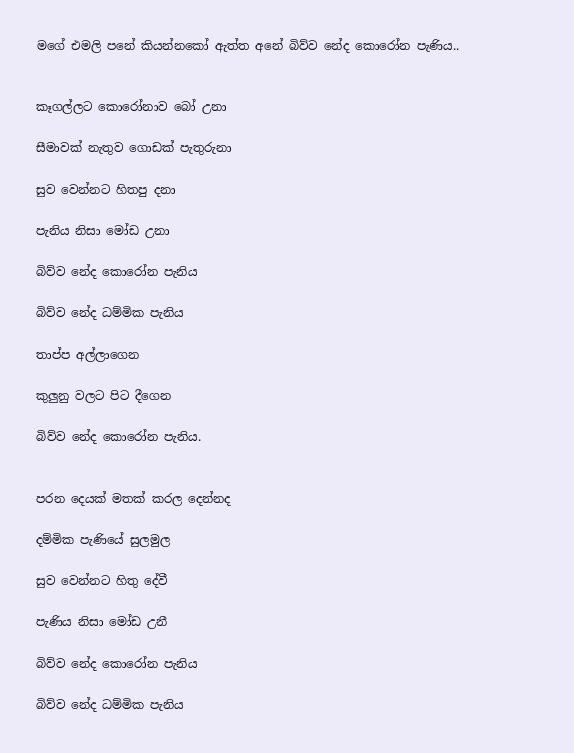මගේ එමලි පනේ කියන්නකෝ ඇත්ත අනේ බිව්ව නේද කොරෝන පැණිය..


කෑගල්ලට කොරෝනාව බෝ උනා

සීමාවක් නැතුව ගොඩක් පැතුරුනා

සුව වෙන්නට හිතපු දනා

පැනිය නිසා මෝඩ උනා

බිව්ව නේද කොරෝන පැනිය

බිව්ව නේද ධම්මික පැනිය

තාප්ප අල්ලාගෙන

කුලුනු වලට පිට දීගෙන

බිව්ව නේද කොරෝන පැනිය.


පරන දෙයක් මතක් කරල දෙන්නද

දම්මික පැණියේ සුලමුල

සුව වෙන්නට හිතු දේවී

පැණිය නිසා මෝඩ උනී

බිව්ව නේද කොරෝන පැනිය

බිව්ව නේද ධම්මික පැනිය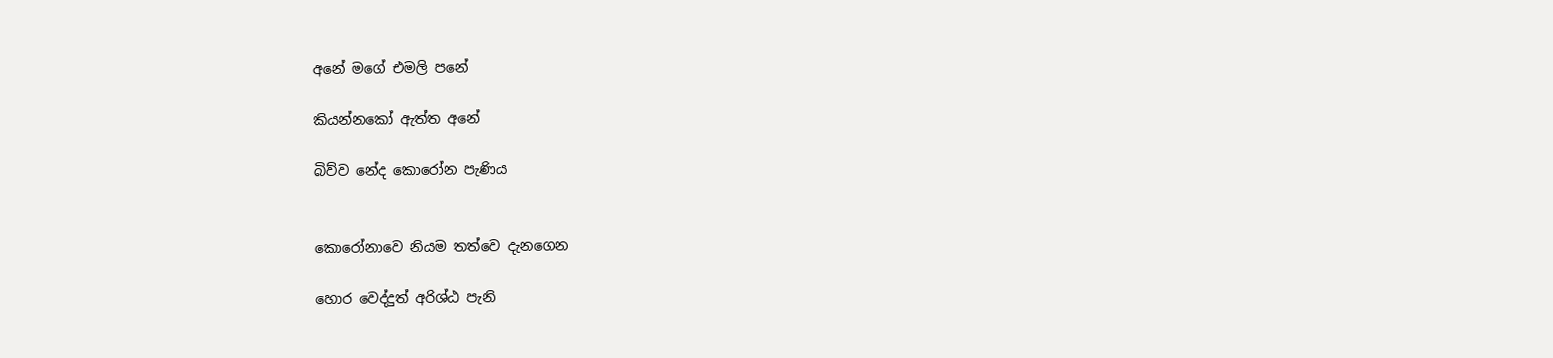අනේ මගේ එමලි පනේ

කියන්නකෝ ඇත්ත අනේ

බිව්ව නේද කොරෝන පැණිය


කොරෝනාවෙ නියම තත්වෙ දැනගෙන

හොර වෙද්දුත් අරිශ්ඨ පැනි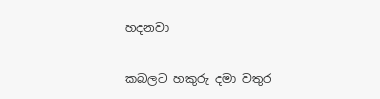හදනවා

කබලට හකුරු දමා වතුර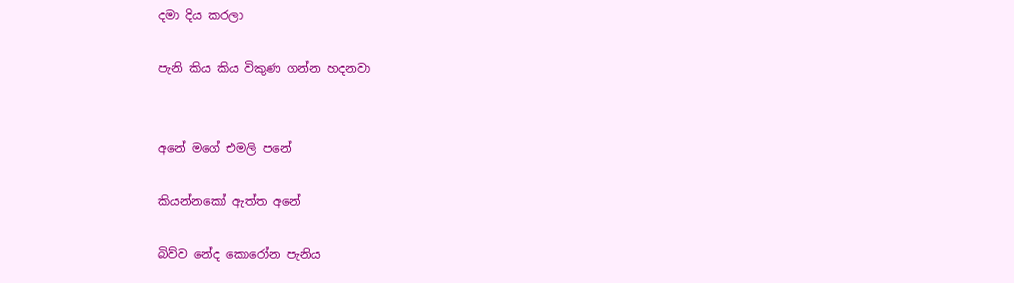දමා දිය කරලා

පැනි කිය කිය විකුණ ගන්න හදනවා


අනේ මගේ එමලි පනේ

කියන්නකෝ ඇත්ත අනේ

බිව්ව නේද කොරෝන පැනිය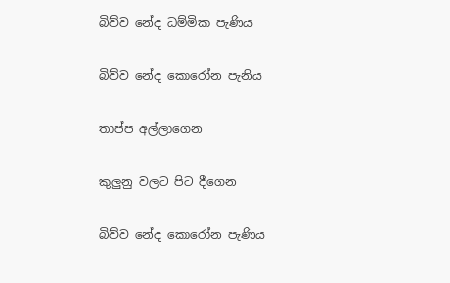බිව්ව නේද ධම්මික පැණිය

බිව්ව නේද කොරෝන පැනිය

තාප්ප අල්ලාගෙන

කුලුනු වලට පිට දීගෙන

බිව්ව නේද කොරෝන පැණිය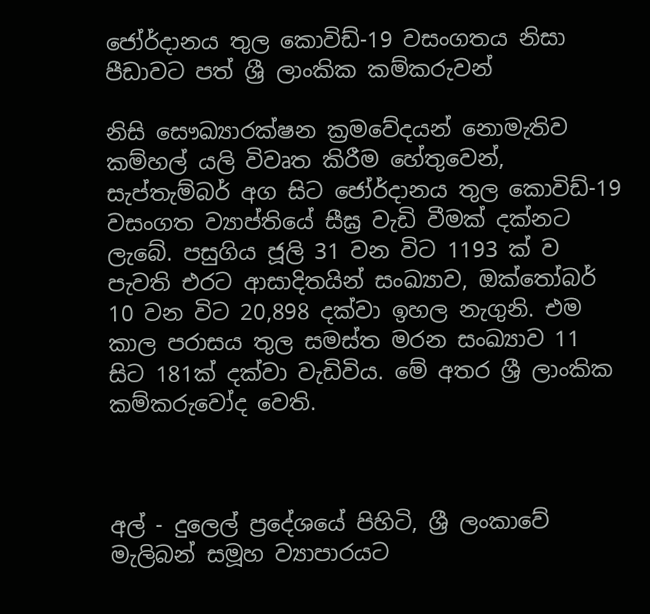ජෝර්දානය තුල කොවිඩ්-19 වසංගතය නිසා පීඩාවට පත් ශ්‍රී ලාංකික කම්කරුවන්

නිසි සෞඛ්‍යාරක්ෂන ක්‍රමවේදයන් නොමැතිව කම්හල් යලි විවෘත කිරීම හේතුවෙන්, සැප්තැම්බර් අග සිට ජෝර්දානය තුල කොවිඩ්-19 වසංගත ව්‍යාප්තියේ සීඝ්‍ර වැඩි වීමක් දක්නට ලැබේ. පසුගිය ජූලි 31 වන විට 1193 ක් ව පැවති එරට ආසාදිතයින් සංඛ්‍යාව, ඔක්තෝබර් 10 වන විට 20,898 දක්වා ඉහල නැගුනි. එම කාල පරාසය තුල සමස්ත මරන සංඛ්‍යාව 11 සිට 181ක් දක්වා වැඩිවිය. මේ අතර ශ්‍රී ලාංකික කම්කරුවෝද වෙති.



අල් - දුලෙල් ප්‍රදේශයේ පිහිටි, ශ්‍රී ලංකාවේ මැලිබන් සමූහ ව්‍යාපාරයට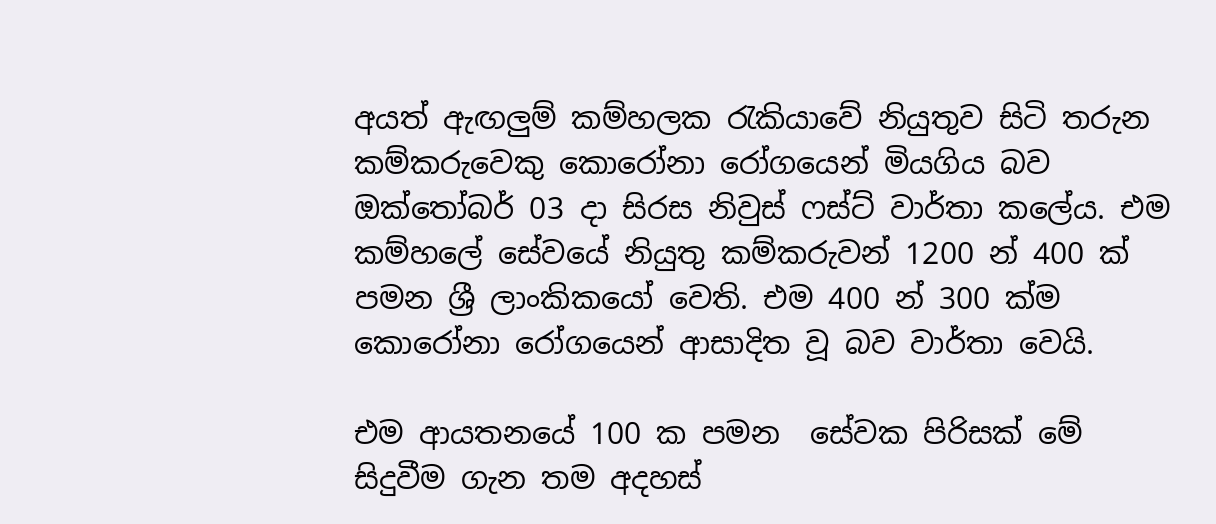අයත් ඇඟලුම් කම්හලක රැකියාවේ නියුතුව සිටි තරුන කම්කරුවෙකු කොරෝනා රෝගයෙන් මියගිය බව ඔක්තෝබර් 03 දා සිරස නිවුස් ෆස්ට් වාර්තා කලේය. එම කම්හලේ සේවයේ නියුතු කම්කරුවන් 1200 න් 400 ක් පමන ශ්‍රී ලාංකිකයෝ වෙති. එම 400 න් 300 ක්ම කොරෝනා රෝගයෙන් ආසාදිත වූ බව වාර්තා වෙයි.

එම ආයතනයේ 100 ක පමන  සේවක පිරිසක් මේ සිදුවීම ගැන තම අදහස්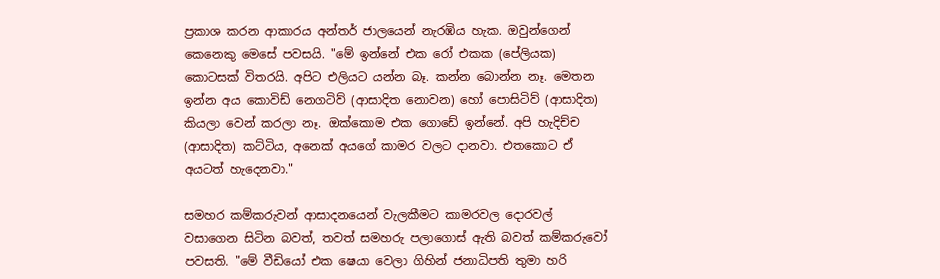ප්‍රකාශ කරන ආකාරය අන්තර් ජාලයෙන් නැරඹිය හැක. ඔවුන්ගෙන් කෙනෙකු මෙසේ පවසයි. "මේ ඉන්නේ එක රෝ එකක (පේලියක) කොටසක් විතරයි. අපිට එලියට යන්න බෑ. කන්න බොන්න නෑ. මෙතන ඉන්න අය කොවිඩ් නෙගටිව් (ආසාදිත නොවන) හෝ පොසිටිව් (ආසාදිත) කියලා වෙන් කරලා නෑ. ඔක්කොම එක ගොඩේ ඉන්නේ. අපි හැදිච්ච (ආසාදිත) කට්ටිය, අනෙක් අයගේ කාමර වලට දානවා. එතකොට ඒ අයටත් හැදෙනවා."

සමහර කම්කරුවන් ආසාදනයෙන් වැලකීමට කාමරවල දොරවල් වසාගෙන සිටින බවත්, තවත් සමහරු පලාගොස් ඇති බවත් කම්කරුවෝ පවසති. "මේ වීඩියෝ එක ෂෙයා වෙලා ගිහින් ජනාධිපති තුමා හරි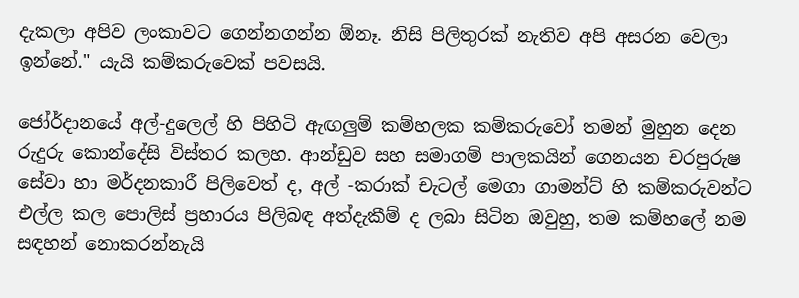දැකලා අපිව ලංකාවට ගෙන්නගන්න ඕනෑ. නිසි පිලිතුරක් නැතිව අපි අසරන වෙලා ඉන්නේ." යැයි කම්කරුවෙක් පවසයි.

ජෝර්දානයේ අල්-දුලෙල් හි පිහිටි ඇඟලුම් කම්හලක කම්කරුවෝ තමන් මුහුන දෙන රුදුරු කොන්දේසි විස්තර කලහ. ආන්ඩුව සහ සමාගම් පාලකයින් ගෙනයන චරපුරුෂ සේවා හා මර්දනකාරී පිලිවෙත් ද, අල් -කරාක් චැටල් මෙගා ගාමන්ට් හි කම්කරුවන්ට එල්ල කල පොලිස් ප්‍රහාරය පිලිබඳ අත්දැකීම් ද ලබා සිටින ඔවුහු, තම කම්හලේ නම සඳහන් නොකරන්නැයි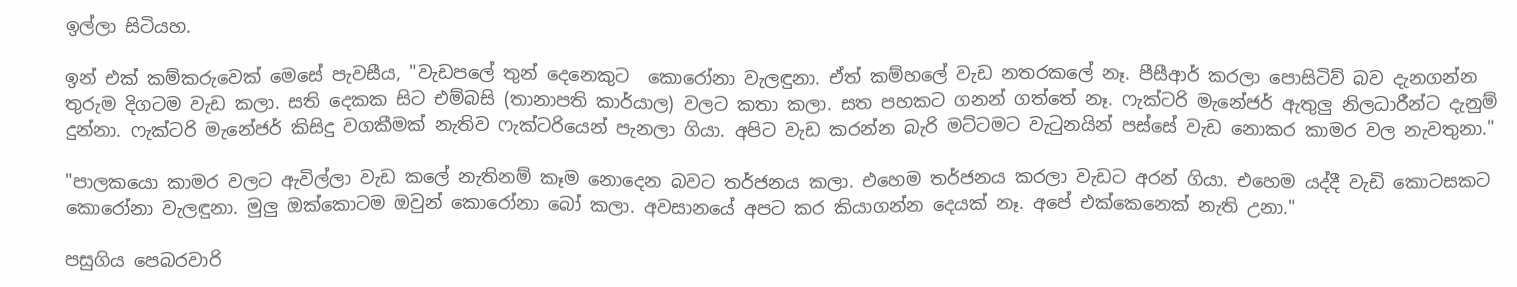ඉල්ලා සිටියහ.

ඉන් එක් කම්කරුවෙක් මෙසේ පැවසීය, "වැඩපලේ තුන් දෙනෙකුට  කොරෝනා වැලඳුනා. ඒත් කම්හලේ වැඩ නතරකලේ නෑ. පීසීආර් කරලා පොසිටිව් බව දැනගන්න තුරුම දිගටම වැඩ කලා. සති දෙකක සිට එම්බසි (තානාපති කාර්යාල) වලට කතා කලා. සත පහකට ගනන් ගත්තේ නෑ. ෆැක්ටරි මැනේජර් ඇතුලු නිලධාරීන්ට දැනුම් දුන්නා. ෆැක්ටරි මැනේජර් කිසිදු වගකීමක් නැතිව ෆැක්ටරියෙන් පැනලා ගියා. අපිට වැඩ කරන්න බැරි මට්ටමට වැටුනයින් පස්සේ වැඩ නොකර කාමර වල නැවතුනා."

"පාලකයො කාමර වලට ඇවිල්ලා වැඩ කලේ නැතිනම් කෑම නොදෙන බවට තර්ජනය කලා. එහෙම තර්ජනය කරලා වැඩට අරන් ගියා. එහෙම යද්දී වැඩි කොටසකට කොරෝනා වැලඳුනා. මුලු ඔක්කොටම ඔවුන් කොරෝනා බෝ කලා. අවසානයේ අපට කර කියාගන්න දෙයක් නෑ. අපේ එක්කෙනෙක් නැති උනා."

පසුගිය පෙබරවාරි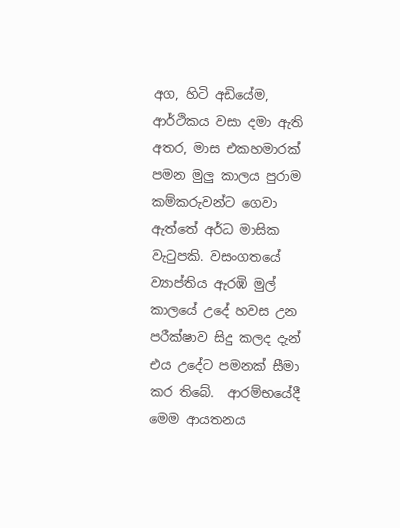අග, හිටි අඩියේම, ආර්ථිකය වසා දමා ඇති අතර, මාස එකහමාරක් පමන මුලු කාලය පුරාම කම්කරුවන්ට ගෙවා ඇත්තේ අර්ධ මාසික වැටුපකි. වසංගතයේ ව්‍යාප්තිය ඇරඹි මුල් කාලයේ උදේ හවස උන පරීක්ෂාව සිදු කලද දැන් එය උදේට පමනක් සීමා කර තිබේ.  ආරම්භයේදී මෙම ආයතනය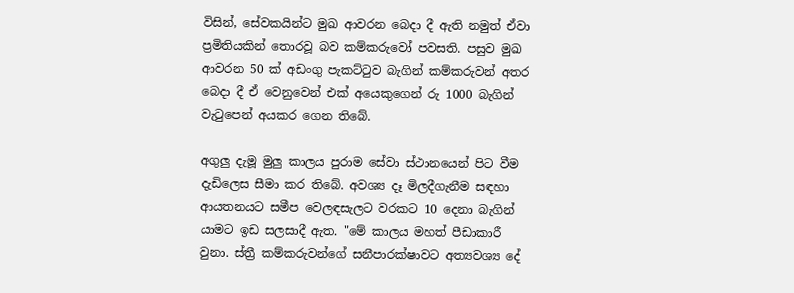විසින්, සේවකයින්ට මුඛ ආවරන බෙදා දී ඇති නමුත් ඒවා  ප්‍රමිතියකින් තොරවූ බව කම්කරුවෝ පවසති. පසුව මුඛ ආවරන 50 ක් අඩංගු පැකට්ටුව බැගින් කම්කරුවන් අතර බෙදා දී ඒ වෙනුවෙන් එක් අයෙකුගෙන් රු 1000 බැගින් වැටුපෙන් අයකර ගෙන තිබේ.

අගුලු දැමූ මුලු කාලය පුරාම සේවා ස්ථානයෙන් පිට වීම දැඩිලෙස සීමා කර තිබේ. අවශ්‍ය දෑ මිලදීගැනීම සඳහා ආයතනයට සමීප වෙලඳසැලට වරකට 10 දෙනා බැගින් යාමට ඉඩ සලසාදී ඇත. "මේ කාලය මහත් පීඩාකාරී වුනා. ස්ත්‍රී කම්කරුවන්ගේ සනීපාරක්ෂාවට අත්‍යවශ්‍ය දේ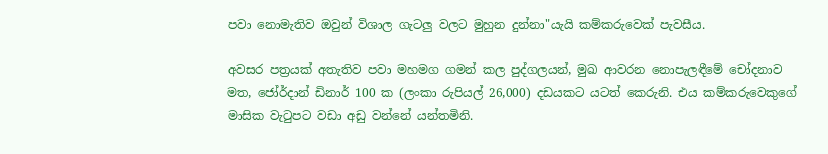පවා නොමැතිව ඔවුන් විශාල ගැටලු වලට මුහුන දුන්නා"යැයි කම්කරුවෙක් පැවසීය.

අවසර පත්‍රයක් අතැතිව පවා මහමග ගමන් කල පුද්ගලයන්, මුඛ ආවරන නොපැලඳීමේ චෝදනාව මත, ජෝර්දාන් ඩිනාර් 100 ක (ලංකා රුපියල් 26,000) දඩයකට යටත් කෙරුනි. එය කම්කරුවෙකුගේ මාසික වැටුපට වඩා අඩු වන්නේ යන්තමිනි.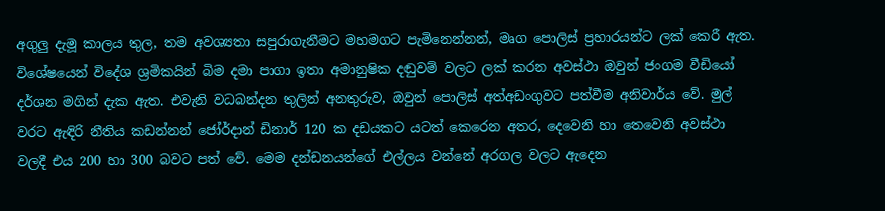අගුලු දැමූ කාලය තුල, තම අවශ්‍යතා සපුරාගැනීමට මහමගට පැමිනෙන්නන්, මෘග පොලිස් ප්‍රහාරයන්ට ලක් කෙරී ඇත. විශේෂයෙන් විදේශ ශ්‍රමිකයින් බිම දමා පාගා ඉතා අමානුෂික දඬුවම් වලට ලක් කරන අවස්ථා ඔවුන් ජංගම වීඩියෝ දර්ශන මගින් දැක ඇත. එවැනි වධබන්දන තුලින් අනතුරුව, ඔවුන් පොලිස් අත්අඩංගුවට පත්වීම අනිවාර්ය වේ. මුල් වරට ඇඳිරි නීතිය කඩන්නන් ජෝර්දාන් ඩිනාර් 120 ක දඩයකට යටත් කෙරෙන අතර, දෙවෙනි හා තෙවෙනි අවස්ථා වලදී එය 200 හා 300 බවට පත් වේ. මෙම දන්ඩනයන්ගේ එල්ලය වන්නේ අරගල වලට ඇදෙන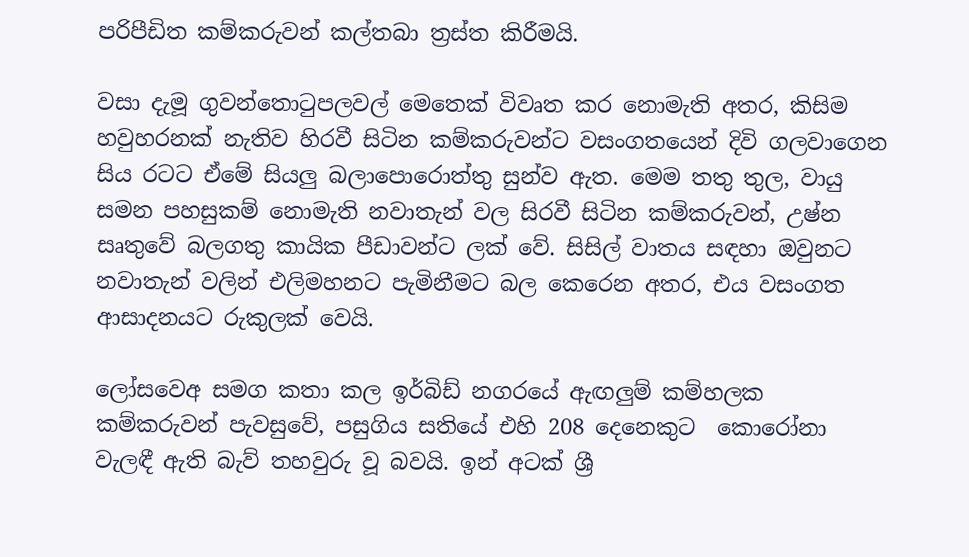පරිපීඩිත කම්කරුවන් කල්තබා ත්‍රස්ත කිරීමයි.

වසා දැමූ ගුවන්තොටුපලවල් මෙතෙක් විවෘත කර නොමැති අතර, කිසිම හවුහරනක් නැතිව හිරවී සිටින කම්කරුවන්ට වසංගතයෙන් දිවි ගලවාගෙන සිය රටට ඒමේ සියලු බලාපොරොත්තු සුන්ව ඇත. මෙම තතු තුල, වායු සමන පහසුකම් නොමැති නවාතැන් වල සිරවී සිටින කම්කරුවන්, උෂ්න සෘතුවේ බලගතු කායික පීඩාවන්ට ලක් වේ. සිසිල් වාතය සඳහා ඔවුනට නවාතැන් වලින් එලිමහනට පැමිනීමට බල කෙරෙන අතර, එය වසංගත ආසාදනයට රුකුලක් වෙයි.

ලෝසවෙඅ සමග කතා කල ඉර්බිඩ් නගරයේ ඇඟලුම් කම්හලක කම්කරුවන් පැවසුවේ, පසුගිය සතියේ එහි 208 දෙනෙකුට  කොරෝනා වැලඳී ඇති බැව් තහවුරු වූ බවයි. ඉන් අටක් ශ්‍රී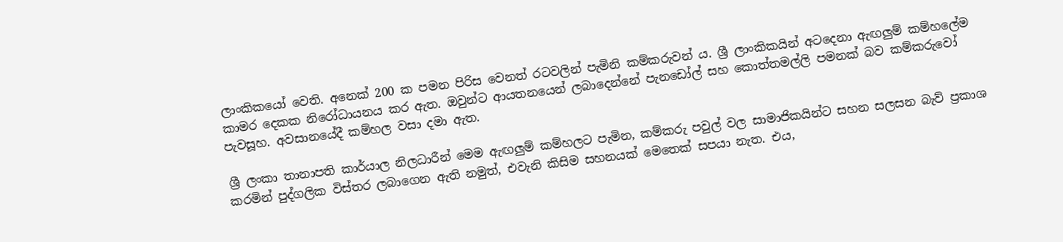ලාංකිකයෝ වෙති. අනෙක් 200 ක පමන පිරිස වෙනත් රටවලින් පැමිනි කම්කරුවන් ය. ශ්‍රී ලාංකිකයින් අටදෙනා ඇඟලුම් කම්හලේම කාමර දෙකක නිරෝධායනය කර ඇත. ඔවුන්ට ආයතනයෙන් ලබාදෙන්නේ පැනඩෝල් සහ කොත්තමල්ලි පමනක් බව කම්කරුවෝ පැවසූහ. අවසානයේදී කම්හල වසා දමා ඇත.

ශ්‍රී ලංකා තානාපති කාර්යාල නිලධාරීන් මෙම ඇඟලුම් කම්හලට පැමින, කම්කරු පවුල් වල සාමාජිකයින්ට සහන සලසන බැව් ප්‍රකාශ කරමින් පුද්ගලික විස්තර ලබාගෙන ඇති නමුත්, එවැනි කිසිම සහනයක් මෙතෙක් සපයා නැත. එය,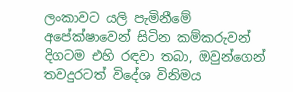ලංකාවට යලි පැමිනීමේ අපේක්ෂාවෙන් සිටින කම්කරුවන් දිගටම එහි රඳවා තබා, ඔවුන්ගෙන් තවදුරටත් විදේශ විනිමය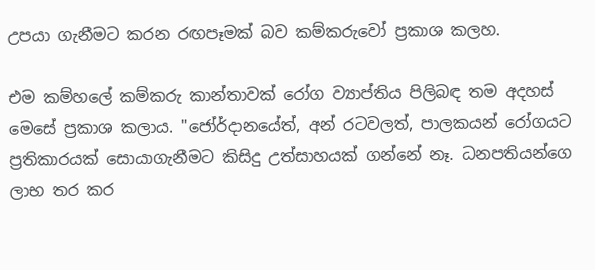උපයා ගැනීමට කරන රඟපෑමක් බව කම්කරුවෝ ප්‍රකාශ කලහ.

එම කම්හලේ කම්කරු කාන්තාවක් රෝග ව්‍යාප්තිය පිලිබඳ තම අදහස් මෙසේ ප්‍රකාශ කලාය. "ජෝර්දානයේත්, අන් රටවලත්, පාලකයන් රෝගයට ප්‍රතිකාරයක් සොයාගැනීමට කිසිදු උත්සාහයක් ගන්නේ නෑ. ධනපතියන්ගෙ ලාභ තර කර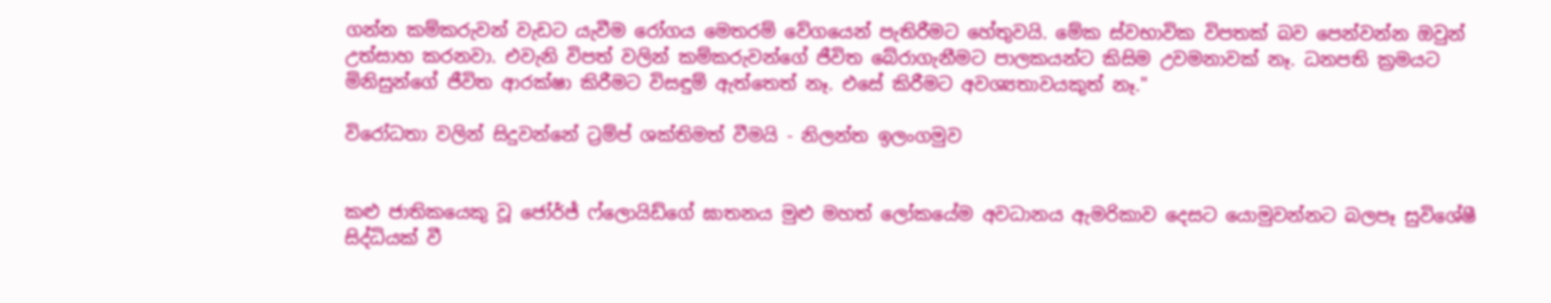ගන්න කම්කරුවන් වැඩට යැවීම රෝගය මෙතරම් වේගයෙන් පැතිරීමට හේතුවයි. මේක ස්වභාවික විපතක් බව පෙන්වන්න ඔවුන් උත්සාහ කරනවා. එවැනි විපත් වලින් කම්කරුවන්ගේ ජීවිත බේරාගැනීමට පාලකයන්ට කිසිම උවමනාවක් නෑ. ධනපති ක්‍රමයට මිනිසුන්ගේ ජීවිත ආරක්ෂා කිරීමට විසඳුම් ඇත්තෙත් නෑ. එසේ කිරීමට අවශ්‍යතාවයකුත් නෑ."

විරෝධතා වලින් සිදුවන්නේ ට්‍රම්ප් ශක්තිමත් වීමයි - නිලන්ත ඉලංගමුව


කළු ජාතිකයෙකු වූ ජෝර්ජ් ෆ්ලොයිඩ්ගේ ඝාතනය මුළු මහත් ලෝකයේම අවධානය ඇමරිකාව දෙසට යොමුවන්නට බලපෑ සුවිශේෂී සිද්ධියක් වී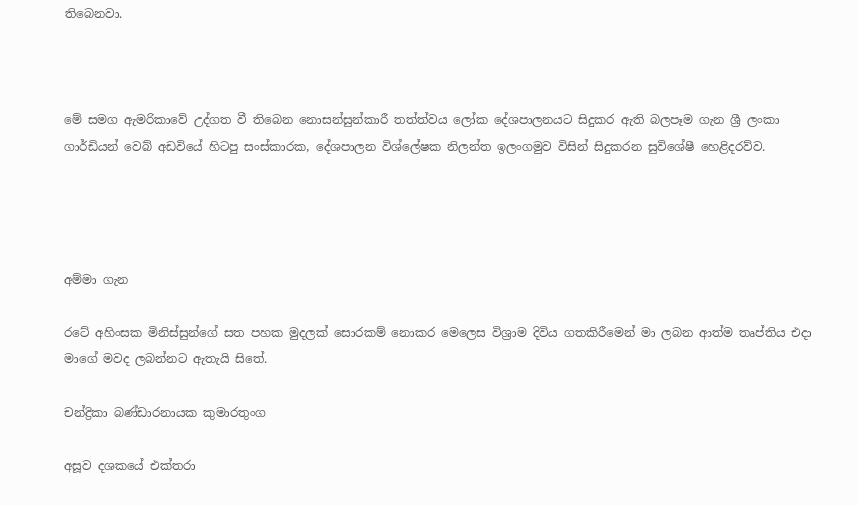තිබෙනවා.



මේ සමග ඇමරිකාවේ උද්ගත වී තිබෙන නොසන්සුන්කාරී තත්ත්වය ලෝක දේශපාලනයට සිදුකර ඇති බලපෑම ගැන ශ්‍රී ලංකා ගාර්ඩියන් වෙබ් අඩවියේ හිටපු සංස්කාරක, දේශපාලන විශ්ලේෂක නිලන්ත ඉලංගමුව විසින් සිදුකරන සුවිශේෂී හෙළිදරව්ව.




අම්මා ගැන

රටේ අහිංසක මිනිස්සුන්ගේ සත පහක මුදලක් සොරකම් නොකර මෙලෙස විශ්‍රාම දිවිය ගතකිරීමෙන් මා ලබන ආත්ම තෘප්තිය එදා මාගේ මවද ලබන්නට ඇතැයි සිතේ.

චන්ද්‍රිකා බණ්ඩාරනායක කුමාරතුංග

අසූව දශකයේ එක්තරා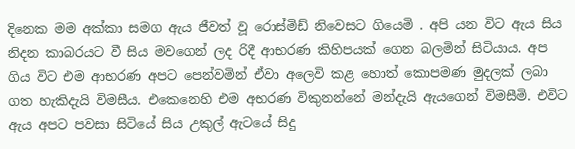දිනෙක මම අක්කා සමග ඇය ජීවත් වූ රොස්මිඩ් නිවෙසට ගියෙමි . අපි යන විට ඇය සිය නිදන කාබරයට වී සිය මවගෙන් ලද රිදී ආභරණ කිහිපයක් ගෙන බලමින් සිටියාය. අප ගිය විට එම ආභරණ අපට පෙන්වමින් ඒවා අලෙවි කළ හොත් කොපමණ මුදලක් ලබා ගත හැකිදැයි විමසීය. එකෙනෙහි එම අභරණ විකුනන්නේ මන්දැයි ඇයගෙන් විමසීමි. එවිට ඇය අපට පවසා සිටියේ සිය උකුල් ඇටයේ සිදු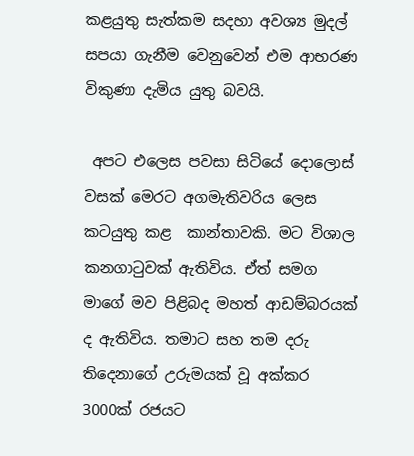කළයුතු සැත්කම සදහා අවශ්‍ය මුදල් සපයා ගැනීම වෙනුවෙන් එම ආභරණ විකුණා දැමිය යුතු බවයි.

 අපට එලෙස පවසා සිටියේ දොලොස් වසක් මෙරට අගමැතිවරිය ලෙස කටයුතු කළ  කාන්තාවකි. මට විශාල කනගාටුවක් ඇතිවිය. ඒත් සමග මාගේ මව පිළිබද මහත් ආඩම්බරයක් ද ඇතිවිය. තමාට සහ තම දරු තිදෙනාගේ උරුමයක් වූ අක්කර 3000ක් රජයට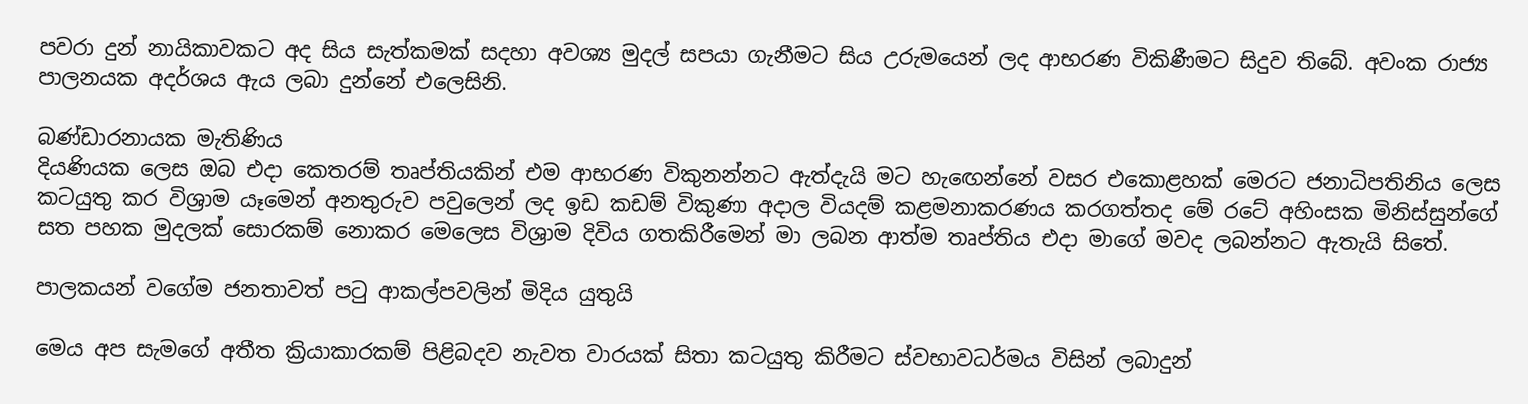පවරා දුන් නායිකාවකට අද සිය සැත්කමක් සදහා අවශ්‍ය මුදල් සපයා ගැනීමට සිය උරුමයෙන් ලද ආභරණ විකිණීමට සිදුව තිබේ. අවංක රාජ්‍ය පාලනයක අදර්ශය ඇය ලබා දුන්නේ එලෙසිනි.

බණ්ඩාරනායක මැතිණිය
දියණියක ලෙස ඔබ එදා කෙතරම් තෘප්තියකින් එම ආභරණ විකුනන්නට ඇත්දැයි මට හැඟෙන්නේ වසර එකොළහක් මෙරට ජනාධිපතිනිය ලෙස කටයුතු කර විශ්‍රාම යෑමෙන් අනතුරුව පවුලෙන් ලද ඉඩ කඩම් විකුණා අදාල වියදම් කළමනාකරණය කරගත්තද මේ රටේ අහිංසක මිනිස්සුන්ගේ සත පහක මුදලක් සොරකම් නොකර මෙලෙස විශ්‍රාම දිවිය ගතකිරීමෙන් මා ලබන ආත්ම තෘප්තිය එදා මාගේ මවද ලබන්නට ඇතැයි සිතේ.

පාලකයන් වගේම ජනතාවත් පටු ආකල්පවලින් මිදිය යුතුයි

මෙය අප සැමගේ අතීත ක්‍රියාකාරකම් පිළිබදව නැවත වාරයක් සිතා කටයුතු කිරීමට ස්වභාවධර්මය විසින් ලබාදුන්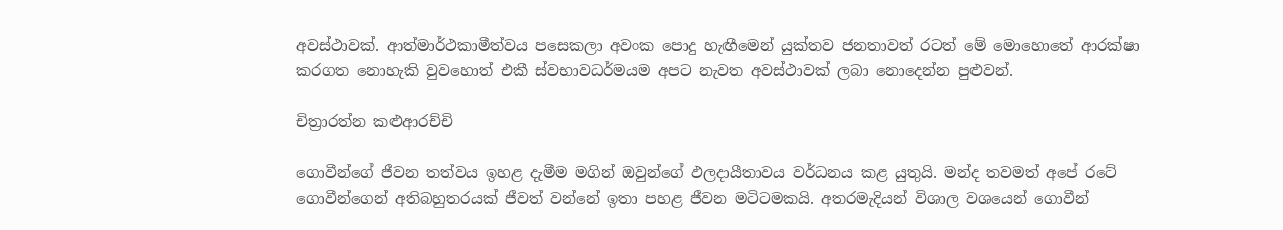අවස්ථාවක්. ආත්මාර්ථකාමීත්වය පසෙකලා අවංක පොදු හැඟීමෙන් යුක්තව ජනතාවත් රටත් මේ මොහොතේ ආරක්ෂා කරගත නොහැකි වුවහොත් එකී ස්වභාවධර්මයම අපට නැවත අවස්ථාවක් ලබා නොදෙන්න පුළුවන්.

චිත්‍රාරත්න කළුආරච්චි

ගොවීන්ගේ ජීවන තත්වය ඉහළ දැමීම මගින් ඔවුන්ගේ ඵලදායීතාවය වර්ධනය කළ යුතුයි. මන්ද තවමත් අපේ රටේ ගොවීන්ගෙන් අතිබහුතරයක් ජීවත් වන්නේ ඉතා පහළ ජීවන මටිටමකයි. අතරමැදියන් විශාල වශයෙන් ගොවීන්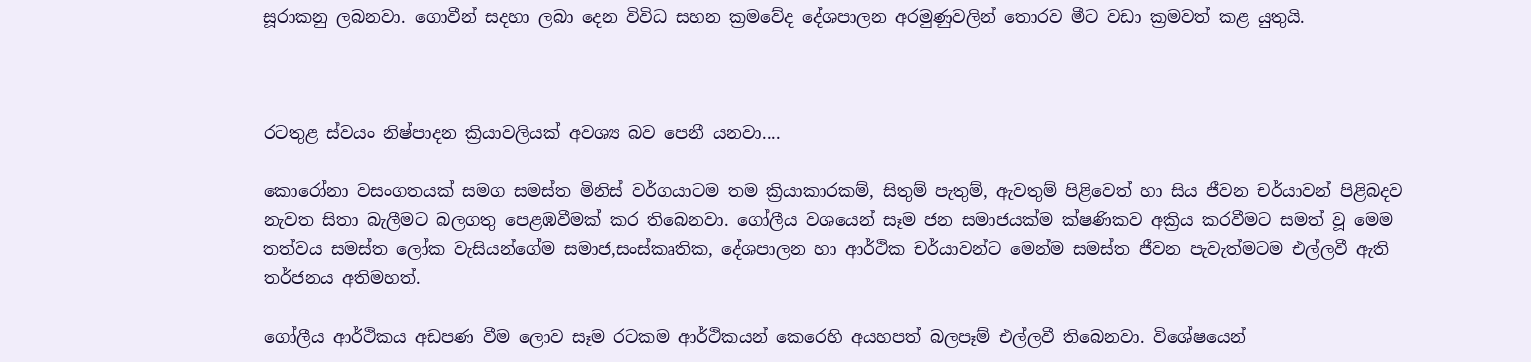සූරාකනු ලබනවා. ගොවීන් සදහා ලබා දෙන විවිධ සහන ක්‍රමවේද දේශපාලන අරමුණුවලින් තොරව මීට වඩා ක්‍රමවත් කළ යුතුයි.



රටතුළ ස්වයං නිෂ්පාදන ක්‍රියාවලියක් අවශ්‍ය බව පෙනී යනවා....

කොරෝනා වසංගතයක් සමග සමස්ත මිනිස් වර්ගයාටම තම ක්‍රියාකාරකම්, සිතුම් පැතුම්, ඇවතුම් පිළිවෙත් හා සිය ජීවන චර්යාවන් පිළිබදව නැවත සිතා බැලීමට බලගතු පෙළඹවීමක් කර තිබෙනවා. ගෝලීය වශයෙන් සෑම ජන සමාජයක්ම ක්ෂණිකව අක්‍රිය කරවීමට සමත් වූ මෙම තත්වය සමස්ත ලෝක වැසියන්ගේම සමාජ,සංස්කෘතික, දේශපාලන හා ආර්ථික චර්යාවන්ට මෙන්ම සමස්ත ජීවන පැවැත්මටම එල්ලවී ඇති තර්ජනය අතිමහත්.

ගෝලීය ආර්ථිකය අඩපණ වීම ලොව සෑම රටකම ආර්ථිකයන් කෙරෙහි අයහපත් බලපෑම් එල්ලවී තිබෙනවා. විශේෂයෙන්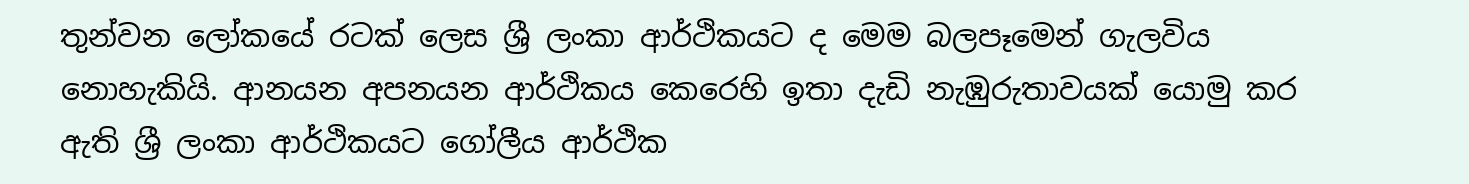තුන්වන ලෝකයේ රටක් ලෙස ශ්‍රී ලංකා ආර්ථිකයට ද මෙම බලපෑමෙන් ගැලවිය නොහැකියි. ආනයන අපනයන ආර්ථිකය කෙරෙහි ඉතා දැඩි නැඹුරුතාවයක් යොමු කර ඇති ශ්‍රී ලංකා ආර්ථිකයට ගෝලීය ආර්ථික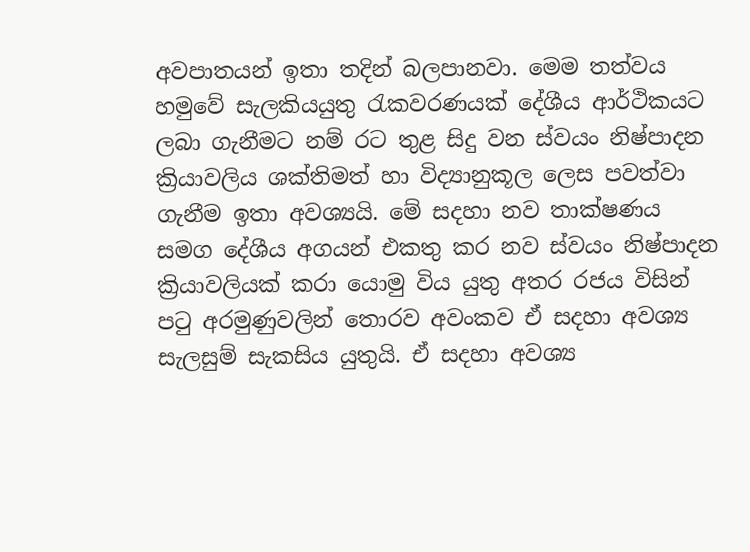අවපාතයන් ඉතා තදින් බලපානවා. මෙම තත්වය හමුවේ සැලකියයුතු රැකවරණයක් දේශීය ආර්ථිකයට ලබා ගැනීමට නම් රට තුළ සිදු වන ස්වයං නිෂ්පාදන ක්‍රියාවලිය ශක්තිමත් හා විද්‍යානුකූල ලෙස පවත්වා ගැනීම ඉතා අවශ්‍යයි. මේ සදහා නව තාක්ෂණය සමග දේශීය අගයන් එකතු කර නව ස්වයං නිෂ්පාදන ක්‍රියාවලියක් කරා යොමු විය යුතු අතර රජය විසින් පටු අරමුණුවලින් තොරව අවංකව ඒ සදහා අවශ්‍ය සැලසුම් සැකසිය යුතුයි. ඒ සදහා අවශ්‍ය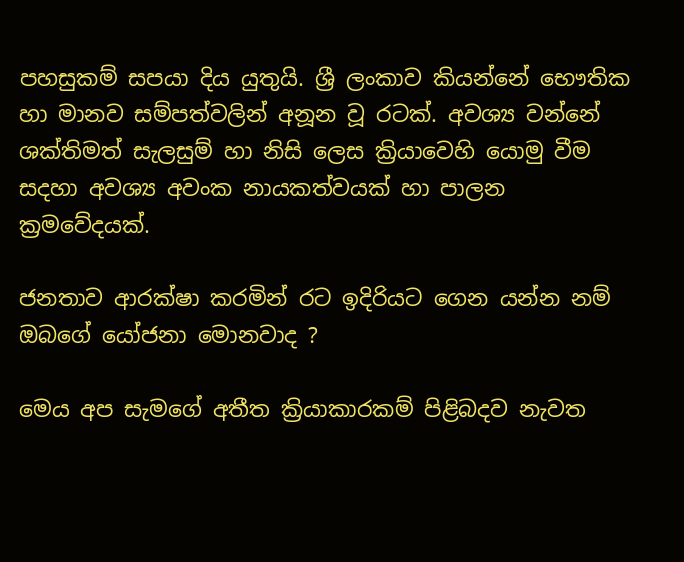පහසුකම් සපයා දිය යුතුයි. ශ්‍රී ලංකාව කියන්නේ භෞතික හා මානව සම්පත්වලින් අනූන වූ රටක්. අවශ්‍ය වන්නේ ශක්තිමත් සැලසුම් හා නිසි ලෙස ක්‍රියාවෙහි යොමු වීම සදහා අවශ්‍ය අවංක නායකත්වයක් හා පාලන ක්‍රමවේදයක්.

ජනතාව ආරක්ෂා කරමින් රට ඉදිරියට ගෙන යන්න නම් ඔබගේ යෝජනා මොනවාද ?

මෙය අප සැමගේ අතීත ක්‍රියාකාරකම් පිළිබදව නැවත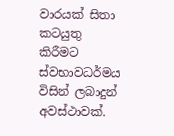වාරයක් සිතා කටයුතු කිරීමට ස්වභාවධර්මය විසින් ලබාදුන් අවස්ථාවක්.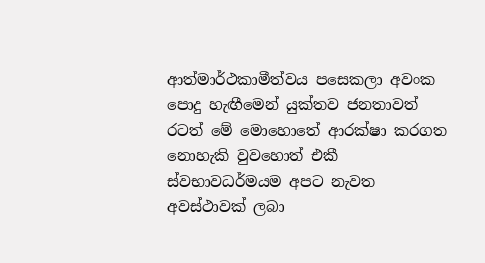ආත්මාර්ථකාමීත්වය පසෙකලා අවංක පොදු හැඟීමෙන් යුක්තව ජනතාවත් රටත් මේ මොහොතේ ආරක්ෂා කරගත නොහැකි වුවහොත් එකී ස්වභාවධර්මයම අපට නැවත අවස්ථාවක් ලබා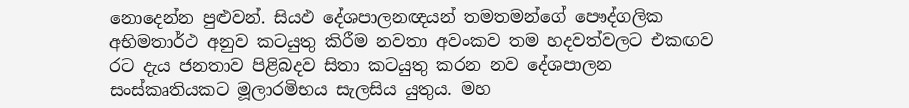නොදෙන්න පුළුවන්. සියඵ දේශපාලනඥයන් තමතමන්ගේ පෞද්ගලික අභිමතාර්ථ අනුව කටයුතු කිරීම නවතා අවංකව තම හදවත්වලට එකඟව රට දැය ජනතාව පිළිබදව සිතා කටයුතු කරන නව දේශපාලන සංස්කෘතියකට මූලාරමිභය සැලසිය යුතුය. මහ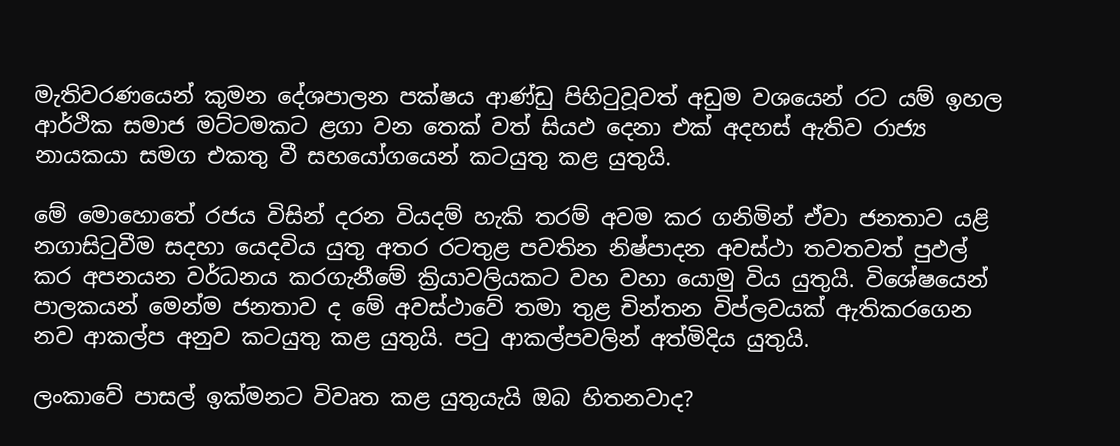මැතිවරණයෙන් කුමන දේශපාලන පක්ෂය ආණ්ඩු පිහිටුවූවත් අඩුම වශයෙන් රට යම් ඉහල ආර්ථික සමාජ මට්ටමකට ළගා වන තෙක් වත් සියඵ දෙනා එක් අදහස් ඇතිව රාජ්‍ය නායකයා සමග එකතු වී සහයෝගයෙන් කටයුතු කළ යුතුයි.

මේ මොහොතේ රජය විසින් දරන වියදම් හැකි තරම් අවම කර ගනිමින් ඒවා ජනතාව යළි නගාසිටුවීම සදහා යෙදවිය යුතු අතර රටතුළ පවතින නිෂ්පාදන අවස්ථා තවතවත් පුඵල් කර අපනයන වර්ධනය කරගැනීමේ ක්‍රියාවලියකට වහ වහා යොමු විය යුතුයි. විශේෂයෙන් පාලකයන් මෙන්ම ජනතාව ද මේ අවස්ථාවේ තමා තුළ චින්තන විප්ලවයක් ඇතිකරගෙන නව ආකල්ප අනුව කටයුතු කළ යුතුයි. පටු ආකල්පවලින් අත්මිදිය යුතුයි.

ලංකාවේ පාසල් ඉක්මනට විවෘත කළ යුතුයැයි ඔබ හිතනවාද?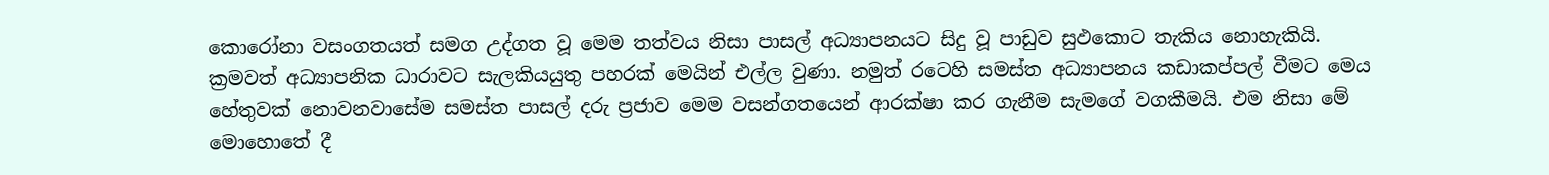කොරෝනා වසංගතයත් සමග උද්ගත වූ මෙම තත්වය නිසා පාසල් අධ්‍යාපනයට සිදු වූ පාඩුව සුඵකොට තැකිය නොහැකියි. ක්‍රමවත් අධ්‍යාපනික ධාරාවට සැලකියයුතු පහරක් මෙයින් එල්ල වුණා. නමුත් රටෙහි සමස්ත අධ්‍යාපනය කඩාකප්පල් වීමට මෙය හේතුවක් නොවනවාසේම සමස්ත පාසල් දරු ප්‍රජාව මෙම වසන්ගතයෙන් ආරක්ෂා කර ගැනීම සැමගේ වගකීමයි. එම නිසා මේ මොහොතේ දී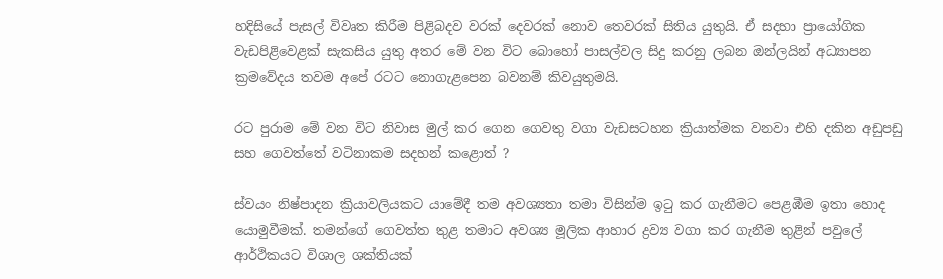හදිසියේ පැසල් විවෘත කිරීම පිළිබදව වරක් දෙවරක් නොව තෙවරක් සිතිය යුතුයි. ඒ සදහා ප්‍රායෝගික වැඩපිළිවෙළක් සැකසිය යුතු අතර මේ වන විට බොහෝ පාසල්වල සිදු කරනු ලබන ඔන්ලයින් අධ්‍යාපන ක්‍රමවේදය තවම අපේ රටට නොගැළපෙන බවනම් කිවයුතුමයි.

රට පුරාම මේ වන විට නිවාස මුල් කර ගෙන ගෙවතු වගා වැඩසටහන ක්‍රියාත්මක වනවා එහි දකින අඩුපඩු සහ ගෙවත්තේ වටිනාකම සදහන් කළොත් ?

ස්වයං නිෂ්පාදන ක්‍රියාවලියකට යාමේදී තම අවශ්‍යතා තමා විසින්ම ඉටු කර ගැනීමට පෙළඹීම ඉතා හොද යොමුවීමක්. තමන්ගේ ගෙවත්ත තුළ තමාට අවශ්‍ය මූලික ආහාර ද්‍රව්‍ය වගා කර ගැනීම තුළින් පවුලේ ආර්ථිකයට විශාල ශක්තියක්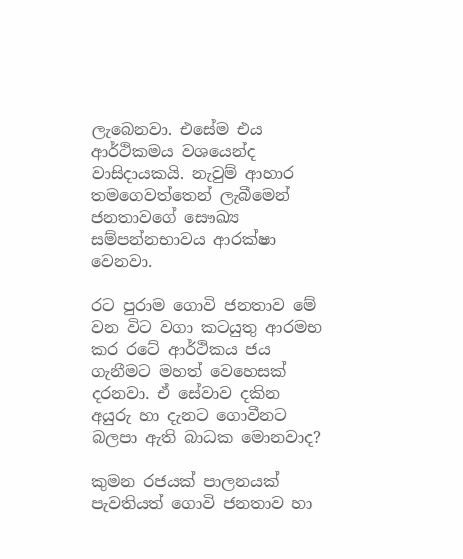ලැබෙනවා. එසේම එය ආර්ථිකමය වශයෙන්ද වාසිදායකයි. නැවුම් ආහාර තමගෙවත්තෙන් ලැබීමෙන් ජනතාවගේ සෞඛ්‍ය සම්පන්නභාවය ආරක්ෂා වෙනවා.

රට පුරාම ගොවි ජනතාව මේ වන විට වගා කටයුතු ආරමභ කර රටේ ආර්ථිකය ජය ගැනීමට මහත් වෙහෙසක් දරනවා. ඒ සේවාව දකින අයුරු හා දැනට ගොවීනට බලපා ඇති බාධක මොනවාද?

කුමන රජයක් පාලනයක් පැවතියත් ගොවි ජනතාව හා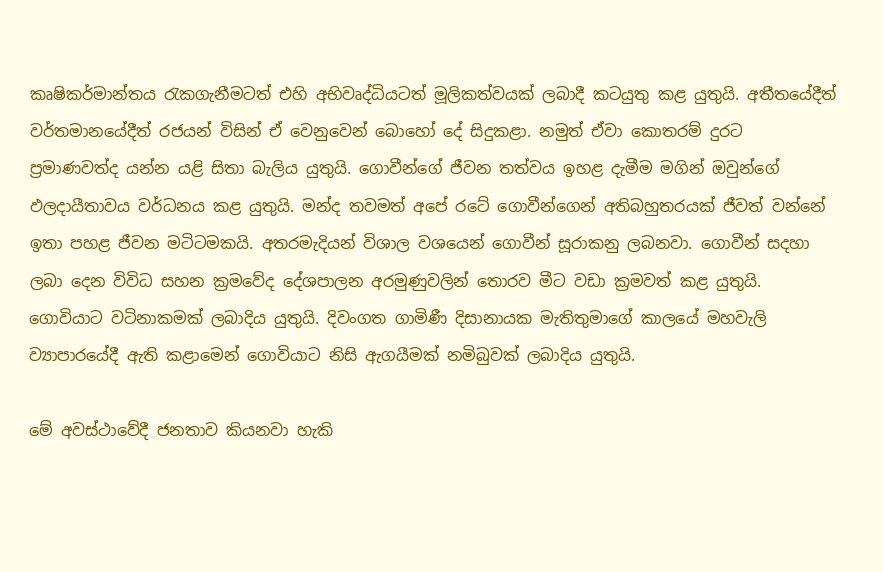කෘෂිකර්මාන්තය රැකගැනීමටත් එහි අභිවෘද්ධියටත් මූලිකත්වයක් ලබාදී කටයුතු කළ යුතුයි. අතීතයේදීත් වර්තමානයේදීත් රජයන් විසින් ඒ වෙනුවෙන් බොහෝ දේ සිදුකළා. නමුත් ඒවා කොතරම් දුරට ප්‍රමාණවත්ද යන්න යළි සිතා බැලිය යුතුයි. ගොවීන්ගේ ජීවන තත්වය ඉහළ දැමීම මගින් ඔවුන්ගේ ඵලදායීතාවය වර්ධනය කළ යුතුයි. මන්ද තවමත් අපේ රටේ ගොවීන්ගෙන් අතිබහුතරයක් ජීවත් වන්නේ ඉතා පහළ ජීවන මටිටමකයි. අතරමැදියන් විශාල වශයෙන් ගොවීන් සූරාකනු ලබනවා. ගොවීන් සදහා ලබා දෙන විවිධ සහන ක්‍රමවේද දේශපාලන අරමුණුවලින් තොරව මීට වඩා ක්‍රමවත් කළ යුතුයි. ගොවියාට වටිනාකමක් ලබාදිය යුතුයි. දිවංගත ගාමිණී දිසානායක මැතිතුමාගේ කාලයේ මහවැලි ව්‍යාපාරයේදී ඇති කළාමෙන් ගොවියාට නිසි ඇගයීමක් නමිබුවක් ලබාදිය යුතුයි.

මේ අවස්ථාවේදී ජනතාව කියනවා හැකි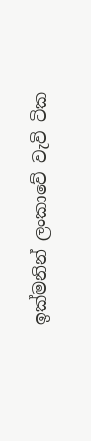ඉක්මනින් ලංකාවේ වැවි ටික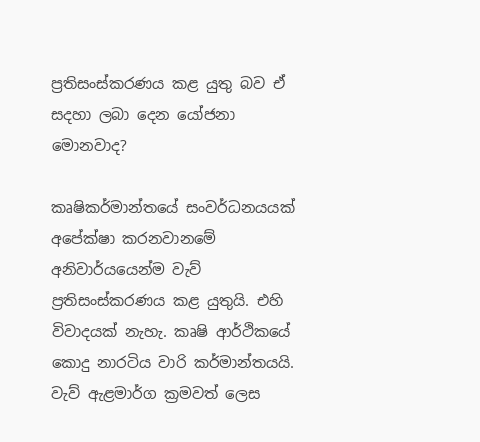ප්‍රතිසංස්කරණය කළ යුතු බව ඒ සදහා ලබා දෙන යෝජනා මොනවාද?

කෘෂිකර්මාන්තයේ සංවර්ධනයයක් අපේක්ෂා කරනවානමේ අනිවාර්යයෙන්ම වැව් ප්‍රතිසංස්කරණය කළ යුතුයි. එහි විවාදයක් නැහැ. කෘෂි ආර්ථිකයේ කොදු නාරටිය වාරි කර්මාන්තයයි. වැව් ඇළමාර්ග ක්‍රමවත් ලෙස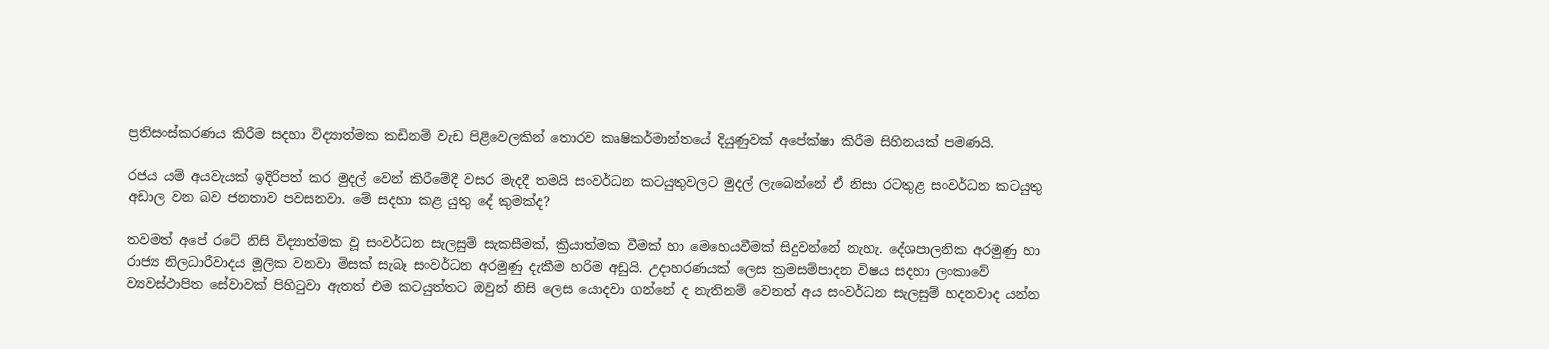ප්‍රතිසංස්කරණය කිරීම සදහා විද්‍යාත්මක කඩිනම් වැඩ පිළිවෙලකින් තොරව කෘෂිකර්මාන්තයේ දියුණුවක් අපේක්ෂා කිරීම සිහිනයක් පමණයි.

රජය යම් අයවැයක් ඉදිරිපත් කර මුදල් වෙන් කිරීමේදී වසර මැදදී තමයි සංවර්ධන කටයුතුවලට මුදල් ලැබෙන්නේ ඒ නිසා රටතුළ සංවර්ධන කටයුතු අඩාල වන බව ජනතාව පවසනවා. මේ සදහා කළ යුතු දේ කුමක්ද?

තවමත් අපේ රටේ නිසි විද්‍යාත්මක වූ සංවර්ධන සැලසුම් සැකසීමක්, ක්‍රියාත්මක වීමක් හා මෙහෙයවීමක් සිදුවන්නේ නැහැ. දේශපාලනික අරමුණු හා රාජ්‍ය නිලධාරීවාදය මූලික වනවා මිසක් සැබෑ සංවර්ධන අරමුණු දැකීම හරිම අඩුයි. උදාහරණයක් ලෙස ක්‍රමසම්පාදන විෂය සදහා ලංකාවේ ව්‍යවස්ථාපිත සේවාවක් පිහිටුවා ඇතත් එම කටයුත්තට ඔවුන් නිසි ලෙස යොදවා ගන්නේ ද නැතිනම් වෙනත් අය සංවර්ධන සැලසුම් හදනවාද යන්න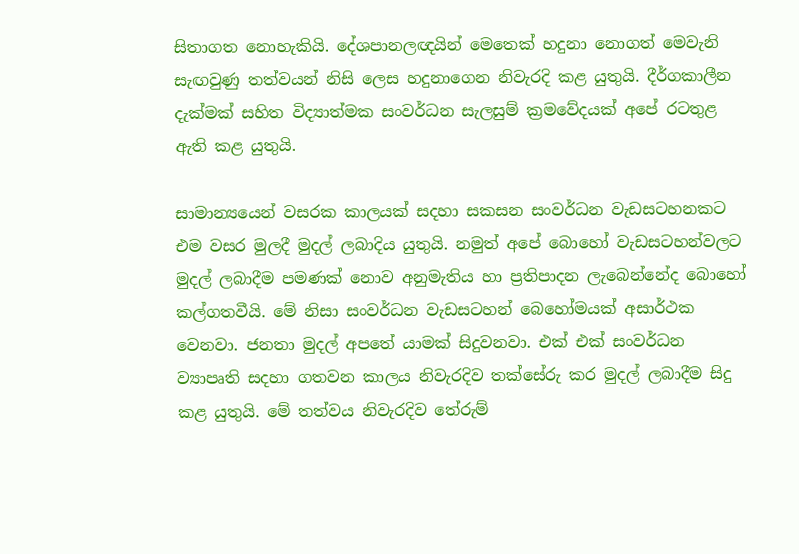සිතාගත නොහැකියි. දේශපානලඥයින් මෙතෙක් හදුනා නොගත් මෙවැනි සැඟවුණු තත්වයන් නිසි ලෙස හදුනාගෙන නිවැරදි කළ යුතුයි. දීර්ගකාලීන දැක්මක් සහිත විද්‍යාත්මක සංවර්ධන සැලසුම් ක්‍රමවේදයක් අපේ රටතුළ ඇති කළ යුතුයි.

සාමාන්‍යයෙන් වසරක කාලයක් සදහා සකසන සංවර්ධන වැඩසටහනකට එම වසර මුලදී මුදල් ලබාදිය යුතුයි. නමුත් අපේ බොහෝ වැඩසටහන්වලට මුදල් ලබාදීම පමණක් නොව අනුමැතිය හා ප්‍රතිපාදන ලැබෙන්නේද බොහෝ කල්ගතවීයි. මේ නිසා සංවර්ධන වැඩසටහන් බෙහෝමයක් අසාර්ථක වෙනවා. ජනතා මුදල් අපතේ යාමක් සිදුවනවා. එක් එක් සංවර්ධන ව්‍යාපෘති සදහා ගතවන කාලය නිවැරදිව තක්සේරු කර මුදල් ලබාදීම සිදු කළ යුතුයි. මේ තත්වය නිවැරදිව තේරුම්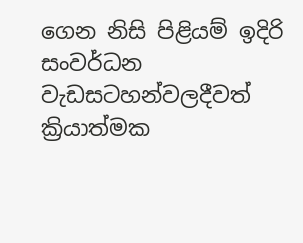ගෙන නිසි පිළියම් ඉදිරි සංවර්ධන වැඩසටහන්වලදීවත් ක්‍රියාත්මක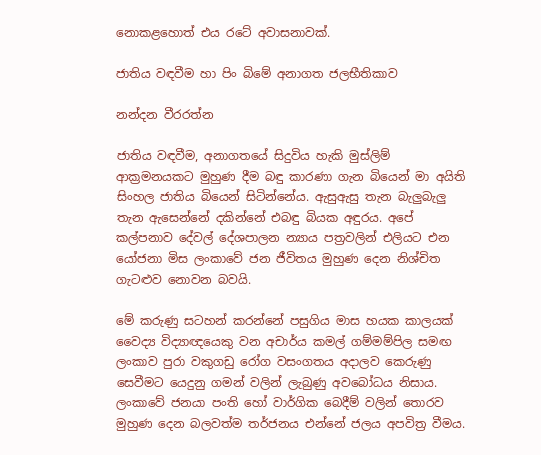නොකළහොත් එය රටේ අවාසනාවක්.

ජාතිය වඳවීම හා පිං බිමේ අනාගත ජලභීතිකාව

නන්දන වීරරත්න

ජාතිය වඳවීම, අනාගතයේ සිදුවිය හැකි මුස්ලිම් ආක්‍රමනයකට මුහුණ දීම බඳු කාරණා ගැන බියෙන් මා අයිති සිංහල ජාතිය බියෙන් සිටින්නේය. ඇසුඇසු තැන බැලුබැලු තැන ඇසෙන්නේ දකින්නේ එබඳු බියක අඳුරය. අපේ කල්පනාව දේවල් දේශපාලන න්‍යාය පත්‍රවලින් එලියට එන යෝජනා මිස ලංකාවේ ජන ජීවිතය මුහුණ දෙන නිශ්චිත ගැටළුව නොවන බවයි.

මේ කරුණු සටහන් කරන්නේ පසුගිය මාස හයක කාලයක් වෛද්‍ය විද්‍යාඥයෙකු වන අචාර්ය කමල් ගම්මම්පිල සමඟ ලංකාව පුරා වකුගඩු රෝග වසංගතය අදාලව කෙරුණු සෙවීමට යෙදුනු ගමන් වලින් ලැබුණු අවබෝධය නිසාය. ලංකාවේ ජනයා පංති හෝ වාර්ගික බෙදීම් වලින් තොරව මුහුණ දෙන බලවත්ම තර්ජනය එන්නේ ජලය අපවිත්‍ර වීමය.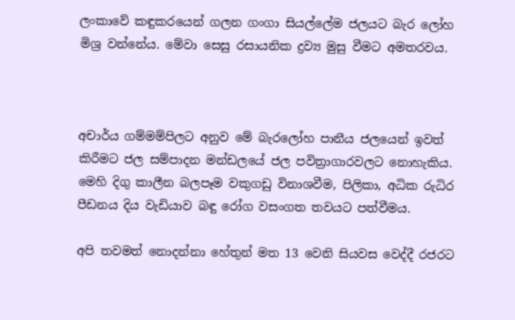ලංකාවේ කඳුකරයෙන් ගලන ගංගා සියල්ලේම ජලයට බැර ලෝහ මිශ්‍ර වන්නේය. මේවා සෙසු රසායනික ද්‍රව්‍ය මුසු වීමට අමතරවය.



අචාර්ය ගම්මම්පිලට අනුව මේ බැරලෝහ පානීය ජලයෙන් ඉවත් කිරීමට ජල සම්පාදන මන්ඩලයේ ජල පවිත්‍රාගාරවලට නොහැකිය. මෙහි දිගු කාලීන බලපෑම වකුගඩු විනාශවීම, පිලිකා, අධික රුධිර පීඩනය දිය වැඩියාව බඳු රෝග වසංගත තවයට පත්වීමය.

අපි තවමත් නොදන්නා හේතුන් මත 13 වෙනි සියවස වෙද්දී රජරට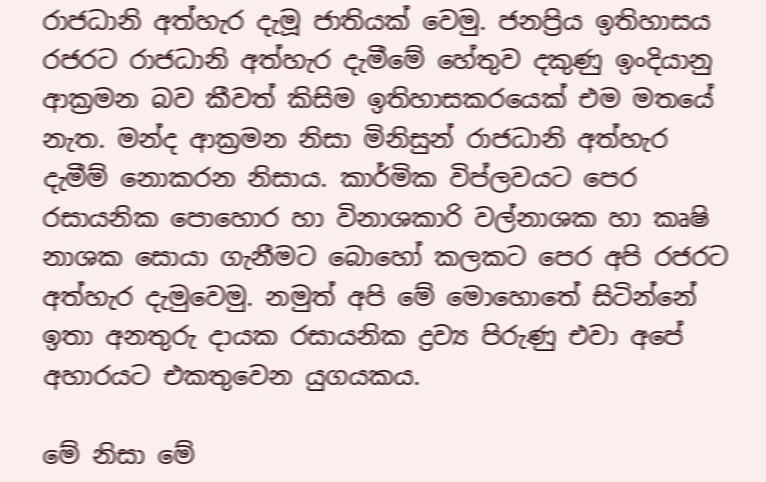රාජධානි අත්හැර දැමූ ජාතියක් වෙමු. ජනප්‍රිය ඉතිහාසය රජරට රාජධානි අත්හැර දැමීමේ හේතුව දකුණු ඉංදියානු ආක්‍රමන බව කීවත් කිසිම ඉතිහාසකරයෙක් එම මතයේ නැත. මන්ද ආක්‍රමන නිසා මිනිසුන් රාජධානි අත්හැර දැමීම් නොකරන නිසාය. කාර්මික විප්ලවයට පෙර රසායනික පොහොර හා විනාශකාරි වල්නාශක හා කෘෂි නාශක සොයා ගැනීමට බොහෝ කලකට පෙර අපි රජරට අත්හැර දැමුවෙමු. නමුත් අපි මේ මොහොතේ සිටින්නේ ඉතා අනතුරු දායක රසායනික ද්‍රව්‍ය පිරුණු එවා අපේ අහාරයට එකතුවෙන යුගයකය.

මේ නිසා මේ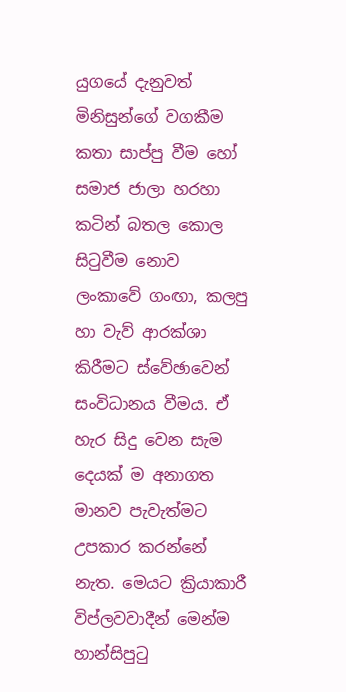යුගයේ දැනුවත් මිනිසුන්ගේ වගකීම කතා සාප්පු වීම හෝ සමාජ ජාලා හරහා කටින් බතල කොල සිටුවීම නොව ලංකාවේ ගංඟා, කලපු හා වැව් ආරක්ශා කිරීමට ස්වේඡාවෙන් සංවිධානය වීමය. ඒ හැර සිදු වෙන සැම දෙයක් ම අනාගත මානව පැවැත්මට උපකාර කරන්නේ නැත. මෙයට ක්‍රියාකාරී විප්ලවවාදීන් මෙන්ම හාන්සිපුටු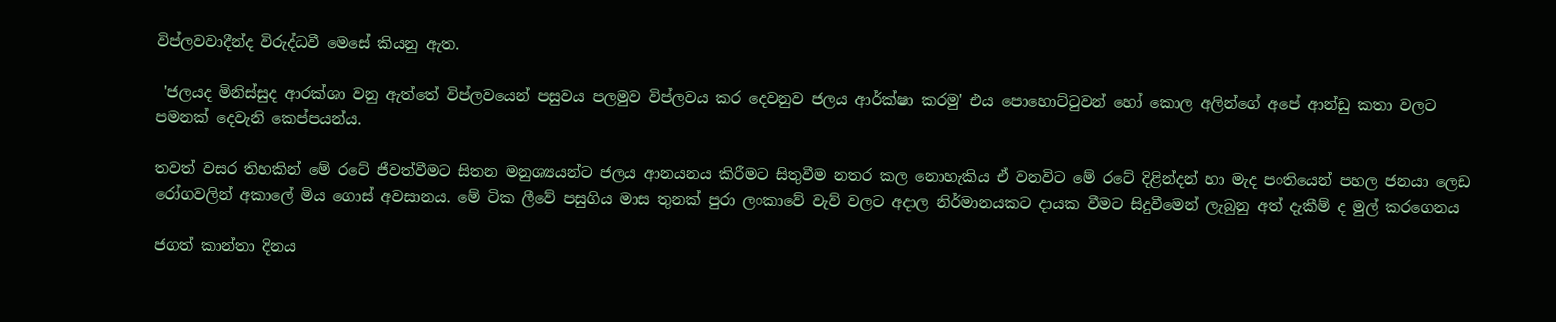විප්ලවවාදීන්ද විරුද්ධවී මෙසේ කියනු ඇත.

 'ජලයද මිනිස්සුද ආරක්ශා වනු ඇත්තේ විප්ලවයෙන් පසුවය පලමුව විප්ලවය කර දෙවනුව ජලය ආර්ක්ෂා කරමු' එය පොහොට්ටුවන් හෝ කොල අලින්ගේ අපේ ආන්ඩු කතා වලට පමනක් දෙවැනි කෙප්පයන්ය.

තවත් වසර තිහකින් මේ රටේ ජීවත්වීමට සිතන මනුශ්‍යයන්ට ජලය ආනයනය කිරීමට සිතුවීම නතර කල නොහැකිය ඒ වනවිට මේ රටේ දිළින්දන් හා මැද පංතියෙන් පහල ජනයා ලෙඩ රෝගවලින් අකාලේ මිය ගොස් අවසානය. මේ ටික ලීවේ පසුගිය මාස තුනක් පුරා ලංකාවේ වැව් වලට අදාල නිර්මානයකට දායක වීමට සිදුවීමෙන් ලැබුනු අත් දැකීම් ද මුල් කරගෙනය

ජගත් කාන්තා දිනය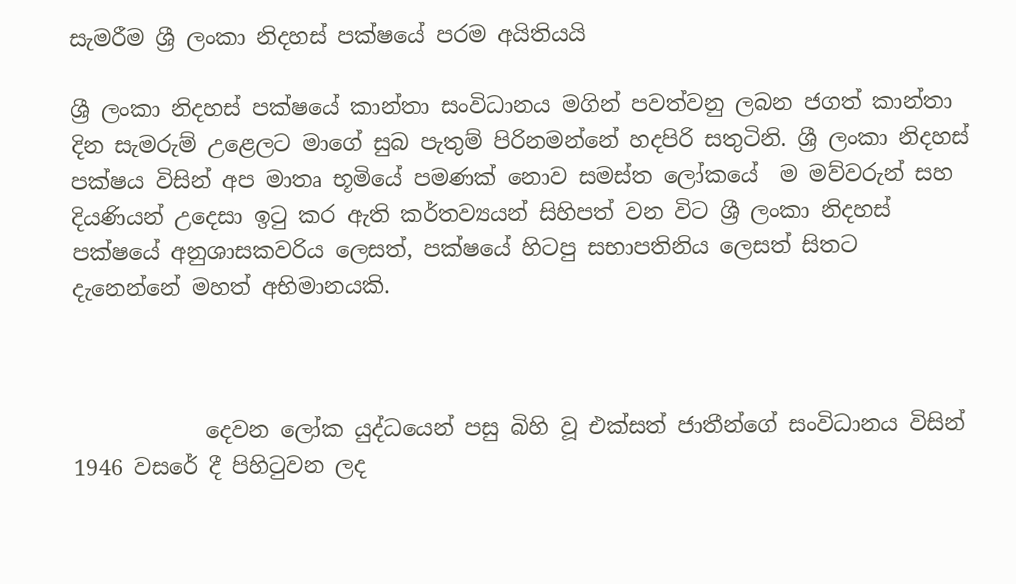සැමරීම ශ්‍රී ලංකා නිදහස් පක්ෂයේ පරම අයිතියයි

ශ්‍රී ලංකා නිදහස් පක්ෂයේ කාන්තා සංවිධානය මගින් පවත්වනු ලබන ජගත් කාන්තා දින සැමරුම් උළෙලට මාගේ සුබ පැතුම් පිරිනමන්නේ හදපිරි සතුටිනි. ශ්‍රී ලංකා නිදහස් පක්ෂය විසින් අප මාතෘ භූමියේ පමණක් නොව සමස්ත ලෝකයේ  ම මව්වරුන් සහ දියණියන් උදෙසා ඉටු කර ඇති කර්තව්‍යයන් සිහිපත් වන විට ශ්‍රී ලංකා නිදහස් පක්ෂයේ අනුශාසකවරිය ලෙසත්, පක්ෂයේ හිටපු සභාපතිනිය ලෙසත් සිතට දැනෙන්නේ මහත් අභිමානයකි.



            දෙවන ලෝක යුද්ධයෙන් පසු බිහි වූ එක්සත් ජාතීන්ගේ සංවිධානය විසින් 1946 වසරේ දී පිහිටුවන ලද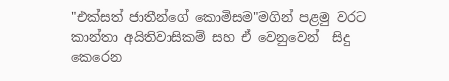"එක්සත් ජාතීන්ගේ කොමිසම"මගින් පළමු වරට කාන්තා අයිතිවාසිකම් සහ ඒ වෙනුවෙන්  සිදු කෙරෙන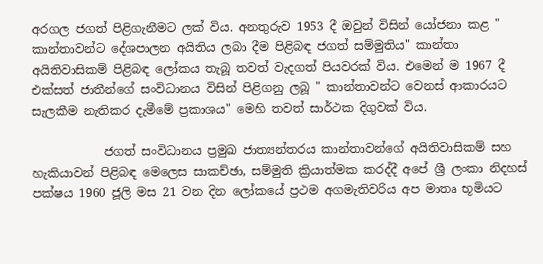අරගල ජගත් පිළිගැනීමට ලක් විය. අනතුරුව 1953 දී ඔවුන් විසින් යෝජනා කළ " කාන්තාවන්ට දේශපාලන අයිතිය ලබා දීම පිළිබඳ ජගත් සම්මුතිය" කාන්තා අයිතිවාසිකම් පිළිබඳ ලෝකය තැබූ තවත් වැදගත් පියවරක් විය. එමෙන් ම 1967 දී එක්සත් ජාතීන්ගේ සංවිධානය විසින් පිළිගනු ලබූ " කාන්තාවන්ට වෙනස් ආකාරයට සැලකීම නැතිකර දැමීමේ ප්‍රකාශය" මෙහි තවත් සාර්ථක දිගුවක් විය.

            ජගත් සංවිධානය ප්‍රමුඛ ජාත්‍යන්තරය කාන්තාවන්ගේ අයිතිවාසිකම් සහ හැකියාවන් පිළිබඳ මෙලෙස සාකච්ඡා, සම්මුති ක්‍රියාත්මක කරද්දී අපේ ශ්‍රී ලංකා නිදහස් පක්ෂය 1960 ජූලි මස 21 වන දින ලෝකයේ ප්‍රථම අගමැතිවරිය අප මාතෘ භූමියට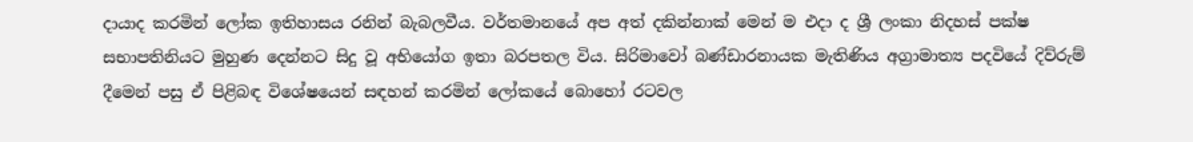දායාද කරමින් ලෝක ඉතිහාසය රනින් බැබලවීය. වර්තමානයේ අප අත් දකින්නාක් මෙන් ම එදා ද ශ්‍රී ලංකා නිදහස් පක්ෂ සභාපතිනියට මුහුණ දෙන්නට සිදු වූ අභියෝග ඉතා බරපතල විය. සිරිමාවෝ බණ්ඩාරනායක මැතිණිය අග්‍රාමාත්‍ය පදවියේ දිව්රුම් දීමෙන් පසු ඒ පිළිබඳ විශේෂයෙන් සඳහන් කරමින් ලෝකයේ බොහෝ රටවල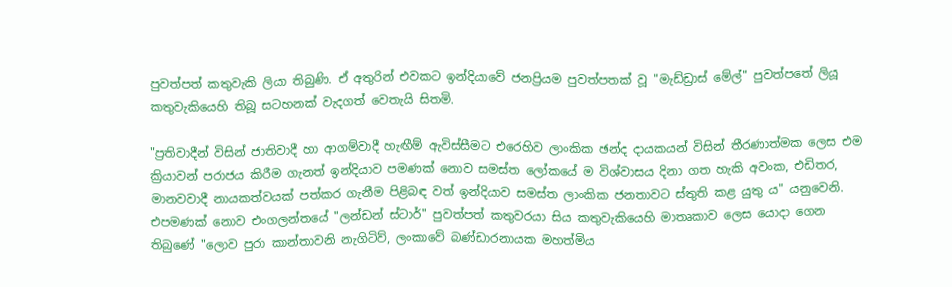පුවත්පත් කතුවැකි ලියා තිබුණි. ඒ අතුරින් එවකට ඉන්දියාවේ ජනප්‍රියම පුවත්පතක් වූ "මැඩ්ඩ්‍රාස් මේල්" පුවත්ප‍තේ ලියූ කතුවැකියෙහි තිබූ සටහනක් වැදගත් වෙතැයි සිතමි.

"ප්‍රතිවාදීන් විසින් ජාතිවාදී හා ආගම්වාදී හැඟීම් ඇවිස්සීමට එරෙහිව ලාංකික ඡන්ද දායකයන් විසින් තීරණාත්මක ලෙස එම ක්‍රියාවන් පරාජය කිරීම ගැනත් ඉන්දියාව පමණක් නොව සමස්ත ලෝකයේ ම විශ්වාසය දිනා ගත හැකි අවංක, එඩිතර, මානවවාදී නායකත්වයක් පත්කර ගැනීම පිළිබඳ වත් ඉන්දියාව සමස්ත ලාංකික ජනතාවට ස්තුති කළ යුතු ය" යනුවෙනි. එපමණක් නොව එංගලන්තයේ "ලන්ඩන් ස්ටාර්" පුවත්පත් කතුවරයා සිය කතුවැකියෙහි මාතෘකාව ලෙස යොදා ගෙන තිබුණේ "ලොව පුරා කාන්තාවනි නැගිටිව්, ලංකාවේ බණ්ඩාරනායක මහත්මිය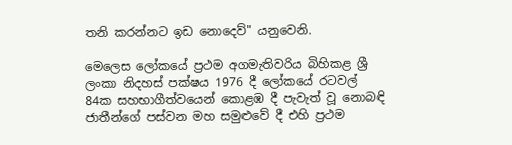තනි කරන්නට ඉඩ නොදෙව්" යනුවෙනි.

මෙලෙස ලෝකයේ ප්‍රථම අගමැතිවරිය බිහිකළ ශ්‍රී ලංකා නිදහස් පක්ෂය 1976 දී ලෝකයේ රටවල් 84ක සහභාගීත්වයෙන් කොළඹ දී පැවැත් වූ නොබඳි ජාතීන්ගේ පස්වන මහ සමුළුවේ දී එහි ප්‍රථම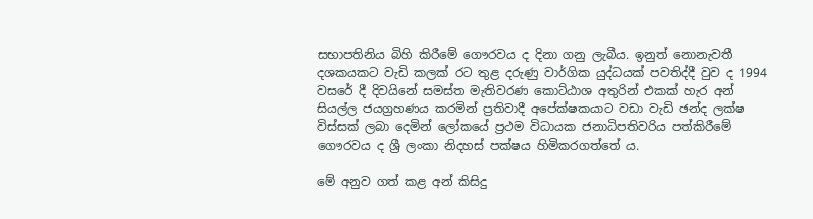සභාපතිනිය බිහි කිරීමේ ගෞරවය ද දිනා ගනු ලැබීය. ඉනුත් නොනැවතී දශකයකට වැඩි කලක් රට තුළ දරුණු වාර්ගික යුද්ධයක් පවතිද්දී වුව ද 1994 වසරේ දී දිවයිනේ සමස්ත මැතිවරණ කොට්ඨාශ අතුරින් එකක් හැර අන් සියල්ල ජයග්‍රහණය කරමින් ප්‍රතිවාදී අපේක්ෂකයාට වඩා වැඩි ඡන්ද ලක්ෂ විස්සක් ලබා දෙමින් ලෝකයේ ප්‍රථම විධායක ජනාධිපතිවරිය පත්කිරීමේ ගෞරවය ද ශ්‍රී ලංකා නිදහස් පක්ෂය හිමිකරගත්තේ ය.

මේ අනුව ගත් කළ අන් කිසිදු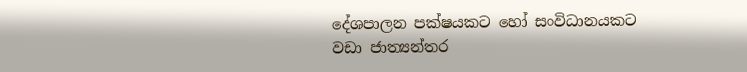දේශපාලන පක්ෂයකට හෝ සංවිධානයකට වඩා ජාත්‍යන්තර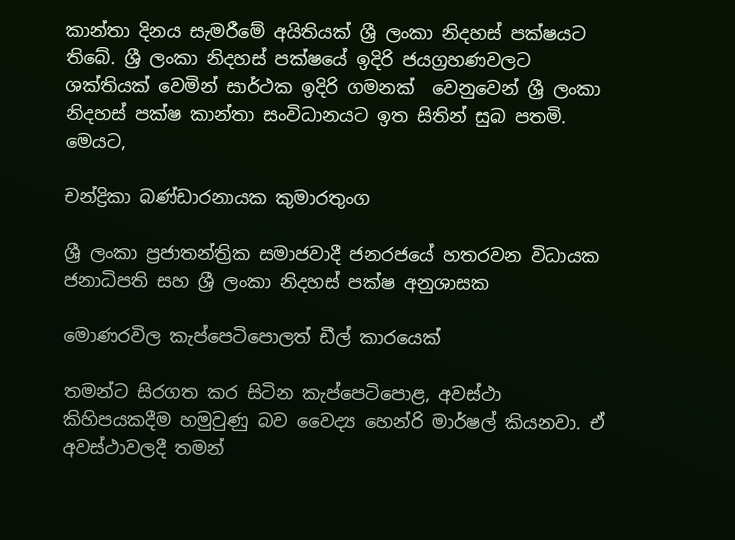කාන්තා දිනය සැමරීමේ අයිතියක් ශ්‍රී ලංකා නිදහස් පක්ෂයට තිබේ. ශ්‍රී ලංකා නිදහස් පක්ෂයේ ඉදිරි ජයග්‍රහණවලට ශක්තියක් වෙමින් සාර්ථක ඉදිරි ගමනක්  වෙනුවෙන් ශ්‍රී ලංකා නිදහස් පක්ෂ කාන්තා සංවිධානයට ඉත සිතින් සුබ පතමි.
මෙයට,

චන්ද්‍රිකා බණ්ඩාරනායක කුමාරතුංග

ශ්‍රී ලංකා ප්‍රජාතන්ත්‍රික සමාජවාදී ජනරජයේ හතරවන විධායක ජනාධිපති සහ ශ්‍රී ලංකා නිදහස් පක්ෂ අනුශාසක

මොණරවිල කැප්පෙටිපොලත් ඩීල් කාරයෙක්

තමන්ට සිරගත කර සිටින කැප්පෙටිපොළ, අවස්ථා කිහිපයකදීම හමුවුණු බව වෛද්‍ය හෙන්රි මාර්ෂල් කියනවා. ඒ අවස්ථාවලදී තමන්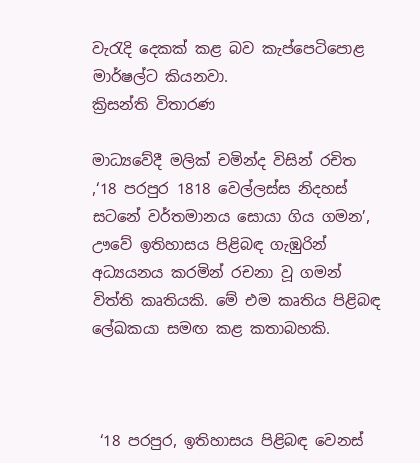වැරැදි දෙකක් කළ බව කැප්පෙටිපොළ මාර්ෂල්ට කියනවා.
ක්‍රිසන්ති විතාරණ

මාධ්‍යවේදී මලික් චමින්ද විසින් රචිත ,‘18 පරපුර 1818 වෙල්ලස්ස නිදහස් සටනේ වර්තමානය සොයා ගිය ගමන’, ඌවේ ඉතිහාසය පිළිබඳ ගැඹුරින් අධ්‍යයනය කරමින් රචනා වූ ගමන් විත්ති කෘතියකි. මේ එම කෘතිය පිළිබඳ ලේඛකයා සමඟ කළ කතාබහකි.



 ‘18 පරපුර, ඉතිහාසය පිළිබඳ වෙනස්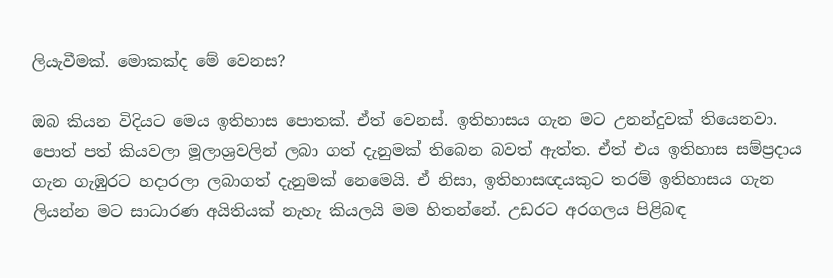ලියැවීමක්. මොකක්ද මේ වෙනස?

ඔබ කියන විදියට මෙය ඉතිහාස පොතක්. ඒත් වෙනස්. ඉතිහාසය ගැන මට උනන්දුවක් තියෙනවා. පොත් පත් කියවලා මූලාශ්‍රවලින් ලබා ගත් දැනුමක් තිබෙන බවත් ඇත්ත. ඒත් එය ඉතිහාස සම්ප්‍රදාය ගැන ගැඹුරට හදාරලා ලබාගත් දැනුමක් නෙමෙයි. ඒ නිසා, ඉතිහාසඥයකුට තරම් ඉතිහාසය ගැන ලියන්න මට සාධාරණ අයිතියක් නැහැ කියලයි මම හිතන්නේ. උඩරට අරගලය පිළිබඳ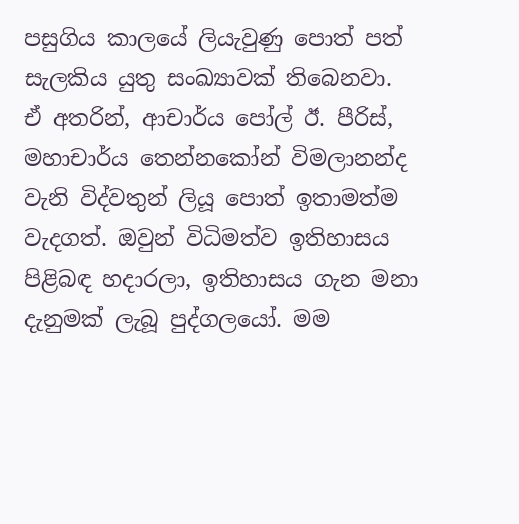පසුගිය කාලයේ ලියැවුණු පොත් පත් සැලකිය යුතු සංඛ්‍යාවක් තිබෙනවා. ඒ අතරින්, ආචාර්ය පෝල් ඊ. පීරිස්, මහාචාර්ය තෙන්නකෝන් විමලානන්ද වැනි විද්වතුන් ලියූ පොත් ඉතාමත්ම වැදගත්. ඔවුන් විධිමත්ව ඉතිහාසය පිළිබඳ හදාරලා, ඉතිහාසය ගැන මනා දැනුමක් ලැබූ පුද්ගලයෝ. මම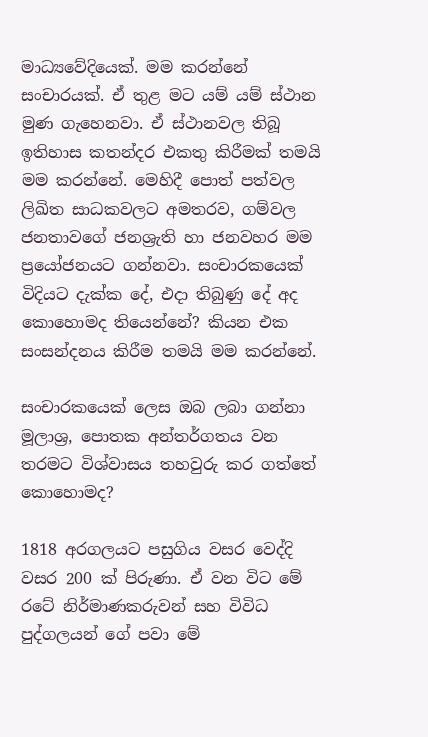මාධ්‍යවේදියෙක්. මම කරන්නේ සංචාරයක්. ඒ තුළ මට යම් යම් ස්ථාන මුණ ගැහෙනවා. ඒ ස්ථානවල තිබූ ඉතිහාස කතන්දර එකතු කිරීමක් තමයි මම කරන්නේ. මෙහිදී පොත් පත්වල ලිඛිත සාධකවලට අමතරව, ගම්වල ජනතාවගේ ජනශ්‍රැති හා ජනවහර මම ප්‍රයෝජනයට ගන්නවා. සංචාරකයෙක් විදියට දැක්ක දේ, එදා තිබුණු දේ අද කොහොමද තියෙන්නේ? කියන එක සංසන්දනය කිරීම තමයි මම කරන්නේ.

සංචාරකයෙක් ලෙස ඔබ ලබා ගන්නා මූලාශ්‍ර, පොතක අන්තර්ගතය වන තරමට විශ්වාසය තහවුරු කර ගත්තේ කොහොමද?

1818 අරගලයට පසුගිය වසර වෙද්දි වසර 200 ක් පිරුණා. ඒ වන විට මේ රටේ නිර්මාණකරුවන් සහ විවිධ පුද්ගලයන් ගේ පවා මේ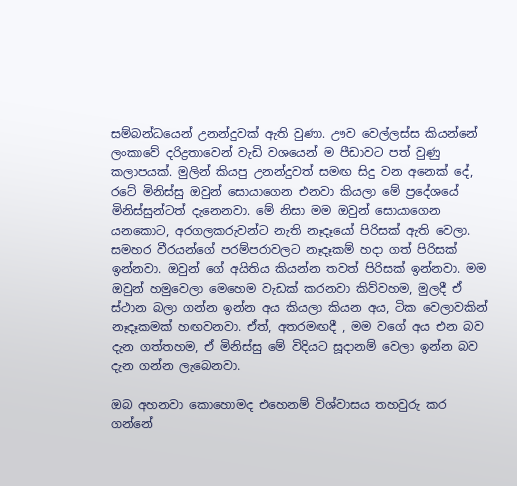සම්බන්ධයෙන් උනන්දුවක් ඇති වුණා. ඌව වෙල්ලස්ස කියන්නේ ලංකාවේ දරිද්‍රතාවෙන් වැඩි වශයෙන් ම පීඩාවට පත් වුණු කලාපයක්. මුලින් කියපු උනන්දුවත් සමඟ සිදු වන අනෙක් දේ, රටේ මිනිස්සු ඔවුන් සොයාගෙන එනවා කියලා මේ ප්‍රදේශයේ මිනිස්සුන්ටත් දැනෙනවා. මේ නිසා මම ඔවුන් සොයාගෙන යනකොට, අරගලකරුවන්ට නැති නෑදෑයෝ පිරිසක් ඇති වෙලා. සමහර වීරයන්ගේ පරම්පරාවලට නෑදෑකම් හදා ගත් පිරිසක් ඉන්නවා. ඔවුන් ගේ අයිතිය කියන්න තවත් පිරිසක් ඉන්නවා. මම ඔවුන් හමුවෙලා මෙහෙම වැඩක් කරනවා කිව්වහම, මුලදී ඒ ස්ථාන බලා ගන්න ඉන්න අය කියලා කියන අය, ටික වෙලාවකින් නෑදෑකමක් හඟවනවා. ඒත්, අතරමඟදී , මම වගේ අය එන බව දැන ගත්තහම, ඒ මිනිස්සු මේ විදියට සූදානම් වෙලා ඉන්න බව දැන ගන්න ලැබෙනවා.

ඔබ අහනවා කොහොමද එහෙනම් විශ්වාසය තහවුරු කර ගන්නේ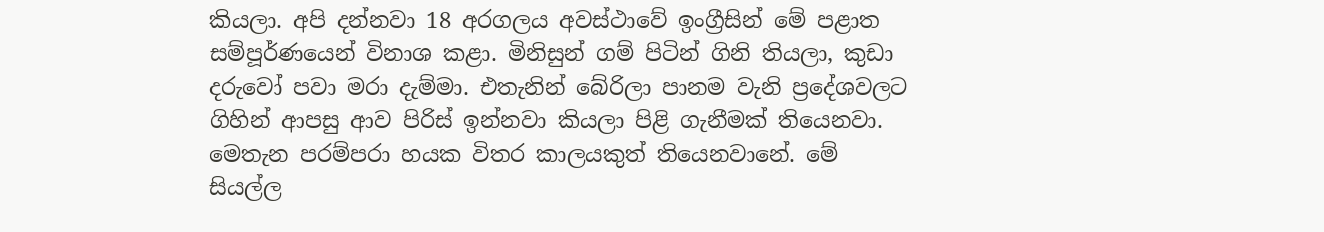කියලා. අපි දන්නවා 18 අරගලය අවස්ථාවේ ඉංග්‍රීසින් මේ පළාත සම්පූර්ණයෙන් විනාශ කළා. මිනිසුන් ගම් පිටින් ගිනි තියලා, කුඩා දරුවෝ පවා මරා දැම්මා. එතැනින් බේරිලා පානම වැනි ප්‍රදේශවලට ගිහින් ආපසු ආව පිරිස් ඉන්නවා කියලා පිළි ගැනීමක් තියෙනවා. මෙතැන පරම්පරා හයක විතර කාලයකුත් තියෙනවානේ. මේ සියල්ල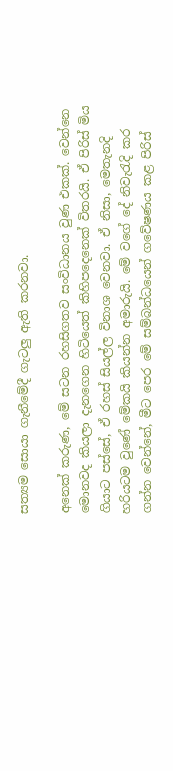සත්‍යම සොයා ගැනීමේදී ගැටලු ඇති කරනවා.

අනෙක් කරුණ, මේ සටන රහසිගතව සංවිධානය වුණ එකක්. වෙන්නෙ මොනවද කියලා දැනගෙන හිටියෙත් කිහිපදෙනෙක් විතරයි. ඒ පිරිස් මිය ගියාට පස්සේ, ඒ රහස් සියල්ල විනාශ වෙනවා. ඒ නිසා, මෙතැනදි හරියටම වුණේ ‍මේකයි කියන්න අමාරුයි. මේ වගේ දේ නිවැරැදි කර ගන්න වෙන්නේ, මීට පෙර මේ සම්බන්ධයෙන් ගවේෂණය කළ පිරිස්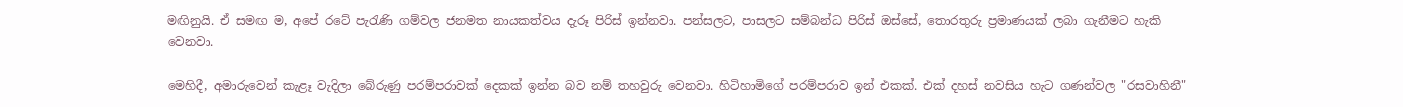මඟිනුයි. ඒ සමඟ ම, අපේ රටේ පැරැණි ගම්වල ජනමත නායකත්වය දැරූ පිරිස් ඉන්නවා. පන්සලට, පාසලට සම්බන්ධ පිරිස් ඔස්සේ, තොරතුරු ප්‍රමාණයක් ලබා ගැනීමට හැකි වෙනවා.

මෙහිදී, අමාරුවෙන් කැළෑ වැදිලා බේරුණු පරම්පරාවක් දෙකක් ඉන්න බව නම් තහවුරු වෙනවා. හිටිහාමිගේ පරම්පරාව ඉන් එකක්. එක් දහස් නවසිය හැට ගණන්වල "රසවාහිනී"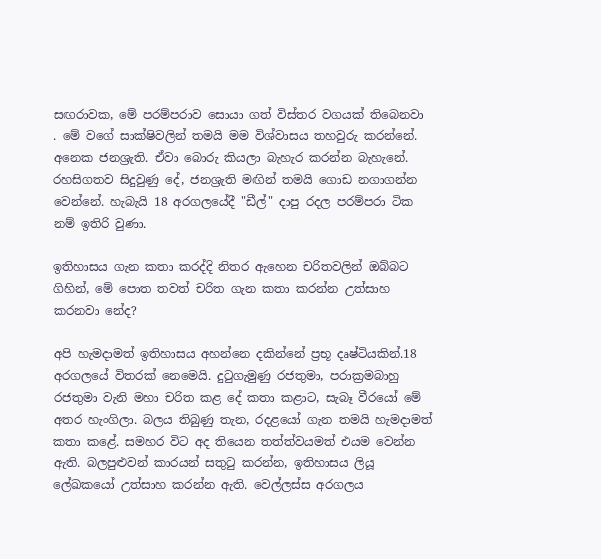සඟරාවක, මේ පරම්පරාව සොයා ගත් විස්තර වගයක් තිබෙනවා . මේ වගේ සාක්ෂිවලින් තමයි මම විශ්වාසය තහවුරු කරන්නේ. අනෙක ජනශ්‍රැති. ඒවා බොරු කියලා බැහැර කරන්න බැහැනේ. රහසිගතව සිදුවුණු දේ, ජනශ්‍රැති මඟින් තමයි ගොඩ නගාගන්න වෙන්නේ. හැබැයි 18 අරගලයේදී "ඩීල්" දාපු රදල පරම්පරා ටික නම් ඉතිරි වුණා.

ඉතිහාසය ගැන කතා කරද්දි නිතර ඇහෙන චරිතවලින් ඔබ්බට ගිහින්, මේ පොත තවත් චරිත ගැන කතා කරන්න උත්සාහ කරනවා නේද?

අපි හැමදාමත් ඉතිහාසය අහන්නෙ දකින්නේ ප්‍රභූ දෘෂ්ටියකින්.18 අරගලයේ විතරක් නෙමෙයි. දුටුගැමුණු රජතුමා, පරාක්‍රමබාහු රජතුමා වැනි මහා චරිත කළ දේ කතා කළාට, සැබෑ වීරයෝ මේ අතර හැංගිලා. බලය තිබුණු තැන, රදළයෝ ගැන තමයි හැමදාමත් කතා කළේ. සමහර විට අද තියෙන තත්ත්වයමත් එයම වෙන්න ඇති. බලපුළුවන් කාරයන් සතුටු කරන්න, ඉතිහාසය ලියූ ලේඛකයෝ උත්සාහ කරන්න ඇති. වෙල්ලස්ස අරගලය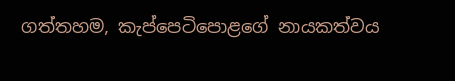ගත්තහම, කැප්පෙටිපොළගේ නායකත්වය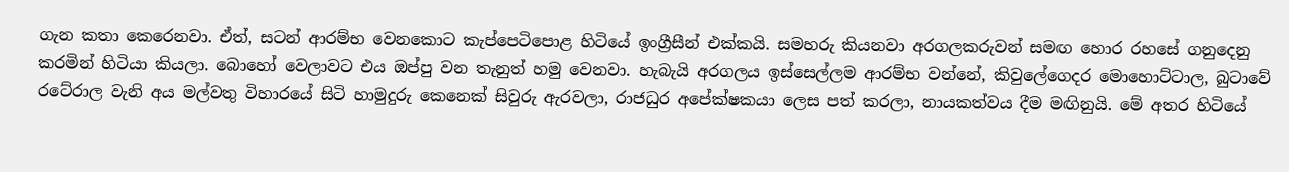ගැන කතා කෙරෙනවා. ඒත්, සටන් ආරම්භ වෙනකොට කැප්පෙටිපොළ හිටියේ ඉංග්‍රීසීන් එක්කයි. සමහරු කියනවා අරගලකරුවන් සමඟ හොර රහසේ ගනුදෙනු කරමින් හිටියා කියලා. බොහෝ වෙලාවට එය ඔප්පු වන තැනුත් හමු වෙනවා. හැබැයි අරගලය ඉස්සෙල්ලම ආරම්භ වන්නේ, කිවුලේගෙදර මොහොට්ටාල, බුටාවේ රටේරාල වැනි අය මල්වතු විහාරයේ සිටි හාමුදුරු කෙනෙක් සිවුරු ඇරවලා, රාජධුර අපේක්ෂකයා ලෙස පත් කරලා, නායකත්වය දීම මඟිනුයි. මේ අතර හිටියේ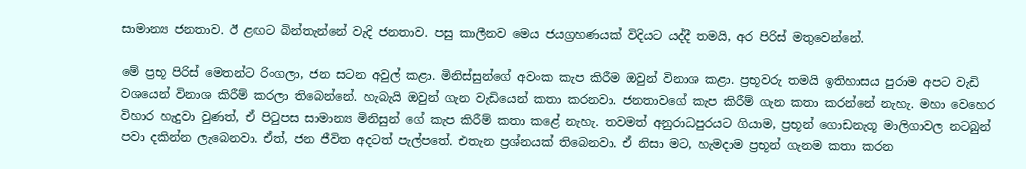සාමාන්‍ය ජනතාව. ඊ ළඟට බින්තැන්නේ වැදි ජනතාව. පසු කාලීනව මෙය ජයග්‍රහණයක් විදියට යද්දී තමයි, අර පිරිස් මතුවෙන්නේ.

මේ ප්‍රභූ පිරිස් මෙතන්ට රිංගලා, ජන සටන අවුල් කළා. මිනිස්සුන්ගේ අවංක කැප කිරීම ඔවුන් විනාශ කළා. ප්‍රභූවරු තමයි ඉතිහාසය පුරාම අපට වැඩි වශයෙන් විනාශ කිරීම් කරලා තිබෙන්නේ. හැබැයි ඔවුන් ගැන වැඩියෙන් කතා කරනවා. ජනතාවගේ කැප කිරීම් ගැන කතා කරන්නේ නැහැ. මහා වෙහෙර විහාර හැදුවා වුණත්, ඒ පිටුපස සාමාන්‍ය මිනිසුන් ගේ කැප කිරීම් කතා කළේ නැහැ. තවමත් අනුරාධපුරයට ගියාම, ප්‍රභූන් ගොඩනැගූ මාලිගාවල නටබුන් පවා දකින්න ලැබෙනවා. ඒත්, ජන ජීවිත අදටත් පැල්පතේ. එතැන ප්‍රශ්නයක් තිබෙනවා. ඒ නිසා මට, හැමදාම ප්‍රභූන් ගැනම කතා කරන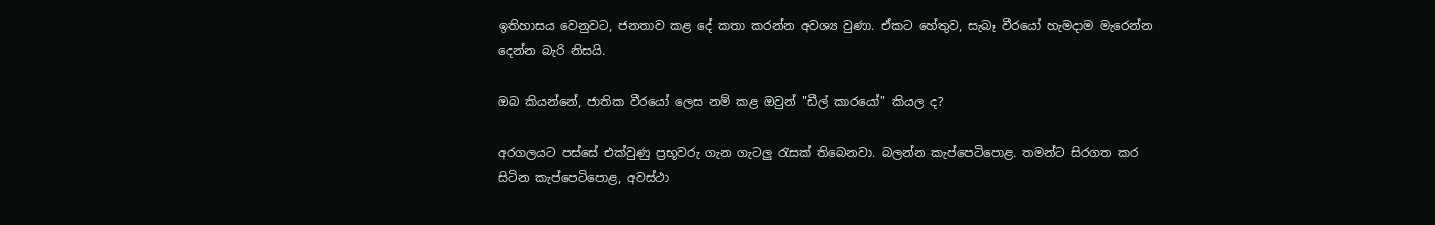ඉතිහාසය වෙනුවට, ජනතාව කළ දේ කතා කරන්න අවශ්‍ය වුණා. ඒකට හේතුව, සැබෑ වීරයෝ හැමදාම මැරෙන්න දෙන්න බැරි නිසයි.

ඔබ කියන්නේ, ජාතික වීරයෝ ලෙස නම් කළ ඔවුන් "ඩීල් කාරයෝ" කියල ද?

අරගලයට පස්සේ එක්වුණු ප්‍රභූවරු ගැන ගැටලු රැසක් තිබෙනවා. බලන්න කැප්පෙටිපොළ. තමන්ට සිරගත කර සිටින කැප්පෙටිපොළ, අවස්ථා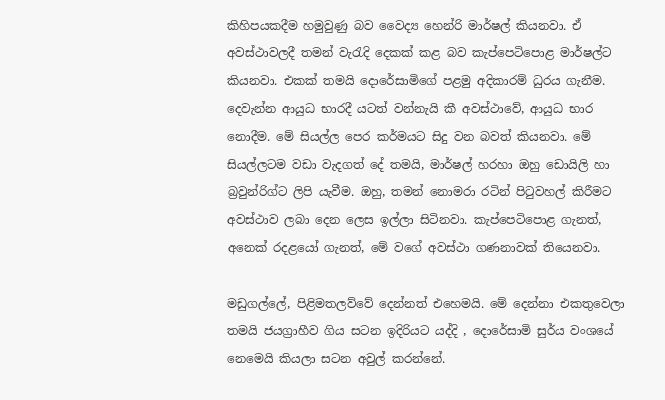කිහිපයකදීම හමුවුණු බව වෛද්‍ය හෙන්රි මාර්ෂල් කියනවා. ඒ අවස්ථාවලදී තමන් වැරැදි දෙකක් කළ බව කැප්පෙටිපොළ මාර්ෂල්ට කියනවා. එකක් තමයි දොරේසාමිගේ පළමු අදිකාරම් ධුරය ගැනීම. දෙවැන්න ආයුධ භාරදී යටත් වන්නැයි කී අවස්ථාවේ, ආයුධ භාර නොදීම. මේ සියල්ල පෙර කර්මයට සිදු වන බවත් කියනවා. මේ සියල්ලටම වඩා වැදගත් දේ තමයි, මාර්ෂල් හරහා ඔහු ඩොයිලි හා බ්‍රවුන්රිග්ට ලිපි යැවීම. ඔහු, තමන් නොමරා රටින් පිටුවහල් කිරීමට අවස්ථාව ලබා දෙන ලෙස ඉල්ලා සිටිනවා. කැප්පෙටිපොළ ගැනත්, අනෙක් රදළයෝ ගැනත්, මේ වගේ අවස්ථා ගණනාවක් තියෙනවා.

මඩුගල්ලේ, පිළිමතලව්වේ දෙන්නත් එහෙමයි. මේ දෙන්නා එකතුවෙලා තමයි ජයග්‍රාහීව ගිය සටන ඉදිරියට යද්දි , දොරේසාමි සුර්ය වංශයේ නෙමෙයි කියලා සටන අවුල් කරන්නේ.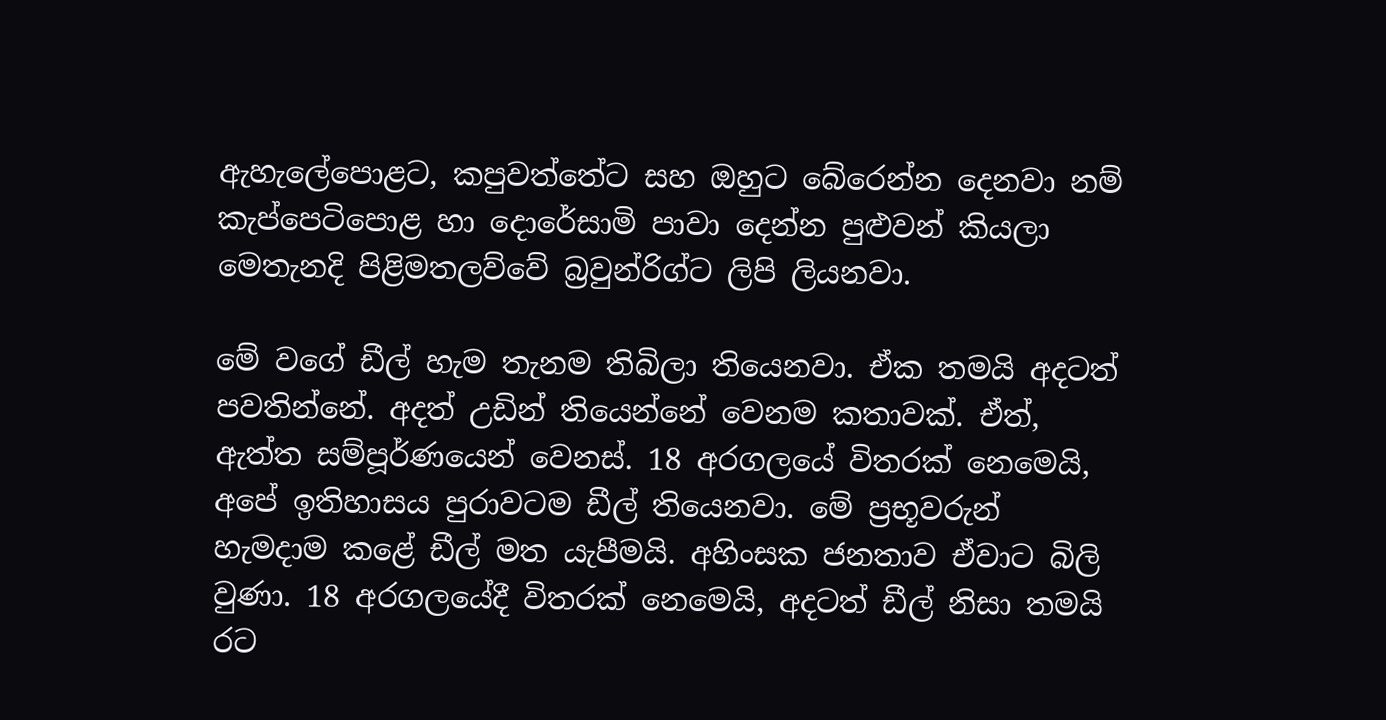ඇහැලේපොළට, කපුවත්තේට සහ ඔහුට බේරෙන්න දෙනවා නම් කැප්පෙටිපොළ හා දොරේසාමි පාවා දෙන්න පුළුවන් කියලා මෙතැනදි පිළිමතලව්වේ බ්‍රවුන්රිග්ට ලිපි ලියනවා.

මේ වගේ ඩීල් හැම තැනම තිබිලා තියෙනවා. ඒක තමයි අදටත් පවතින්නේ. අදත් උඩින් තියෙන්නේ වෙනම කතාවක්. ඒත්, ඇත්ත සම්පූර්ණයෙන් වෙනස්. 18 අරගලයේ විතරක් නෙමෙයි, අපේ ඉතිහාසය පුරාවටම ඩීල් තියෙනවා. මේ ප්‍රභූවරුන් හැමදාම කළේ ඩීල් මත යැපීමයි. අහිංසක ජනතාව ඒවාට බිලි වුණා. 18 අරගලයේදී විතරක් නෙමෙයි, අදටත් ඩීල් නිසා තමයි රට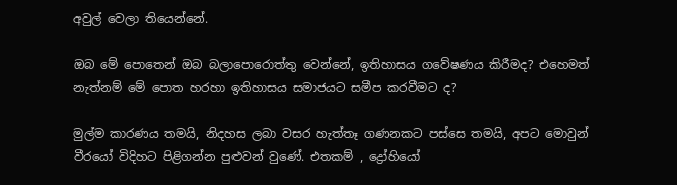අවුල් වෙලා තියෙන්නේ.

ඔබ මේ පොතෙන් ඔබ බලාපොරොත්තු වෙන්නේ, ඉතිහාසය ගවේෂණය කිරීමද? එහෙමත් නැත්නම් මේ පොත හරහා ඉතිහාසය සමාජයට සමීප කරවීමට ද?

මුල්ම කාරණය තමයි, නිදහස ලබා වසර හැත්තෑ ගණනකට පස්සෙ තමයි, අපට මොවුන් වීරයෝ විදිහට පිළිගන්න පුළුවන් වුණේ. එතකම් , ද්‍රෝහියෝ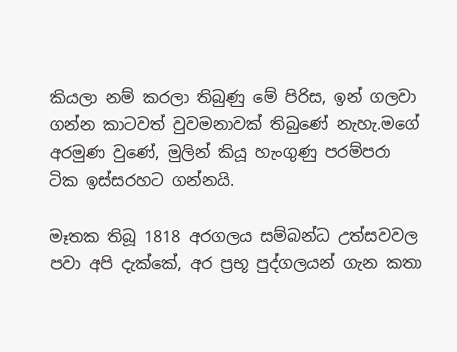කියලා නම් කරලා තිබුණු මේ පිරිස, ඉන් ගලවා ගන්න කාටවත් වුවමනාවක් තිබුණේ නැහැ.මගේ අරමුණ වුණේ, මුලින් කියූ හැංගුණු පරම්පරා ටික ඉස්සරහට ගන්නයි.

මෑතක තිබූ 1818 අරගලය සම්බන්ධ උත්සවවල පවා අපි දැක්කේ, අර ප්‍රභූ පුද්ගලයන් ගැන කතා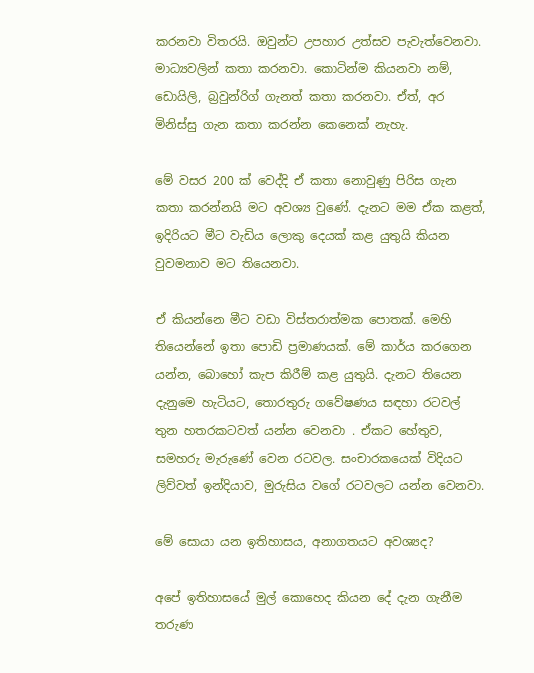කරනවා විතරයි. ඔවුන්ට උපහාර උත්සව පැවැත්වෙනවා. මාධ්‍යවලින් කතා කරනවා. කොටින්ම කියනවා නම්, ඩොයිලි, බ්‍රවුන්රිග් ගැනත් කතා කරනවා. ඒත්, අර මිනිස්සු ගැන කතා කරන්න කෙනෙක් නැහැ.

මේ වසර 200 ක් වෙද්දි ඒ කතා නොවුණු පිරිස ගැන කතා කරන්නයි මට අවශ්‍ය වුණේ. දැනට මම ඒක කළත්, ඉදිරියට මීට වැඩිය ලොකු දෙයක් කළ යුතුයි කියන වුවමනාව මට තියෙනවා.

ඒ කියන්නෙ මීට වඩා විස්තරාත්මක පොතක්. මෙහි තියෙන්නේ ඉතා පොඩි ප්‍රමාණයක්. මේ කාර්ය කරගෙන යන්න, බොහෝ කැප කිරීම් කළ යුතුයි. දැනට තියෙන දැනුමෙ හැටියට, තොරතුරු ගවේෂණය සඳහා රටවල් තුන හතරකටවත් යන්න වෙනවා . ඒකට හේතුව, සමහරු මැරුණේ වෙන රටවල. සංචාරකයෙක් විදියට ලිව්වත් ඉන්දියාව, මුරුසිය වගේ රටවලට යන්න වෙනවා.

මේ සොයා යන ඉතිහාසය, අනාගතයට අවශ්‍යද?

අපේ ඉතිහාසයේ මුල් කොහෙද කියන දේ දැන ගැනීම තරුණ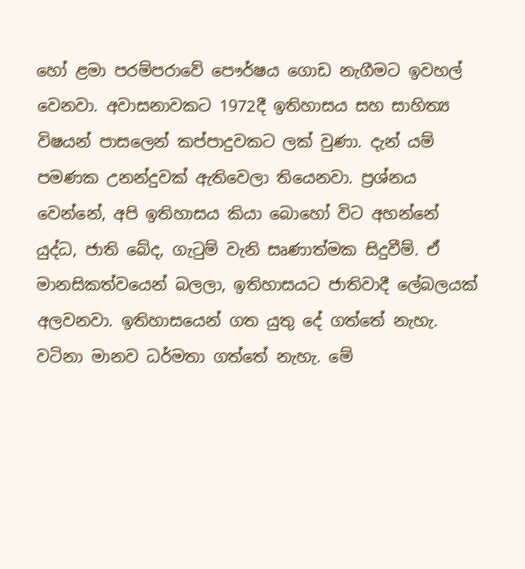හෝ ළමා පරම්පරාවේ පෞර්ෂය ගොඩ නැගීමට ඉවහල් වෙනවා. අවාසනාවකට 1972දී ඉතිහාසය සහ සාහිත්‍ය විෂයන් පාසලෙන් කප්පාදුවකට ලක් වුණා. දැන් යම් පමණක උනන්දුවක් ඇතිවෙලා තියෙනවා. ප්‍රශ්නය වෙන්නේ, අපි ඉතිහාසය කියා බොහෝ විට අහන්නේ යුද්ධ, ජාති බේද, ගැටුම් වැනි සෘණාත්මක සිදුවීම්. ඒ මානසිකත්වයෙන් බලලා, ඉතිහාසයට ජාතිවාදී ලේබලයක් අලවනවා. ඉතිහාසයෙන් ගත යුතු දේ ගත්තේ නැහැ. වටිනා මානව ධර්මතා ගත්තේ නැහැ. මේ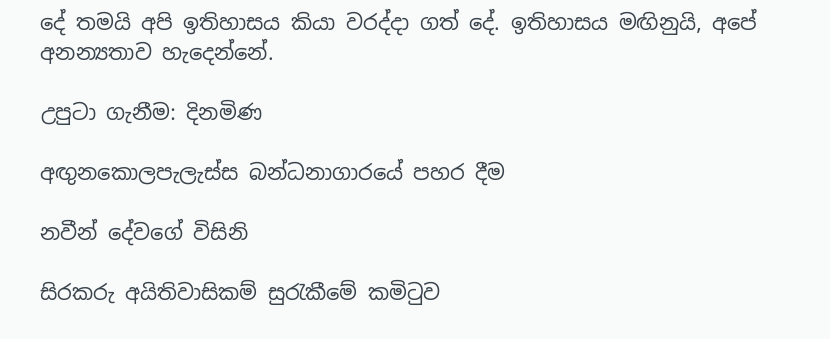දේ තමයි අපි ඉතිහාසය කියා වරද්දා ගත් දේ. ඉතිහාසය මඟිනුයි, අපේ අනන්‍යතාව හැදෙන්නේ.

උපුටා ගැනීම: දිනමිණ

අඟුනකොලපැලැස්ස බන්ධනාගාරයේ පහර දීම

නවීන් දේවගේ විසිනි

සිරකරු අයිතිවාසිකම් සුරැකීමේ කමිටුව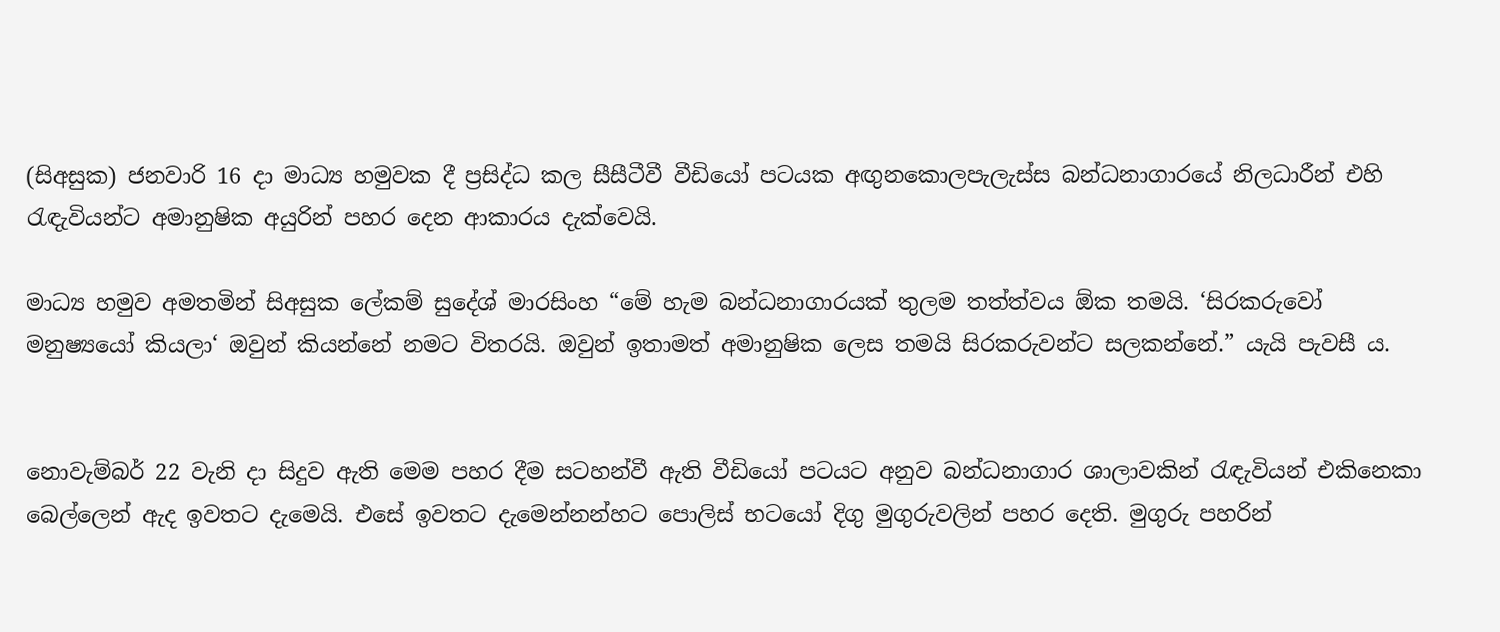(සිඅසුක) ජනවාරි 16 දා මාධ්‍ය හමුවක දී ප්‍රසිද්ධ කල සීසීටීවී වීඩියෝ පටයක අඟුනකොලපැලැස්ස බන්ධනාගාරයේ නිලධාරීන් එහි රැඳැවියන්ට අමානුෂික අයුරින් පහර දෙන ආකාරය දැක්වෙයි.

මාධ්‍ය හමුව අමතමින් සිඅසුක ලේකම් සුදේශ් මාරසිංහ “මේ හැම බන්ධනාගාරයක් තුලම තත්ත්වය ඕක තමයි. ‘සිරකරුවෝ මනුෂ්‍යයෝ කියලා‘ ඔවුන් කියන්නේ නමට විතරයි. ඔවුන් ඉතාමත් අමානුෂික ලෙස තමයි සිරකරුවන්ට සලකන්නේ.” යැයි පැවසී ය.


නොවැම්බර් 22 වැනි දා සිදුව ඇති මෙම පහර දීම සටහන්වී ඇති වීඩියෝ පටයට අනුව බන්ධනාගාර ශාලාවකින් රැඳැවියන් එකිනෙකා බෙල්ලෙන් ඇද ඉවතට දැමෙයි. එසේ ඉවතට දැමෙන්නන්හට පොලිස් භටයෝ දිගු මුගුරුවලින් පහර දෙති. මුගුරු පහරින්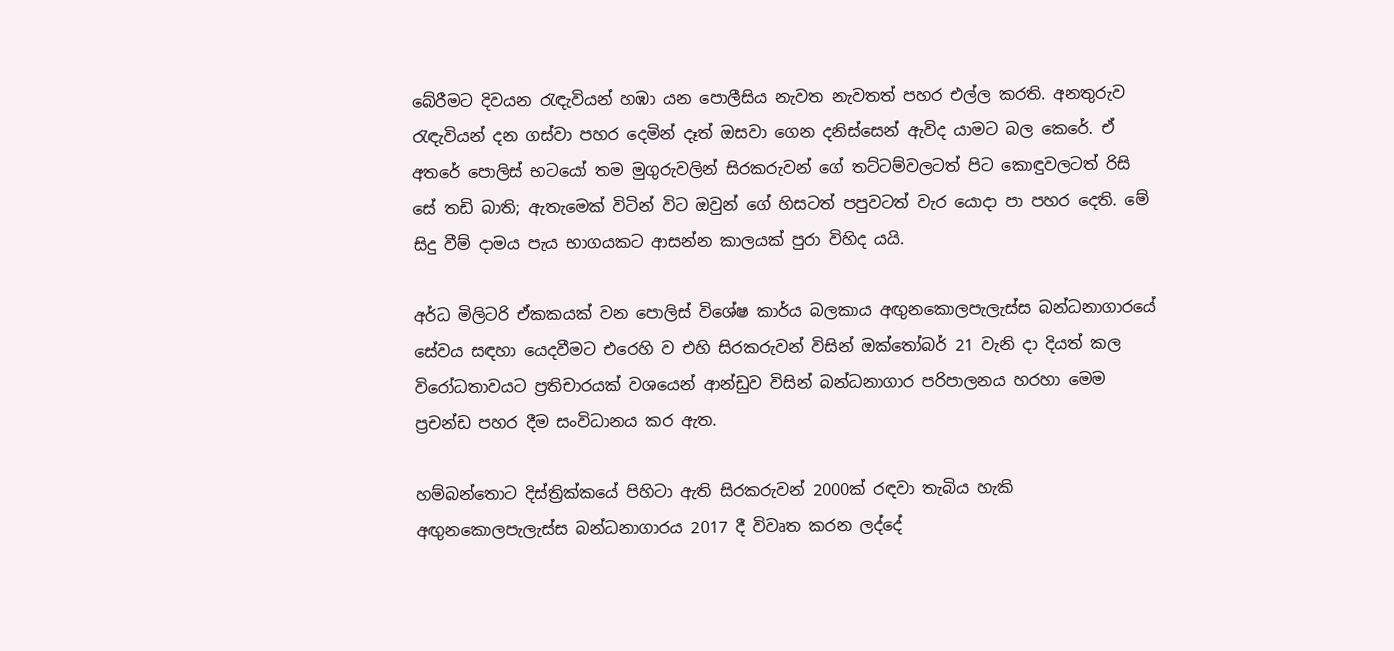බේරීමට දිවයන රැඳැවියන් හඹා යන පොලීසිය නැවත නැවතත් පහර එල්ල කරති. අනතුරුව රැඳැවියන් දන ගස්වා පහර දෙමින් දෑත් ඔසවා ගෙන දනිස්සෙන් ඇවිද යාමට බල කෙරේ. ඒ අතරේ පොලිස් භටයෝ තම මුගුරුවලින් සිරකරුවන් ගේ තට්ටම්වලටත් පිට කොඳුවලටත් රිසි සේ තඩි බාති; ඇතැමෙක් විටින් විට ඔවුන් ගේ හිසටත් පපුවටත් වැර යොදා පා පහර දෙති. මේ සිදු වීම් දාමය පැය භාගයකට ආසන්න කාලයක් පුරා විහිද යයි.

අර්ධ මිලිටරි ඒකකයක් වන පොලිස් විශේෂ කාර්ය බලකාය අඟුනකොලපැලැස්ස බන්ධනාගාරයේ සේවය සඳහා යෙදවීමට එරෙහි ව එහි සිරකරුවන් විසින් ඔක්තෝබර් 21 වැනි දා දියත් කල විරෝධතාවයට ප්‍රතිචාරයක් වශයෙන් ආන්ඩුව විසින් බන්ධනාගාර පරිපාලනය හරහා මෙම ප්‍රචන්ඩ පහර දීම සංවිධානය කර ඇත.

හම්බන්තොට දිස්ත්‍රික්කයේ පිහිටා ඇති සිරකරුවන් 2000ක් රඳවා තැබිය හැකි අඟුනකොලපැලැස්ස බන්ධනාගාරය 2017 දී විවෘත කරන ලද්දේ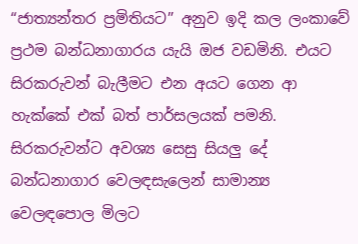“ජාත්‍යන්තර ප්‍රමිතියට” අනුව ඉදි කල ලංකාවේ ප්‍රථම බන්ධනාගාරය යැයි ඔජ වඩමිනි. එයට සිරකරුවන් බැලීමට එන අයට ගෙන ආ හැක්කේ එක් බත් පාර්සලයක් පමනි. සිරකරුවන්ට අවශ්‍ය සෙසු සියලු දේ බන්ධනාගාර වෙලඳසැලෙන් සාමාන්‍ය වෙලඳපොල මිලට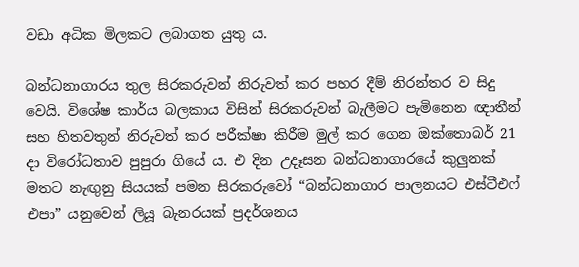වඩා අධික මිලකට ලබාගත යුතු ය.

බන්ධනාගාරය තුල සිරකරුවන් නිරුවත් කර පහර දීම් නිරන්තර ව සිදු වෙයි. විශේෂ කාර්ය බලකාය විසින් සිරකරුවන් බැලීමට පැමිනෙන ඥාතීන් සහ හිතවතුන් නිරුවත් කර පරීක්ෂා කිරීම මුල් කර ගෙන ඔක්තොබර් 21 දා විරෝධතාව පුපුරා ගියේ ය. එ දින උදෑසන බන්ධනාගාරයේ කුලුනක් මතට නැඟුනු සියයක් පමන සිරකරුවෝ “බන්ධනාගාර පාලනයට එස්ටීඑෆ් එපා” යනුවෙන් ලියූ බැනරයක් ප්‍රදර්ශනය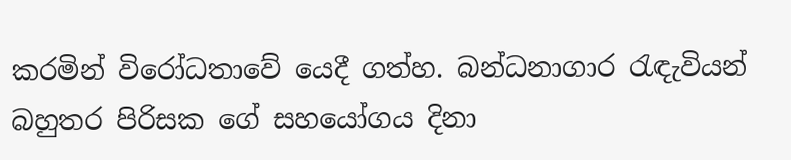කරමින් විරෝධතාවේ යෙදී ගත්හ. බන්ධනාගාර රැඳැවියන් බහුතර පිරිසක ගේ සහයෝගය දිනා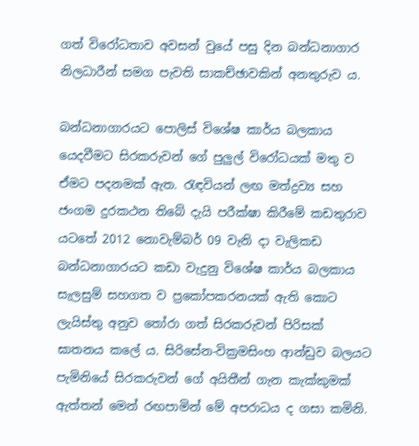ගත් විරෝධතාව අවසන් වුයේ පසු දින බන්ධනාගාර නිලධාරීන් සමග පැවති සාකච්ඡාවකින් අනතුරුව ය.

බන්ධනාගාරයට පොලිස් විශේෂ කාර්ය බලකාය යෙදවීමට සිරකරුවන් ගේ පුලුල් විරෝධයක් මතු ව ඒමට පදනමක් ඇත. රැඳවියන් ලඟ මත්ද්‍රව්‍ය සහ ජංගම දුරකථන තිබේ දැයි පරීක්ෂා කිරීමේ කඩතුරාව යටතේ 2012 නොවැම්බර් 09 වැනි දා වැලිකඩ බන්ධනාගාරයට කඩා වැදුනු විශේෂ කාර්ය බලකාය සැලසුම් සහගත ව ප්‍රකෝපකරනයක් ඇති කොට ලැයිස්තු අනුව තෝරා ගත් සිරකරුවන් පිරිසක් ඝාතනය කලේ ය. සිරිසේන-වික්‍රමසිංහ ආන්ඩුව බලයට පැමිනියේ සිරකරුවන් ගේ අයිතීන් ගැන කැක්කුමක් ඇත්තන් මෙන් රඟපාමින් මේ අපරාධය ද ගසා කමිනි.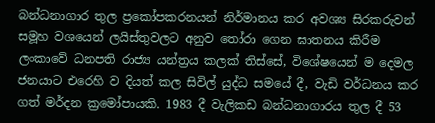බන්ධනාගාර තුල ප්‍රකෝපකරනයන් නිර්මානය කර අවශ්‍ය සිරකරුවන් සමූහ වශයෙන් ලයිස්තුවලට අනුව තෝරා ගෙන ඝාතනය කිරීම ලංකාවේ ධනපති රාජ්‍ය යන්ත්‍රය කලක් තිස්සේ, විශේෂයෙන් ම දෙමල ජනයාට එරෙහි ව දියත් කල සිවිල් යුද්ධ සමයේ දී, වැඩි වර්ධනය කර ගත් මර්දන ක්‍රමෝපායකි. 1983 දී වැලිකඩ බන්ධනාගාරය තුල දී 53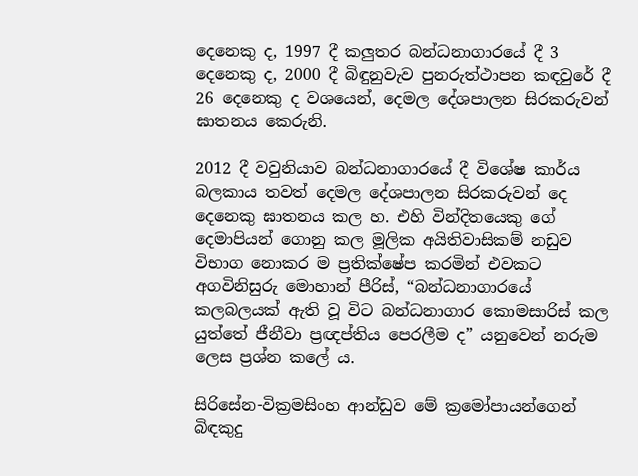දෙනෙකු ද, 1997 දී කලුතර බන්ධනාගාරයේ දී 3 දෙනෙකු ද, 2000 දී බිඳුනුවැව පුනරුත්ථාපන කඳවුරේ දී 26 දෙනෙකු ද වශයෙන්, දෙමල දේශපාලන සිරකරුවන් ඝාතනය කෙරුනි.

2012 දී වවුනියාව බන්ධනාගාරයේ දී විශේෂ කාර්ය බලකාය තවත් දෙමල දේශපාලන සිරකරුවන් දෙ දෙනෙකු ඝාතනය කල හ. එහි වින්දිතයෙකු ගේ දෙමාපියන් ගොනු කල මූලික අයිතිවාසිකම් නඩුව විභාග නොකර ම ප්‍රතික්ෂේප කරමින් එවකට අගවිනිසුරු මොහාන් පීරිස්, “බන්ධනාගාරයේ කලබලයක් ඇති වූ විට බන්ධනාගාර කොමසාරිස් කල යුත්තේ ජීනීවා ප්‍රඥප්තිය පෙරලීම ද” යනුවෙන් නරුම ලෙස ප්‍රශ්න කලේ ය.

සිරිසේන-වික්‍රමසිංහ ආන්ඩුව මේ ක්‍රමෝපායන්ගෙන් බිඳකුදු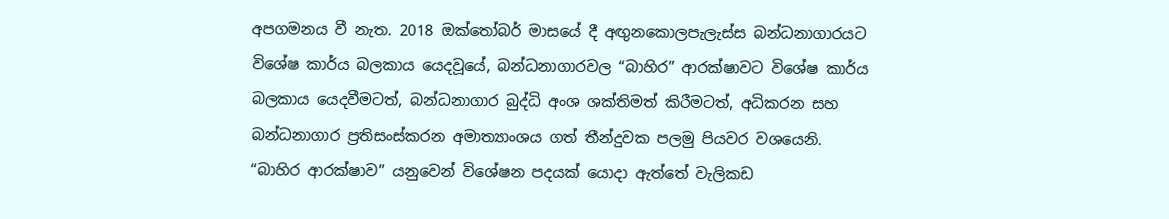අපගමනය වී නැත. 2018 ඔක්තෝබර් මාසයේ දී අඟුනකොලපැලැස්ස බන්ධනාගාරයට විශේෂ කාර්ය බලකාය යෙදවූයේ, බන්ධනාගාරවල “බාහිර” ආරක්ෂාවට විශේෂ කාර්ය බලකාය යෙදවීමටත්, බන්ධනාගාර බුද්ධි අංශ ශක්තිමත් කිරීමටත්, අධිකරන සහ බන්ධනාගාර ප්‍රතිසංස්කරන අමාත්‍යාංශය ගත් තීන්දුවක පලමු පියවර වශයෙනි. “බාහිර ආරක්ෂාව” යනුවෙන් විශේෂන පදයක් යොදා ඇත්තේ වැලිකඩ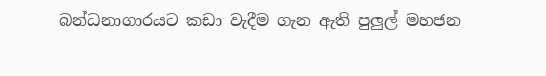බන්ධනාගාරයට කඩා වැදීම ගැන ඇති පුලුල් මහජන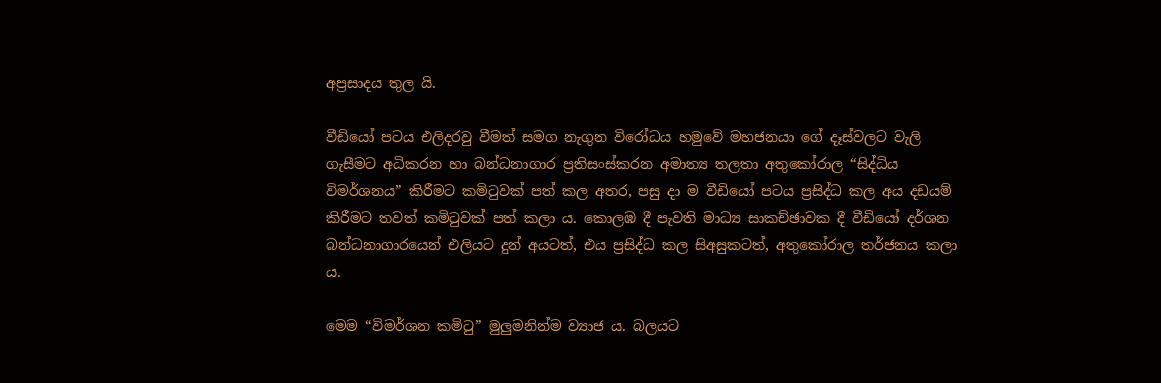අප්‍රසාදය තුල යි.

වීඩියෝ පටය එලිදරවු වීමත් සමග නැගුන විරෝධය හමුවේ මහජනයා ගේ දෑස්වලට වැලි ගැසීමට අධිකරන හා බන්ධනාගාර ප්‍රතිසංස්කරන අමාත්‍ය තලතා අතුකෝරාල “සිද්ධිය විමර්ශනය” කිරීමට කමිටුවක් පත් කල අතර, පසු දා ම වීඩියෝ පටය ප්‍රසිද්ධ කල අය දඩයම් කිරීමට තවත් කමිටුවක් පත් කලා ය. කොලඹ දී පැවති මාධ්‍ය සාකච්ඡාවක දී වීඩියෝ දර්ශන බන්ධනාගාරයෙන් එලියට දුන් අයටත්, එය ප්‍රසිද්ධ කල සිඅසුකටත්, අතුකෝරාල තර්ජනය කලා ය.

මෙම “විමර්ශන කමිටු” මුලුමනින්ම ව්‍යාජ ය. බලයට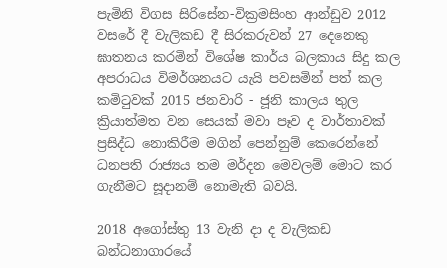පැමිනි විගස සිරිසේන-වික්‍රමසිංහ ආන්ඩුව 2012 වසරේ දී වැලිකඩ දී සිරකරුවන් 27 දෙනෙකු ඝාතනය කරමින් විශේෂ කාර්ය බලකාය සිදු කල අපරාධය විමර්ශනයට යැයි පවසමින් පත් කල කමිටුවක් 2015 ජනවාරි - ජූනි කාලය තුල ක්‍රියාත්මත වන සෙයක් මවා පෑව ද වාර්තාවක් ප්‍රසිද්ධ නොකිරීම මගින් පෙන්නුම් කෙරෙන්නේ ධනපති රාජ්‍යය තම මර්දන මෙවලම් මොට කර ගැනීමට සූදානම් නොමැති බවයි.

2018 අගෝස්තු 13 වැනි දා ද වැලිකඩ බන්ධනාගාරයේ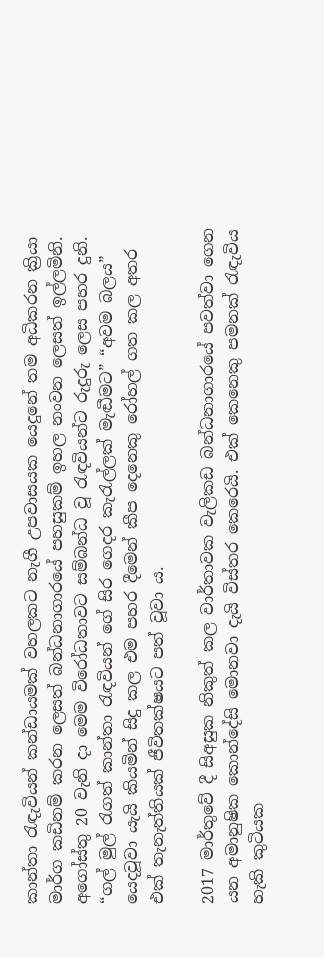කාන්තා රැඳැවියන් කන්ඩායමක් වහලකට නැගී උපවාසයක යෙදුනේ තම අධිකරන ක්‍රියා මාර්ග කඩිනම් කරන ලෙසත් බන්ධනාගාරයේ පහසුකම් ඉහල නංවන ලෙසත් ඉල්ලමිනි. අගෝස්තු 20 වැනි දා මෙම විරෝධතාවට සම්බන්ධ වූ රැඳවියන්ට රුදුරු ලෙස පහර දුනි. “ගල් මුල් රැගත් කාන්තා රැඳවියන් ගේ සිර ගෙදර කැරැල්ලක් මැඬීමට” “අවම බලය” යෙදවූවා යැයි කියමින් සිදු කල එම පහර දීමෙන් කීප දෙනෙකු රෝහල් ගත කල අතර එක් තැනැත්තියක් ජීවිතක්ෂයට පත් වූවා ය.

2017 මාර්තුවේ දී සිඅසුක නිකුත් කල වාර්තාවක වැලිකඩ බන්ධනාගාරයේ පවත්වා ගෙන යන අමානුෂික කොන්දේසි මොනවා දැයි විස්තර කෙරෙයි. එක් කෙනෙකු පමනක් රැඳැවිය හැකි කුටියක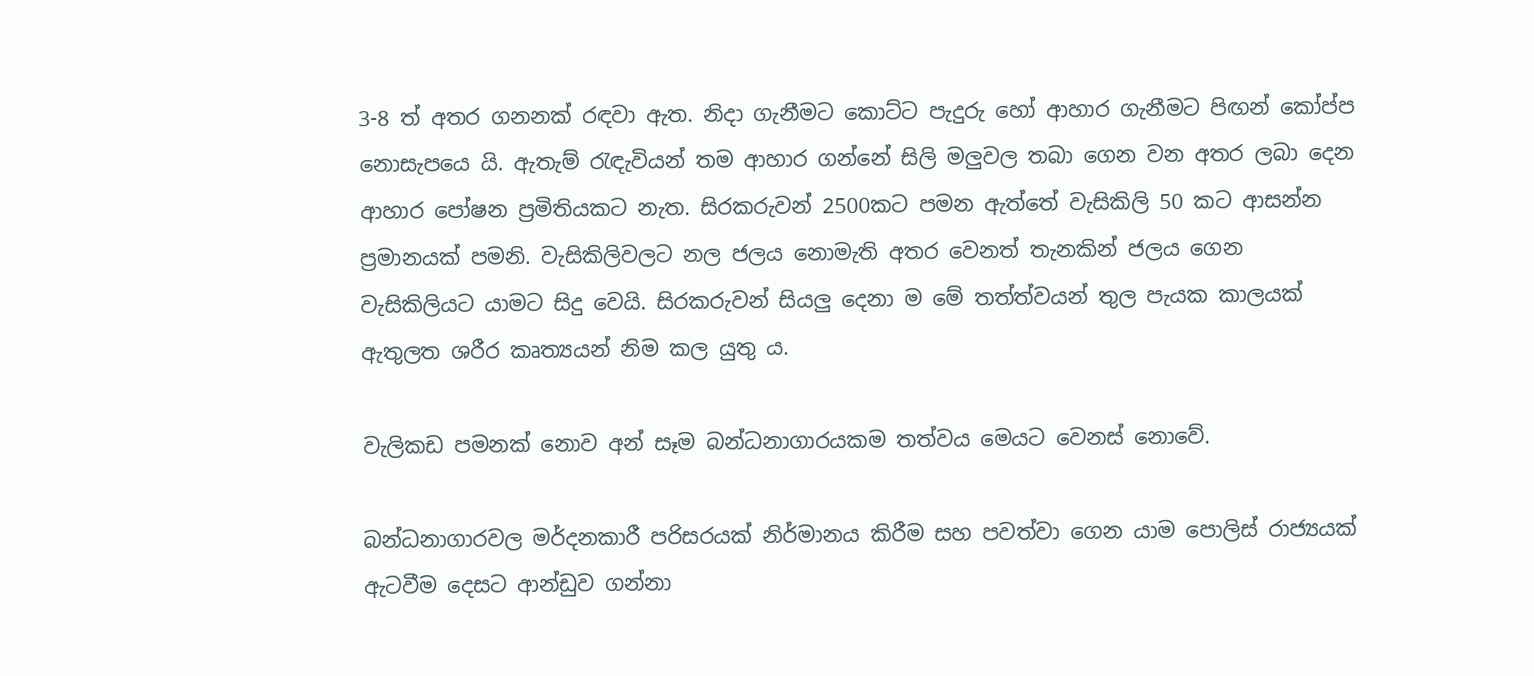3-8 ත් අතර ගනනක් රඳවා ඇත. නිදා ගැනීමට කොට්ට පැදුරු හෝ ආහාර ගැනීමට පිඟන් කෝප්ප නොසැපයෙ යි. ඇතැම් රැඳැවියන් තම ආහාර ගන්නේ සිලි මලුවල තබා ගෙන වන අතර ලබා දෙන ආහාර පෝෂන ප්‍රමිතියකට නැත. සිරකරුවන් 2500කට පමන ඇත්තේ වැසිකිලි 50 කට ආසන්න ප්‍රමානයක් පමනි. වැසිකිලිවලට නල ජලය නොමැති අතර වෙනත් තැනකින් ජලය ගෙන වැසිකිලියට යාමට සිදු වෙයි. සිරකරුවන් සියලු දෙනා ම මේ තත්ත්වයන් තුල පැයක කාලයක් ඇතුලත ශරීර කෘත්‍යයන් නිම කල යුතු ය.

වැලිකඩ පමනක් නොව අන් සෑම බන්ධනාගාරයකම තත්වය මෙයට වෙනස් නොවේ.

බන්ධනාගාරවල මර්දනකාරී පරිසරයක් නිර්මානය කිරීම සහ පවත්වා ගෙන යාම පොලිස් රාජ්‍යයක් ඇටවීම දෙසට ආන්ඩුව ගන්නා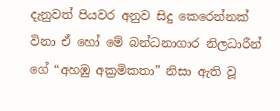දැනුවත් පියවර අනුව සිදු කෙරෙන්නක් විනා ඒ හෝ මේ බන්ධනාගාර නිලධාරීන් ගේ “අහඹු අක්‍රමිකතා” නිසා ඇති වූ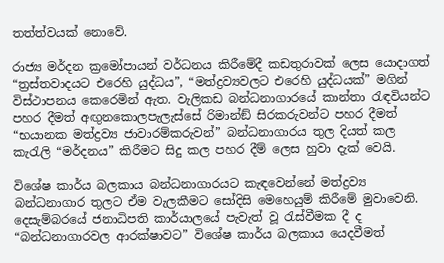තත්ත්වයක් නොවේ.

රාජ්‍ය මර්දන ක්‍රමෝපායන් වර්ධනය කිරීමේදී කඩතුරාවක් ලෙස යොදාගත් “ත්‍රස්තවාදයට එරෙහි යුද්ධය”, “මත්ද්‍රව්‍යවලට එරෙහි යුද්ධයක්” මගින් විස්ථාපනය කෙරෙමින් ඇත. වැලිකඩ බන්ධනාගාරයේ කාන්තා රැඳවියන්ට පහර දීමත් අඟුනකොලපැලැස්සේ රිමාන්ඞ් සිරකරුවන්ට පහර දීමත් “භයානක මත්ද්‍රව්‍ය ජාවාරම්කරුවන්” බන්ධනාගාරය තුල දියත් කල කැරැලි “මර්දනය” කිරීමට සිදු කල පහර දීම් ලෙස හුවා දැක් වෙයි.

විශේෂ කාර්ය බලකාය බන්ධනාගාරයට කැඳවෙන්නේ මත්ද්‍රව්‍ය බන්ධනාගාර තුලට ඒම වැලකීමට සෝදිසි මෙහෙයුම් කිරීමේ මුවාවෙනි. දෙසැම්බරයේ ජනාධිපති කාර්යාලයේ පැවැත් වූ රැස්වීමක දී ද “බන්ධනාගාරවල ආරක්ෂාවට” විශේෂ කාර්ය බලකාය යෙදවීමත්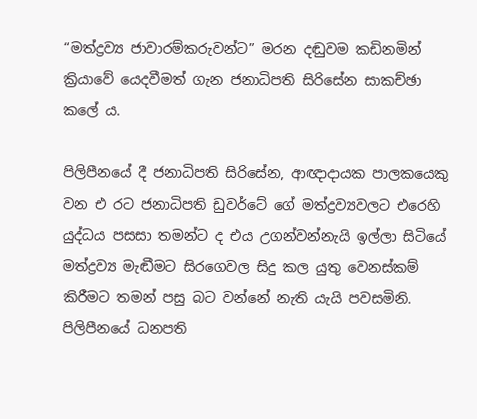“මත්ද්‍රව්‍ය ජාවාරම්කරුවන්ට” මරන දඬුවම කඩිනමින් ක්‍රියාවේ යෙදවීමත් ගැන ජනාධිපති සිරිසේන සාකච්ඡා කලේ ය.

පිලිපීනයේ දී ජනාධිපති සිරිසේන, ආඥාදායක පාලකයෙකු වන එ රට ජනාධිපති ඩුවර්ටේ ගේ මත්ද්‍රව්‍යවලට එරෙහි යුද්ධය පසසා තමන්ට ද එය උගන්වන්නැයි ඉල්ලා සිටියේ මත්ද්‍රව්‍ය මැඬීමට සිරගෙවල සිදු කල යුතු වෙනස්කම් කිරීමට තමන් පසු බට වන්නේ නැති යැයි පවසමිනි. පිලිපීනයේ ධනපති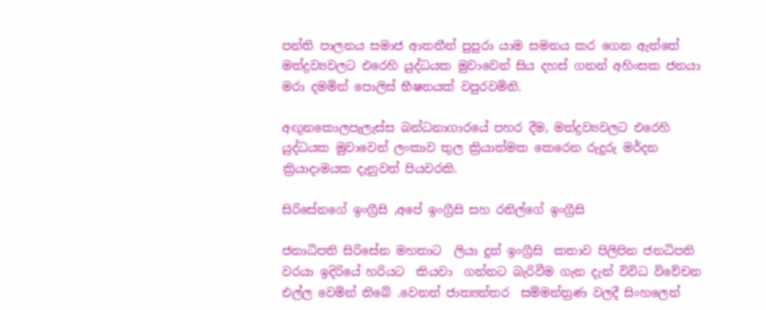පන්ති පාලනය සමාජ ආතතීන් පුපුරා යාම සමනය කර ගෙන ඇත්තේ මත්ද්‍රව්‍යවලට එරෙහි යුද්ධයක මුවාවෙන් සිය දහස් ගනන් අහිංසක ජනයා මරා දමමින් පොලිස් භීෂනයක් වපුරවමිනි.

අඟුනකොලපැලැස්ස බන්ධනාගාරයේ පහර දීම, මත්ද්‍රව්‍යවලට එරෙහි යුද්ධයක මුවාවෙන් ලංකාව තුල ක්‍රියාත්මක කෙරෙන රුදුරු මර්දන ක්‍රියාදාමයක දැනුවත් පියවරකි.

සිරිසේනගේ ඉංග්‍රීසි ,අපේ ඉංග්‍රීසි සහ රනිල්ගේ ඉංග්‍රීසි

ජනාධිපති සිරිසේන මහතාට  ලියා දුන් ඉංග්‍රීසි  කතාව පිලිපින ජනධිපති වරයා ඉදිරියේ හරියට  කියවා  ගන්නට බැරිවීම ගැන දැන් විවිධ විවේචන එල්ල වෙමින් තිබේ .වෙනත් ජාත්‍යන්තර  සම්මන්ත්‍රණ වලදී සිංහලෙන්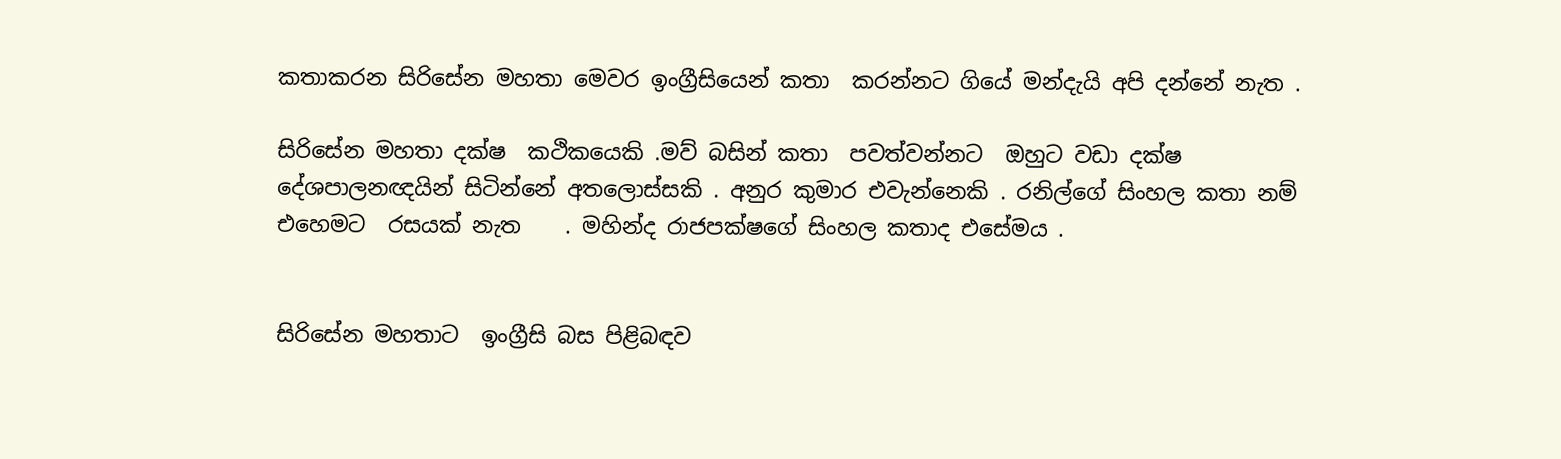කතාකරන සිරිසේන මහතා මෙවර ඉංග්‍රීසියෙන් කතා  කරන්නට ගියේ මන්දැයි අපි දන්නේ නැත .

සිරිසේන මහතා දක්ෂ  කථිකයෙකි .මව් බසින් කතා  පවත්වන්නට  ඔහුට වඩා දක්ෂ දේශපාලනඥයින් සිටින්නේ අතලොස්සකි . අනුර කුමාර එවැන්නෙකි . රනිල්ගේ සිංහල කතා නම් එහෙමට  රසයක් නැත    . මහින්ද රාජපක්ෂගේ සිංහල කතාද එසේමය .


සිරිසේන මහතාට  ඉංග්‍රීසි බස පිළිබඳව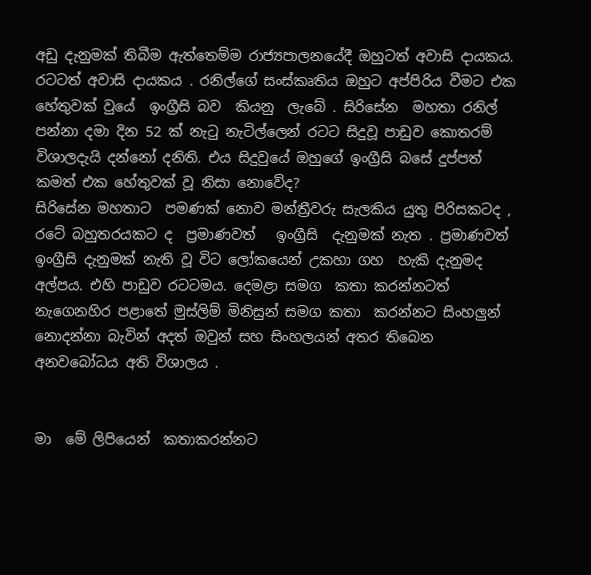අඩු දැනුමක් තිබීම ඇත්තෙම්ම රාජ්‍යපාලනයේදී ඔහුටත් අවාසි දායකය. රටටත් අවාසි දායකය . රනිල්ගේ සංස්කෘතිය ඔහුට අප්පිරිය වීමට එක හේතුවක් වුයේ  ඉංග්‍රීසි බව  කියනු  ලැබේ . සිරිසේන  මහතා රනිල් පන්නා දමා දින 52 ක් නැටු නැටිල්ලෙන් රටට සිදුවූ පාඩුව කොතරම් විශාලදැයි දන්නෝ දනිති. එය සිදුවුයේ ඔහුගේ ඉංග්‍රීසි බසේ දුප්පත් කමත් එක හේතුවක් වූ නිසා නොවේද?
සිරිසේන මහතාට  පමණක් නොව මන්ත්‍රීවරු සැලකිය යුතු පිරිසකටද , රටේ බහුතරයකට ද  ප්‍රමාණවත්   ඉංග්‍රීසි  දැනුමක් නැත . ප්‍රමාණවත් ඉංග්‍රීසි දැනුමක් නැති වූ විට ලෝකයෙන් උකහා ගහ  හැකි දැනුමද අල්පය. එහි පාඩුව රටටමය. දෙමළා සමග  කතා කරන්නටත්  නැගෙනහිර පළාතේ මුස්ලිම් මිනිසුන් සමග කතා  කරන්නට සිංහලුන් නොදන්නා බැවින් අදත් ඔවුන් සහ සිංහලයන් අතර තිබෙන අනවබෝධය අති විශාලය .


මා  මේ ලිපියෙන්  කතාකරන්නට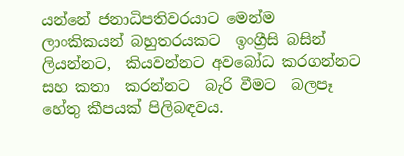යන්නේ ජනාධිපතිවරයාට මෙන්ම  ලාංකිකයන් බහුතරයකට  ඉංග්‍රීසි බසින් ලියන්නට,  කියවන්නට අවබෝධ කරගන්නට සහ කතා  කරන්නට  බැරි වීමට  බලපෑ  හේතු කීපයක් පිලිබඳවය.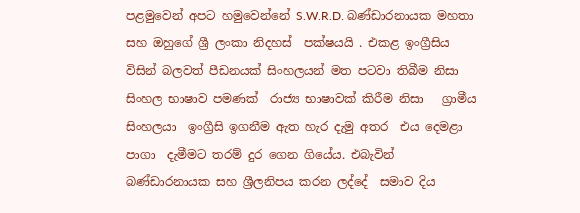පළමුවෙන් අපට හමුවෙන්නේ S.W.R.D. බණ්ඩාරනායක මහතා සහ ඔහුගේ ශ්‍රී ලංකා නිදහස්  පක්ෂයයි . එකළ ඉංග්‍රීසිය විසින් බලවත් පීඩනයක් සිංහලයන් මත පටවා තිබීම නිසා සිංහල භාෂාව පමණක්  රාජ්‍ය භාෂාවක් කිරීම නිසා   ග්‍රාමීය සිංහලයා  ඉංග්‍රීසි ඉගනීම ඇත හැර දැමු අතර  එය දෙමළා පාගා  දැමීමට තරම් දුර ගෙන ගියේය. එබැවින් බණ්ඩාරනායක සහ ශ්‍රීලනිපය කරන ලද්දේ  සමාව දිය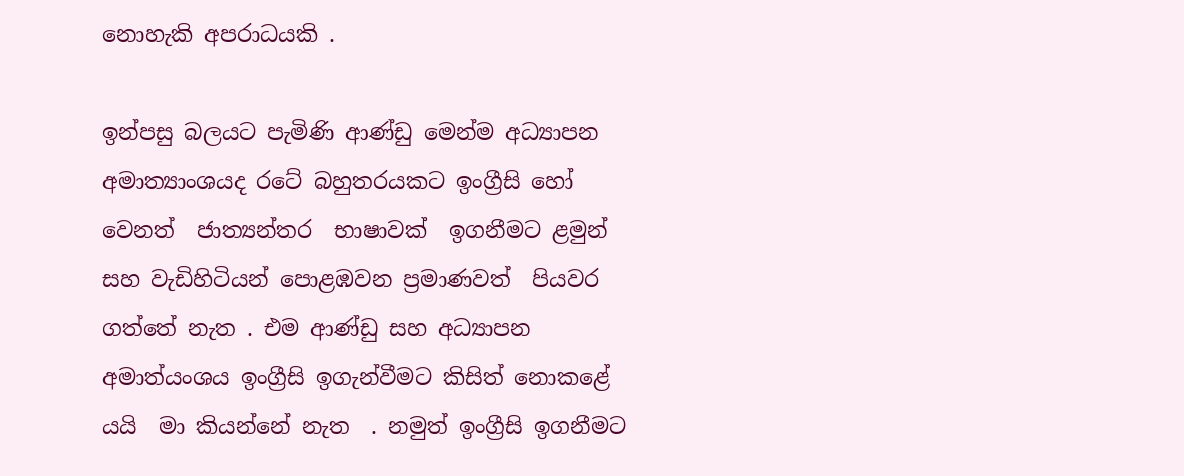නොහැකි අපරාධයකි .

ඉන්පසු බලයට පැමිණි ආණ්ඩු මෙන්ම අධ්‍යාපන අමාත්‍යාංශයද රටේ බහුතරයකට ඉංග්‍රීසි හෝ වෙනත්  ජාත්‍යන්තර  භාෂාවක්  ඉගනීමට ළමුන්  සහ වැඩිහිටියන් පොළඹවන ප්‍රමාණවත්  පියවර ගත්තේ නැත . එම ආණ්ඩු සහ අධ්‍යාපන අමාත්යංශය ඉංග්‍රීසි ඉගැන්වීමට කිසිත් නොකළේ යයි  මා කියන්නේ නැත  . නමුත් ඉංග්‍රීසි ඉගනීමට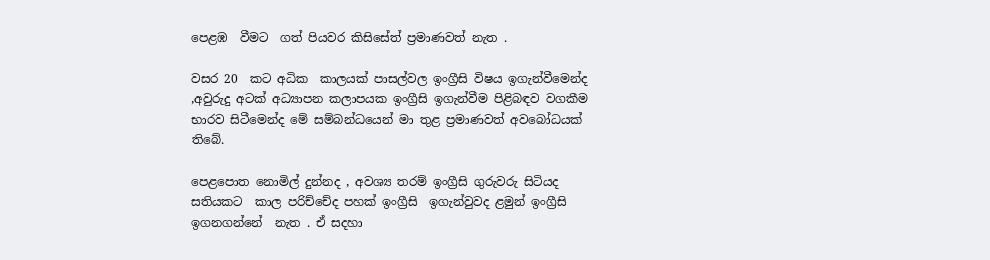පෙළඹ  වීමට  ගත් පියවර කිසිසේත් ප්‍රමාණවත් නැත .

වසර 20  කට අධික  කාලයක් පාසල්වල ඉංග්‍රීසි විෂය ඉගැන්වීමෙන්ද ,අවුරුදු අටක් අධ්‍යාපන කලාපයක ඉංග්‍රීසි ඉගැන්වීම පිළිබඳව වගකීම භාරව සිටීමෙන්ද මේ සම්බන්ධයෙන් මා තුළ ප්‍රමාණවත් අවබෝධයක් තිබේ.

පෙළපොත නොමිල් දුන්නද , අවශ්‍ය තරම් ඉංග්‍රීසි ගුරුවරු සිටියද සතියකට  කාල පරිච්චේද පහක් ඉංග්‍රීසි  ඉගැන්වුවද ළමුන් ඉංග්‍රීසි  ඉගනගන්නේ  නැත . ඒ සදහා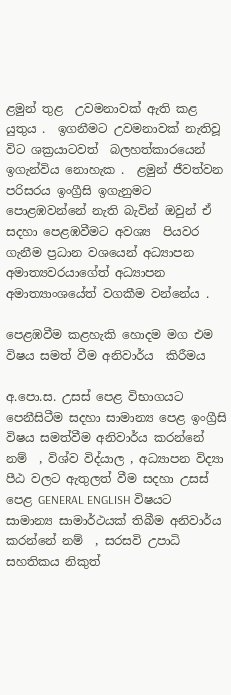ළමුන් තුළ  උවමනාවක් ඇති කළ යුතුය .  ඉගනීමට උවමනාවක් නැතිවූ විට ශක්‍රයාටවත්  බලහත්කාරයෙන් ඉගැන්විය නොහැක .  ළමුන් ජීවත්වන  පරිසරය ඉංග්‍රීසි ඉගැනුමට  පොළඹවන්නේ නැති බැවින් ඔවුන් ඒ සදහා පෙළඹවීමට අවශ්‍ය  පියවර  ගැනීම ප්‍රධාන වශයෙන් අධ්‍යාපන  අමාත්‍යවරයාගේත් අධ්‍යාපන අමාත්‍යාංශයේත් වගකීම වන්නේය .

පෙළඹවීම කළහැකි හොදම මග එම විෂය සමත් වීම අනිවාර්ය  කිරීමය

අ.පො.ස. උසස් පෙළ විභාගයට පෙනීසිටීම සදහා සාමාන්‍ය පෙළ ඉංග්‍රීසි විෂය සමත්වීම අනිවාර්ය කරන්නේ නම්  , විශ්ව විද්යාල , අධ්‍යාපන විද්‍යා පීඨ වලට ඇතුලත් වීම සදහා උසස් පෙළ GENERAL ENGLISH විෂයට සාමාන්‍ය සාමාර්ථයක් තිබීම අනිවාර්ය කරන්නේ නම්  , සරසවි උපාධි සහතිකය නිකුත්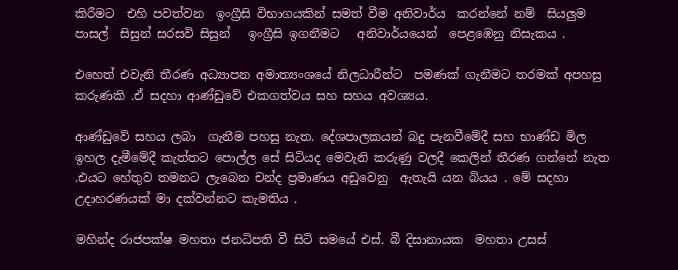කිරීමට  එහි පවත්වන  ඉංග්‍රීසි විභාගයකින් සමත් වීම අනිවාර්ය  කරන්නේ නම්  සියලුම  පාසල්  සිසුන් සරසවි සිසුන්   ඉංග්‍රීසි ඉගනීමට   අනිවාර්යයෙන්  පෙළඹෙනු නිසැකය .

එහෙත් එවැනි තීරණ අධ්‍යාපන අමාත්‍යංශයේ නිලධාරීන්ට  පමණක් ගැනීමට තරමක් අපහසු කරුණකි .ඒ සදහා ආණ්ඩුවේ එකගත්වය සහ සහය අවශ්‍යය.

ආණ්ඩුවේ සහය ලබා  ගැනීම පහසු නැත. දේශපාලකයන් බදු පැනවීමේදී සහ භාණ්ඩ මිල ඉහල දැමීමේදී කැත්තට පොල්ල සේ සිටියද මෙවැනි කරුණු වලදී කෙලින් තීරණ ගන්නේ නැත .එයට හේතුව තමනට ලැබෙන චන්ද ප්‍රමාණය අඩුවෙනු  ඇතැයි යන බියය . මේ සදහා උදාහරණයක් මා දක්වන්නට කැමතිය .

මහින්ද රාජපක්ෂ මහතා ජනධිපති වී සිටි සමයේ එස්. බී දිසානායක  මහතා උසස්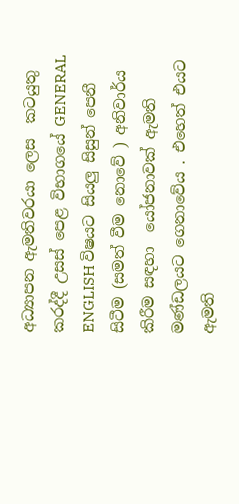අධ්‍යාපන ඇමතිවරයා ලෙස  කටයුතු කරද්දී උසස් පෙළ විභාගයේ GENERAL ENGLISH විෂයට සියලු සිසුන් පෙනී සිටීම (සමත් වීම නොවේ ) අනිවාර්ය කිරීම සඳහා  යෝජනාවක් ඇමති මණ්ඩලයට ගෙනාවේය . එහෙත් එයට ඇමති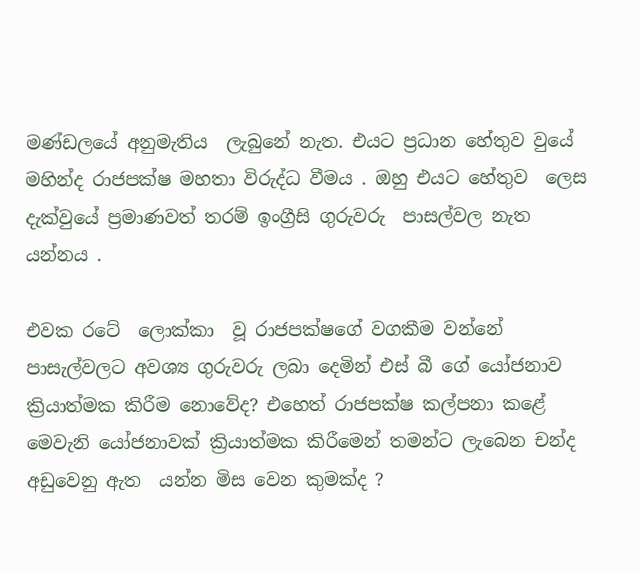මණ්ඩලයේ අනුමැතිය  ලැබුනේ නැත. එයට ප්‍රධාන හේතුව වුයේ  මහින්ද රාජපක්ෂ මහතා විරුද්ධ වීමය . ඔහු එයට හේතුව  ලෙස දැක්වුයේ ප්‍රමාණවත් තරම් ඉංග්‍රීසි ගුරුවරු  පාසල්වල නැත  යන්නය .

එවක රටේ  ලොක්කා  වූ රාජපක්ෂගේ වගකීම වන්නේ  පාසැල්වලට අවශ්‍ය ගුරුවරු ලබා දෙමින් එස් බී ගේ යෝජනාව ක්‍රියාත්මක කිරීම නොවේද? එහෙත් රාජපක්ෂ කල්පනා කළේ මෙවැනි යෝජනාවක් ක්‍රියාත්මක කිරීමෙන් තමන්ට ලැබෙන චන්ද අඩුවෙනු ඇත  යන්න මිස වෙන කුමක්ද ?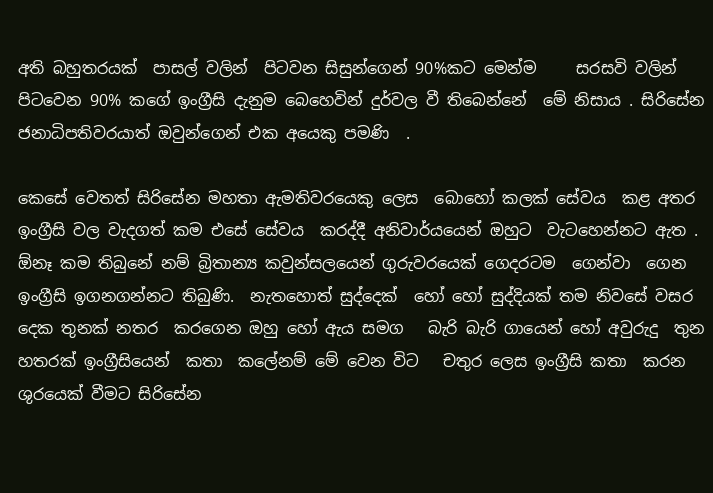අති බහුතරයක්  පාසල් වලින්  පිටවන සිසුන්ගෙන් 90%කට මෙන්ම     සරසවි වලින් පිටවෙන 90% කගේ ඉංග්‍රීසි දැනුම බෙහෙවින් දුර්වල වී තිබෙන්නේ  මේ නිසාය . සිරිසේන ජනාධිපතිවරයාත් ඔවුන්ගෙන් එක අයෙකු පමණි  .

කෙසේ වෙතත් සිරිසේන මහතා ඇමතිවරයෙකු ලෙස  බොහෝ කලක් සේවය  කළ අතර ඉංග්‍රීසි වල වැදගත් කම එසේ සේවය  කරද්දී අනිවාර්යයෙන් ඔහුට  වැටහෙන්නට ඇත . ඕනෑ කම තිබුනේ නම් බ්‍රිතාන්‍ය කවුන්සලයෙන් ගුරුවරයෙක් ගෙදරටම  ගෙන්වා  ගෙන  ඉංග්‍රීසි ඉගනගන්නට තිබුණි.  නැතහොත් සුද්දෙක්  හෝ හෝ සුද්දියක් තම නිවසේ වසර දෙක තුනක් නතර  කරගෙන ඔහු හෝ ඇය සමග   බැරි බැරි ගායෙන් හෝ අවුරුදු  තුන හතරක් ඉංග්‍රීසියෙන්  කතා  කලේනම් මේ වෙන විට   චතුර ලෙස ඉංග්‍රීසි කතා  කරන ශුරයෙක් වීමට සිරිසේන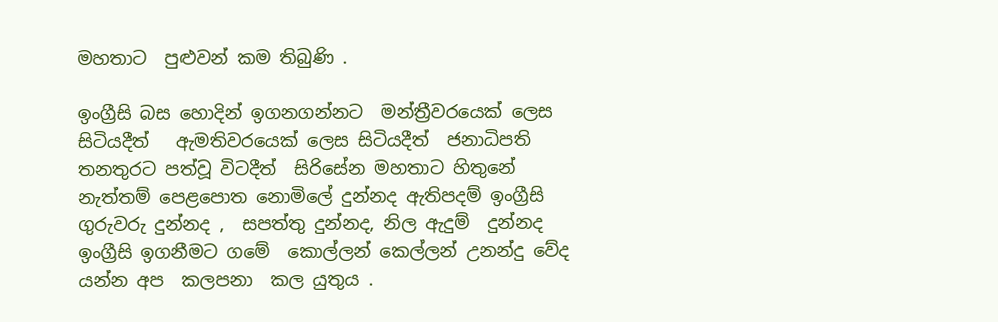මහතාට  පුළුවන් කම තිබුණි .

ඉංග්‍රීසි බස හොදින් ඉගනගන්නට  මන්ත්‍රීවරයෙක් ලෙස සිටියදීත්   ඇමතිවරයෙක් ලෙස සිටියදීත්  ජනාධිපති තනතුරට පත්වූ විටදීත්  සිරිසේන මහතාට හිතුනේ  නැත්තම් පෙළපොත නොමිලේ දුන්නද ඇතිපදම් ඉංග්‍රීසි ගුරුවරු දුන්නද ,  සපත්තු දුන්නද, නිල ඇදුම්  දුන්නද ඉංග්‍රීසි ඉගනීමට ගමේ  කොල්ලන් කෙල්ලන් උනන්දු වේද යන්න අප  කලපනා  කල යුතුය .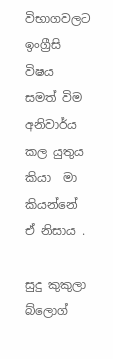විභාගවලට ඉංග්‍රීසි විෂය සමත් විම අනිවාර්ය  කල යුතුය  කියා  මා කියන්නේ ඒ නිසාය .

සුදු කුකුලා බ්ලොග්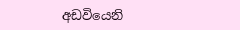අඩවියෙනි